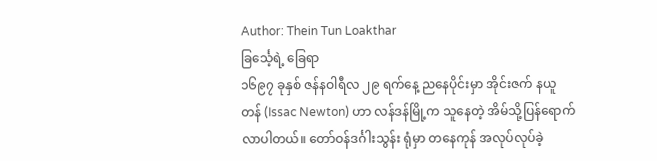Author: Thein Tun Loakthar
ခြင်္သေ့ရဲ့ ခြေရာ
၁၆၉၇ ခုနှစ် ဇန်နဝါရီလ ၂၉ ရက်နေ့ ညနေပိုင်းမှာ အိုင်းဇက် နယူတန် (Issac Newton) ဟာ လန်ဒန်မြို့က သူနေတဲ့ အိမ်သို့ပြန်ရောက်လာပါတယ်။ တော်ဝန်ဒင်္ဂါးသွန်း ရုံမှာ တနေကုန် အလုပ်လုပ်ခဲ့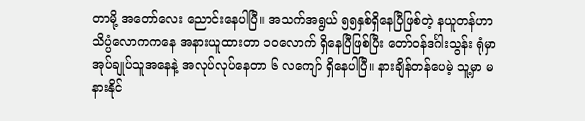တာမို့ အတော်လေး ညောင်းနေပါပြီ။ အသက်အရွယ် ၅၅နှစ်ရှိနေပြီဖြစ်တဲ့ နယူတန်ဟာ သိပ္ပံလောကကနေ အနားယူထားတာ ၁၀လောက် ရှိနေပြီဖြစ်ပြီး တော်ဝန်ဒင်္ဂါးသွန်း ရုံမှာ အုပ်ချုပ်သူအနေနဲ့ အလုပ်လုပ်နေတာ ၆ လကျော် ရှိနေပါပြီ။ နားချိန်တန်ပေမဲ့ သူ့မှာ မနားနိုင်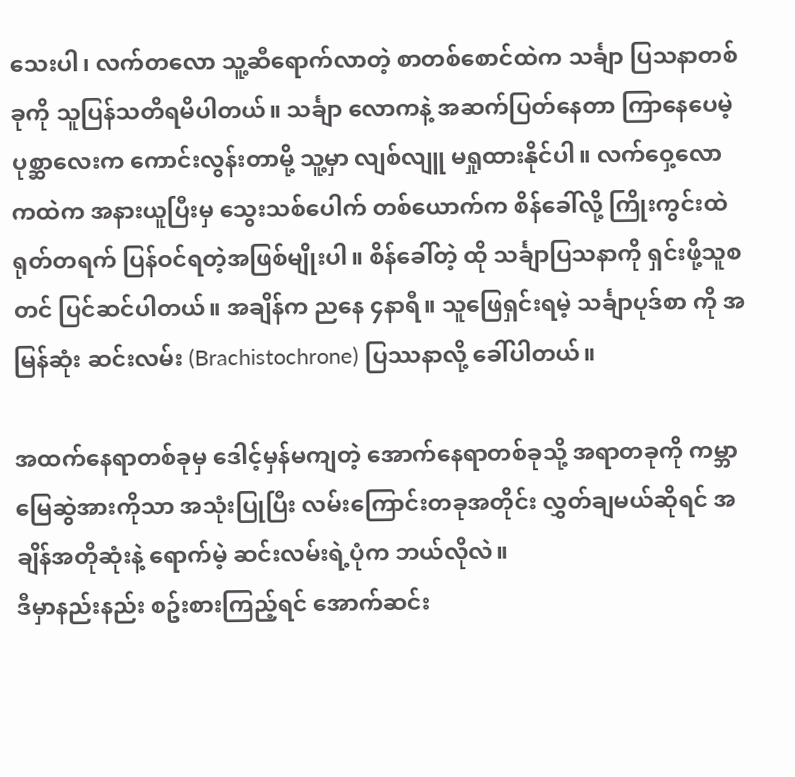သေးပါ၊ လက်တလော သူ့ဆီရောက်လာတဲ့ စာတစ်စောင်ထဲက သင်္ချာ ပြသနာတစ်ခုကို သူပြန်သတိရမိပါတယ်။ သင်္ချာ လောကနဲ့ အဆက်ပြတ်နေတာ ကြာနေပေမဲ့ ပုစ္ဆာလေးက ကောင်းလွန်းတာမို့ သူ့မှာ လျစ်လျူ မရှုထားနိုင်ပါ။ လက်ဝှေ့လောကထဲက အနားယူပြီးမှ သွေးသစ်ပေါက် တစ်ယောက်က စိန်ခေါ်လို့ ကြိုးကွင်းထဲ ရုတ်တရက် ပြန်ဝင်ရတဲ့အဖြစ်မျိုးပါ။ စိန်ခေါ်တဲ့ ထို သင်္ချာပြသနာကို ရှင်းဖို့သူစတင် ပြင်ဆင်ပါတယ်။ အချိန်က ညနေ ၄နာရီ။ သူဖြေရှင်းရမဲ့ သင်္ချာပုဒ်စာ ကို အမြန်ဆုံး ဆင်းလမ်း (Brachistochrone) ပြဿနာလို့ ခေါ်ပါတယ်။

အထက်နေရာတစ်ခုမှ ဒေါင့်မှန်မကျတဲ့ အောက်နေရာတစ်ခုသို့ အရာတခုကို ကမ္ဘာမြေဆွဲအားကိုသာ အသုံးပြုပြီး လမ်းကြောင်းတခုအတိုင်း လွှတ်ချမယ်ဆိုရင် အချိန်အတိုဆုံးနဲ့ ရောက်မဲ့ ဆင်းလမ်းရဲ့ပုံက ဘယ်လိုလဲ။
ဒီမှာနည်းနည်း စဥ်းစားကြည့်ရင် အောက်ဆင်း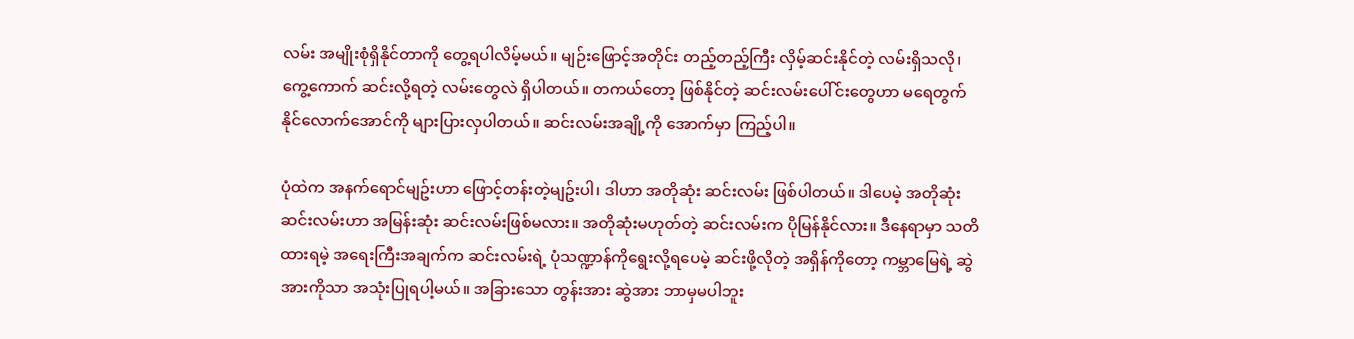လမ်း အမျိုးစုံရှိနိုင်တာကို တွေ့ရပါလိမ့်မယ်။ မျဉ်းဖြောင့်အတိုင်း တည့်တည့်ကြီး လှိမ့်ဆင်းနိုင်တဲ့ လမ်းရှိသလို၊ ကွေ့ကောက် ဆင်းလို့ရတဲ့ လမ်းတွေလဲ ရှိပါတယ်။ တကယ်တော့ ဖြစ်နိုင်တဲ့ ဆင်းလမ်းပေါ်င်းတွေဟာ မရေတွက်နိုင်လောက်အောင်ကို များပြားလှပါတယ်။ ဆင်းလမ်းအချို့ကို အောက်မှာ ကြည့်ပါ။

ပုံထဲက အနက်ရောင်မျဥ်းဟာ ဖြောင့်တန်းတဲ့မျဥ်းပါ၊ ဒါဟာ အတိုဆုံး ဆင်းလမ်း ဖြစ်ပါတယ်။ ဒါပေမဲ့ အတိုဆုံး ဆင်းလမ်းဟာ အမြန်းဆုံး ဆင်းလမ်းဖြစ်မလား။ အတိုဆုံးမဟုတ်တဲ့ ဆင်းလမ်းက ပိုမြန်နိုင်လား။ ဒီနေရာမှာ သတိထားရမဲ့ အရေးကြီးအချက်က ဆင်းလမ်းရဲ့ ပုံသဏ္ဍာန်ကိုရွေးလို့ရပေမဲ့ ဆင်းဖို့လိုတဲ့ အရှိန်ကိုတော့ ကမ္ဘာမြေရဲ့ ဆွဲအားကိုသာ အသုံးပြုရပါ့မယ်။ အခြားသော တွန်းအား ဆွဲအား ဘာမှမပါဘူး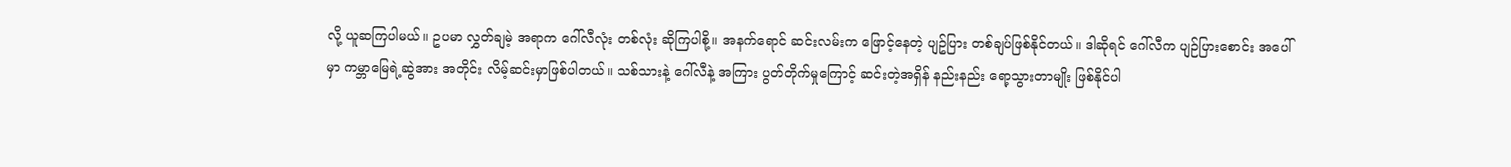လို့ ယူဆကြပါမယ်။ ဥပမာ လွှတ်ချမဲ့ အရာက ဂေါ်လီလုံး တစ်လုံး ဆိုကြပါစို့။ အနက်ရောင် ဆင်းလမ်းက ဖြောင့်နေတဲ့ ပျဥ်ပြား တစ်ချပ်ဖြစ်နိုင်တယ်။ ဒါဆိုရင် ဂေါ်လီက ပျဉ်ပြားစောင်း အပေါ်မှာ ကမ္ဘာမြေရဲ့ဆွဲအား အတိုင်း လိမ့်ဆင်းမှာဖြစ်ပါတယ်။ သစ်သားနဲ့ ဂေါ်လီနဲ့ အကြား ပွတ်တိုက်မှုကြောင့် ဆင်းတဲ့အရှိန် နည်းနည်း ရော့သွားတာမျိုး ဖြစ်နိုင်ပါ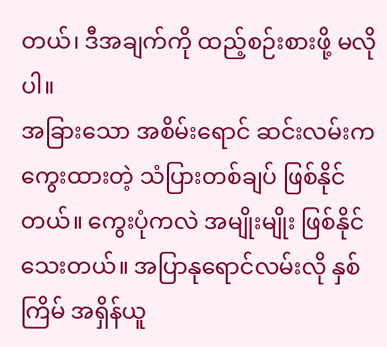တယ်၊ ဒီအချက်ကို ထည့်စဉ်းစားဖို့ မလိုပါ။
အခြားသော အစိမ်းရောင် ဆင်းလမ်းက ကွေးထားတဲ့ သံပြားတစ်ချပ် ဖြစ်နိုင်တယ်။ ကွေးပုံကလဲ အမျိုးမျိုး ဖြစ်နိုင်သေးတယ်။ အပြာနုရောင်လမ်းလို နှစ်ကြိမ် အရှိန်ယူ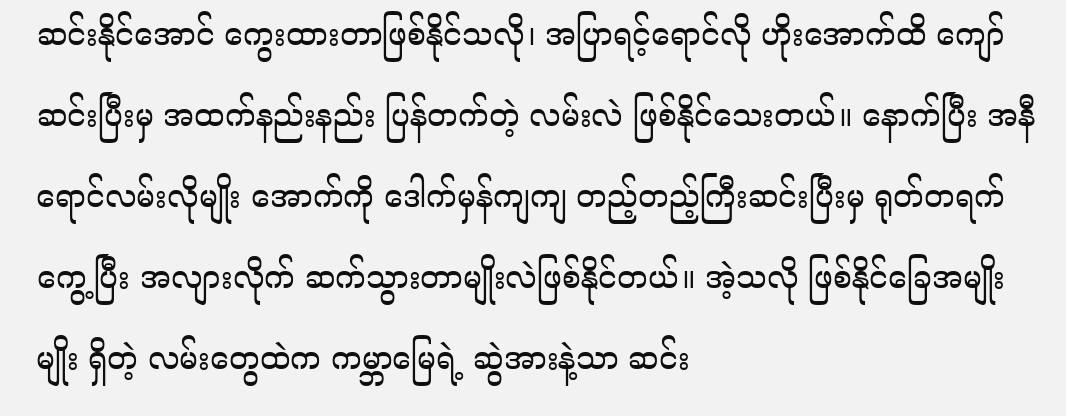ဆင်းနိုင်အောင် ကွေးထားတာဖြစ်နိုင်သလို၊ အပြာရင့်ရောင်လို ဟိုးအောက်ထိ ကျော်ဆင်းပြီးမှ အထက်နည်းနည်း ပြန်တက်တဲ့ လမ်းလဲ ဖြစ်နိုင်သေးတယ်။ နောက်ပြီး အနီရောင်လမ်းလိုမျိုး အောက်ကို ဒေါက်မှန်ကျကျ တည့်တည့်ကြီးဆင်းပြီးမှ ရုတ်တရက် ကွေ့ပြီး အလျားလိုက် ဆက်သွားတာမျိုးလဲဖြစ်နိုင်တယ်။ အဲ့သလို ဖြစ်နိုင်ခြေအမျိုးမျိုး ရှိတဲ့ လမ်းတွေထဲက ကမ္ဘာမြေရဲ့ ဆွဲအားနဲ့သာ ဆင်း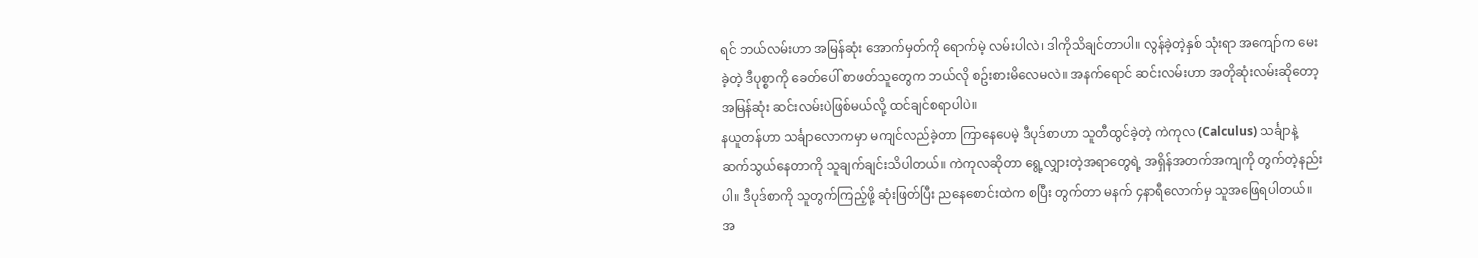ရင် ဘယ်လမ်းဟာ အမြန်ဆုံး အောက်မှတ်ကို ရောက်မဲ့ လမ်းပါလဲ၊ ဒါကိုသိချင်တာပါ။ လွန်ခဲ့တဲ့နှစ် သုံးရာ အကျော်က မေးခဲ့တဲ့ ဒီပုစ္စာကို ခေတ်ပေါ် စာဖတ်သူတွေက ဘယ်လို စဥ်းစားမိလေမလဲ။ အနက်ရောင် ဆင်းလမ်းဟာ အတိုဆုံးလမ်းဆိုတော့ အမြန်ဆုံး ဆင်းလမ်းပဲဖြစ်မယ်လို့ ထင်ချင်စရာပါပဲ။
နယူတန်ဟာ သင်္ချာလောကမှာ မကျင်လည်ခဲ့တာ ကြာနေပေမဲ့ ဒီပုဒ်စာဟာ သူတီထွင်ခဲ့တဲ့ ကဲကုလ (Calculus) သင်္ချာနဲ့ ဆက်သွယ်နေတာကို သူချက်ချင်းသိပါတယ်။ ကဲကုလဆိုတာ ရွေ့လျှားတဲ့အရာတွေရဲ့ အရှိန်အတက်အကျကို တွက်တဲ့နည်းပါ။ ဒီပုဒ်စာကို သူတွက်ကြည့်ဖို့ ဆုံးဖြတ်ပြီး ညနေစောင်းထဲက စပြီး တွက်တာ မနက် ၄နာရီလောက်မှ သူအဖြေရပါတယ်။ အ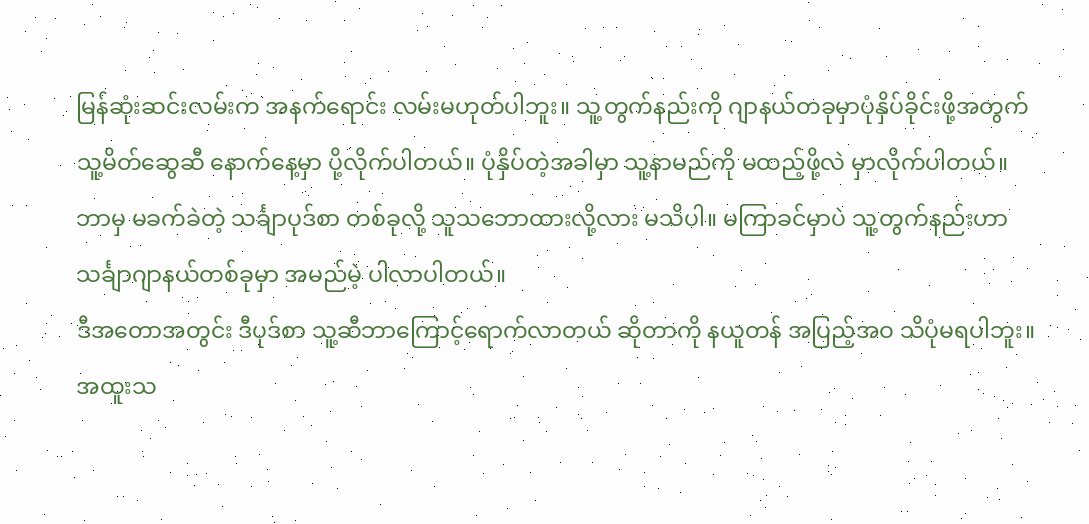မြန်ဆုံးဆင်းလမ်းက အနက်ရောင်း လမ်းမဟုတ်ပါဘူး။ သူ့တွက်နည်းကို ဂျာနယ်တခုမှာပုံနှိပ်ခိုင်းဖို့အတွက် သူ့မိတ်ဆွေဆီ နောက်နေ့မှာ ပို့လိုက်ပါတယ်။ ပုံနှိပ်တဲ့အခါမှာ သူ့နာမည်ကို မထည့်ဖို့လဲ မှာလိုက်ပါတယ်။ ဘာမှ မခက်ခဲတဲ့ သင်္ချာပုဒ်စာ တစ်ခုလို့ သူသဘောထားလို့လား မသိပါ။ မကြာခင်မှာပဲ သူ့တွက်နည်းဟာ သင်္ချာဂျာနယ်တစ်ခုမှာ အမည်မဲ့ ပါလာပါတယ်။
ဒီအတောအတွင်း ဒီပုဒ်စာ သူ့ဆီဘာကြောင့်ရောက်လာတယ် ဆိုတာကို နယူတန် အပြည့်အဝ သိပုံမရပါဘူး။ အထူးသ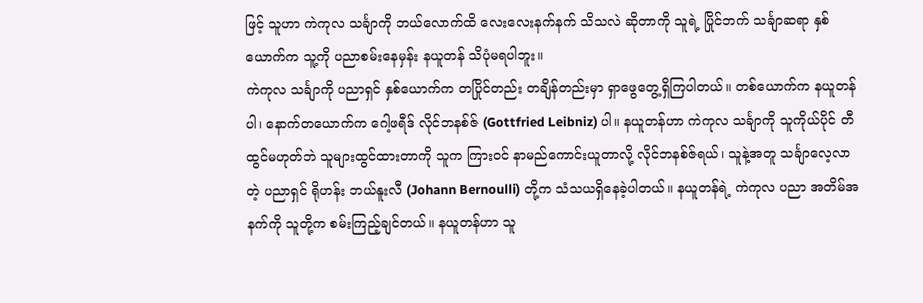ဖြင့် သူဟာ ကဲကုလ သင်္ချာကို ဘယ်လောက်ထိ လေးလေးနက်နက် သိသလဲ ဆိုတာကို သူရဲ့ ပြိုင်ဘက် သင်္ချာဆရာ နှစ်ယောက်က သူ့ကို ပညာစမ်းနေမှန်း နယူတန် သိပုံမရပါဘူး။
ကဲကုလ သင်္ချာကို ပညာရှင် နှစ်ယောက်က တပြိုင်တည်း တချိန်တည်းမှာ ရှာဖွေတွေ့ရှိကြပါတယ်။ တစ်ယောက်က နယူတန်ပါ၊ နောက်တယောက်က ဂေါ့ဖရီဒ် လိုင်ဘနစ်ဇ် (Gottfried Leibniz) ပါ။ နယူတန်ဟာ ကဲကုလ သင်္ချာကို သူကိုယ်ပိုင် တီထွင်မဟုတ်ဘဲ သူများထွင်ထားတာကို သူက ကြားဝင် နာမည်ကောင်းယူတာလို့ လိုင်ဘနစ်ဇ်ရယ်၊ သူနဲ့အတူ သင်္ချာလေ့လာတဲ့ ပညာရှင် ရိုဟန်း ဘယ်နူးလီ (Johann Bernoulli) တို့က သံသယရှိနေခဲ့ပါတယ်။ နယူတန်ရဲ့ ကဲကုလ ပညာ အတိမ်အနက်ကို သူတို့က စမ်းကြည့်ချင်တယ်။ နယူတန်ဟာ သူ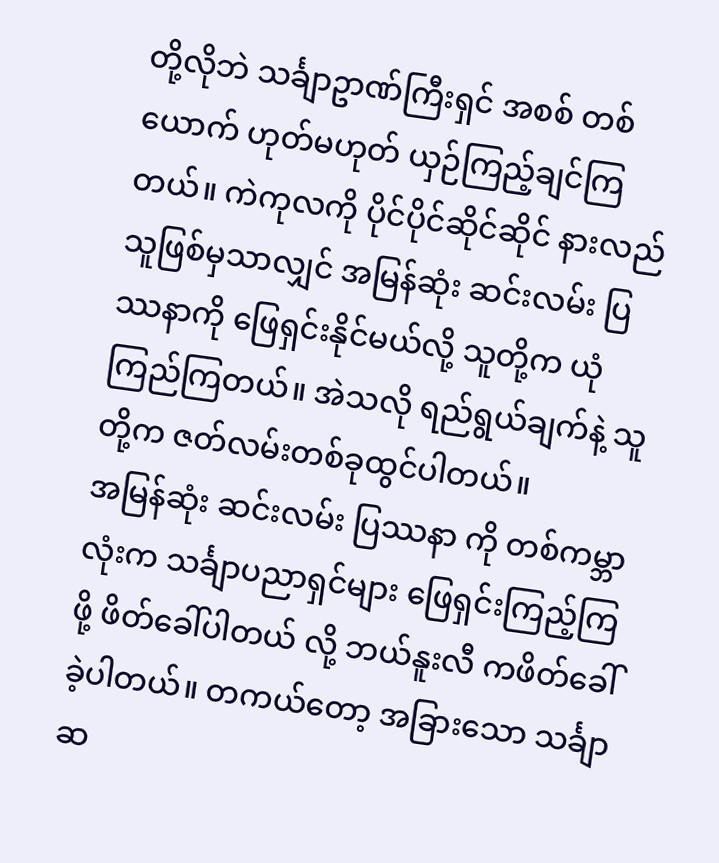တို့လိုဘဲ သင်္ချာဥာဏ်ကြီးရှင် အစစ် တစ်ယောက် ဟုတ်မဟုတ် ယှဉ်ကြည့်ချင်ကြတယ်။ ကဲကုလကို ပိုင်ပိုင်ဆိုင်ဆိုင် နားလည်သူဖြစ်မှသာလျှင် အမြန်ဆုံး ဆင်းလမ်း ပြဿနာကို ဖြေရှင်းနိုင်မယ်လို့ သူတို့က ယုံကြည်ကြတယ်။ အဲသလို ရည်ရွယ်ချက်နဲ့ သူတို့က ဇတ်လမ်းတစ်ခုထွင်ပါတယ်။
အမြန်ဆုံး ဆင်းလမ်း ပြဿနာ ကို တစ်ကမ္ဘာလုံးက သင်္ချာပညာရှင်များ ဖြေရှင်းကြည့်ကြဖို့ ဖိတ်ခေါ်ပါတယ် လို့ ဘယ်နူးလီ ကဖိတ်ခေါ်ခဲ့ပါတယ်။ တကယ်တော့ အခြားသော သင်္ချာဆ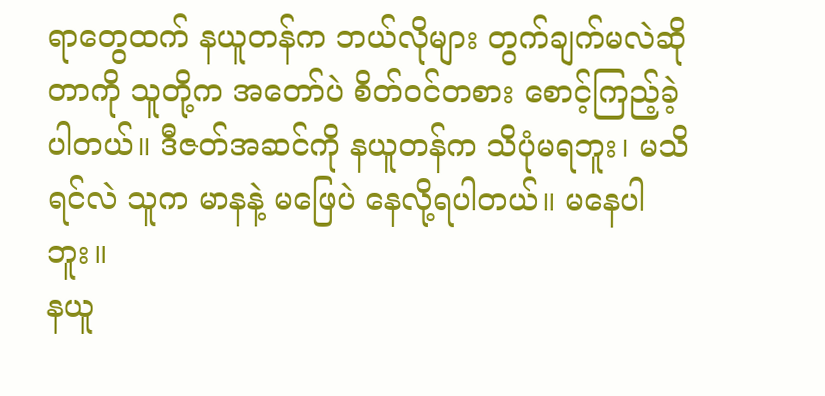ရာတွေထက် နယူတန်က ဘယ်လိုများ တွက်ချက်မလဲဆိုတာကို သူတို့က အတော်ပဲ စိတ်ဝင်တစား စောင့်ကြည့်ခဲ့ပါတယ်။ ဒီဇတ်အဆင်ကို နယူတန်က သိပုံမရဘူး၊ မသိရင်လဲ သူက မာနနဲ့ မဖြေပဲ နေလို့ရပါတယ်။ မနေပါဘူး။
နယူ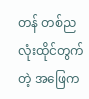တန် တစ်ညလုံးထိုင်တွက်တဲ့ အဖြေက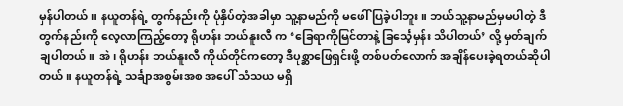မှန်ပါတယ်။ နယူတန်ရဲ့ တွက်နည်းကို ပုံနှိပ်တဲ့အခါမှာ သူ့နာမည်ကို မဖေါ်ပြခဲ့ပါဘူး။ ဘယ်သူ့နာမည်မှမပါတဲ့ ဒီတွက်နည်းကို လေ့လာကြည့်တော့ ရိုဟန်း ဘယ်နူးလီ က ‘ခြေရာကိုမြင်တာနဲ့ ခြင်္သေ့မှန်း သိပါတယ်’ လို့ မှတ်ချက်ချပါတယ်။ အဲ၊ ရိုဟန်း ဘယ်နူးလီ ကိုယ်တိုင်ကတော့ ဒီပုစ္ဆာဖြေရှင်းဖို့ တစ်ပတ်လောက် အချိန်ပေးခဲ့ရတယ်ဆိုပါတယ်။ နယူတန်ရဲ့ သင်္ချာအစွမ်းအစ အပေါ် သံသယ မရှိ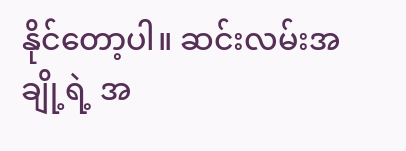နိုင်တော့ပါ။ ဆင်းလမ်းအချို့ရဲ့ အ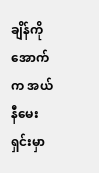ချိန်ကို အောက်က အယ်နီမေးရှင်းမှာ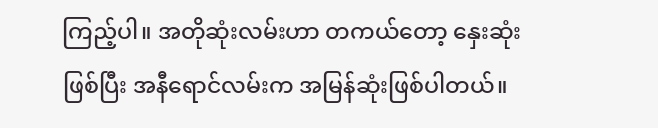ကြည့်ပါ။ အတိုဆုံးလမ်းဟာ တကယ်တော့ နှေးဆုံးဖြစ်ပြီး အနီရောင်လမ်းက အမြန်ဆုံးဖြစ်ပါတယ်။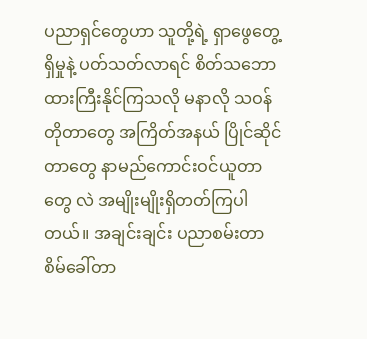ပညာရှင်တွေဟာ သူတို့ရဲ့ ရှာဖွေတွေ့ရှိမှုနဲ့ ပတ်သတ်လာရင် စိတ်သဘောထားကြီးနိုင်ကြသလို မနာလို သဝန်တိုတာတွေ အကြိတ်အနယ် ပြိုင်ဆိုင်တာတွေ နာမည်ကောင်းဝင်ယူတာတွေ လဲ အမျိုးမျိုးရှိတတ်ကြပါတယ်။ အချင်းချင်း ပညာစမ်းတာ စိမ်ခေါ်တာ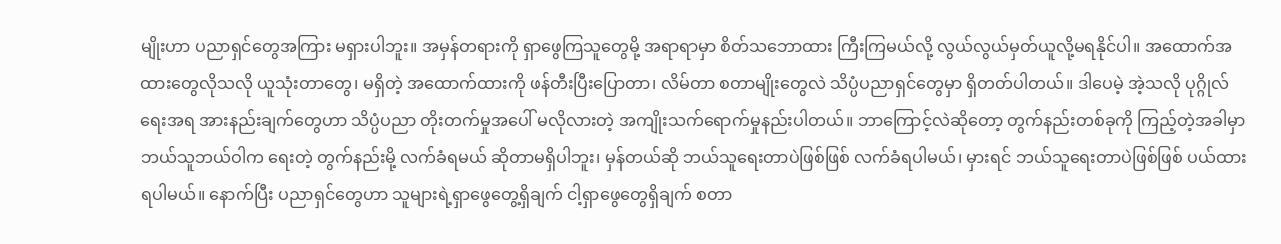မျိုးဟာ ပညာရှင်တွေအကြား မရှားပါဘူး။ အမှန်တရားကို ရှာဖွေကြသူတွေမို့ အရာရာမှာ စိတ်သဘောထား ကြီးကြမယ်လို့ လွယ်လွယ်မှတ်ယူလို့မရနိုင်ပါ။ အထောက်အထားတွေလိုသလို ယူသုံးတာတွေ၊ မရှိတဲ့ အထောက်ထားကို ဖန်တီးပြီးပြောတာ၊ လိမ်တာ စတာမျိုးတွေလဲ သိပ္ပံပညာရှင်တွေမှာ ရှိတတ်ပါတယ်။ ဒါပေမဲ့ အဲ့သလို ပုဂ္ဂိုလ်ရေးအရ အားနည်းချက်တွေဟာ သိပ္ပံပညာ တိုးတက်မှုအပေါ် မလိုလားတဲ့ အကျိုးသက်ရောက်မှုနည်းပါတယ်။ ဘာကြောင့်လဲဆိုတော့ တွက်နည်းတစ်ခုကို ကြည့်တဲ့အခါမှာ ဘယ်သူဘယ်ဝါက ရေးတဲ့ တွက်နည်းမို့ လက်ခံရမယ် ဆိုတာမရှိပါဘူး၊ မှန်တယ်ဆို ဘယ်သူရေးတာပဲဖြစ်ဖြစ် လက်ခံရပါမယ်၊ မှားရင် ဘယ်သူရေးတာပဲဖြစ်ဖြစ် ပယ်ထားရပါမယ်။ နောက်ပြီး ပညာရှင်တွေဟာ သူများရဲ့ရှာဖွေတွေ့ရှိချက် ငါ့ရှာဖွေတွေရှိချက် စတာ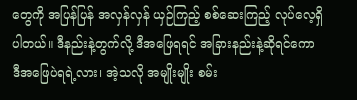တွေကို အပြန်ပြန် အလှန်လှန် ယှဉ်ကြည့် စစ်ဆေးကြည့် လုပ်လေ့ရှိပါတယ်။ ဒီနည်းနဲ့တွက်လို့ ဒီအဖြေရရင် အခြားနည်းနဲ့ဆိုရင်ကော ဒီအဖြေပဲရရဲ့လား၊ အဲ့သလို အမျိုးမျိုး စမ်း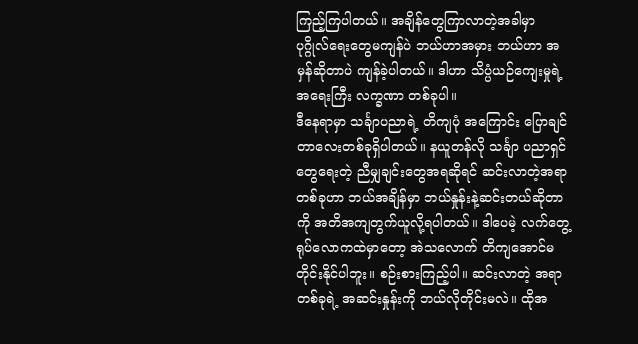ကြည့်ကြပါတယ်။ အချိန်တွေကြာလာတဲ့အခါမှာ ပုဂ္ဂိုလ်ရေးတွေမကျန်ပဲ ဘယ်ဟာအမှား ဘယ်ဟာ အမှန်ဆိုတာပဲ ကျန်ခဲ့ပါတယ်။ ဒါဟာ သိပ္ပံယဉ်ကျေးမှုရဲ့ အရေးကြီး လက္ခဏာ တစ်ခုပါ။
ဒီနေရာမှာ သင်္ချာပညာရဲ့ တိကျပုံ အကြောင်း ပြောချင်တာလေးတစ်ခုရှိပါတယ်။ နယူတန်လို သင်္ချာ ပညာရှင်တွေရေးတဲ့ ညီမျှချင်းတွေအရဆိုရင် ဆင်းလာတဲ့အရာ တစ်ခုဟာ ဘယ်အချိန်မှာ ဘယ်နှုန်းနဲ့ဆင်းတယ်ဆိုတာကို အတိအကျတွက်ယူလို့ရပါတယ်။ ဒါပေမဲ့ လက်တွေ့ ရုပ်လောကထဲမှာတော့ အဲသလောက် တိကျအောင်မတိုင်းနိုင်ပါဘူး။ စဉ်းစားကြည့်ပါ။ ဆင်းလာတဲ့ အရာတစ်ခုရဲ့ အဆင်းနှုန်းကို ဘယ်လိုတိုင်းမလဲ။ ထိုအ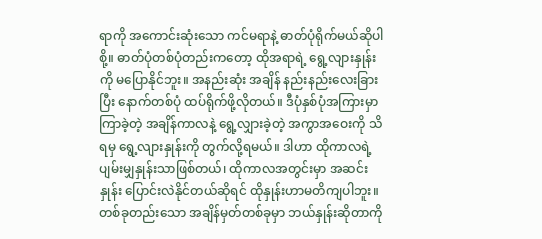ရာကို အကောင်းဆုံးသော ကင်မရာနဲ့ ဓာတ်ပုံရိုက်မယ်ဆိုပါစို့။ ဓာတ်ပုံတစ်ပုံတည်းကတော့ ထိုအရာရဲ့ ရွေ့လျားနှုန်းကို မပြောနိုင်ဘူး။ အနည်းဆုံး အချိန် နည်းနည်းလေးခြားပြီး နောက်တစ်ပုံ ထပ်ရိုက်ဖို့လိုတယ်။ ဒီပုံနှစ်ပုံအကြားမှာ ကြာခဲ့တဲ့ အချိန်ကာလနဲ့ ရွေ့လျှားခဲ့တဲ့ အကွာအဝေးကို သိရမှ ရွေ့လျားနှုန်းကို တွက်လို့ရမယ်။ ဒါဟာ ထိုကာလရဲ့ ပျမ်းမျှနှုန်းသာဖြစ်တယ်၊ ထိုကာလအတွင်းမှာ အဆင်းနှုန်း ပြောင်းလဲနိုင်တယ်ဆိုရင် ထိုနှုန်းဟာမတိကျပါဘူး။ တစ်ခုတည်းသော အချိန်မှတ်တစ်ခုမှာ ဘယ်နှုန်းဆိုတာကို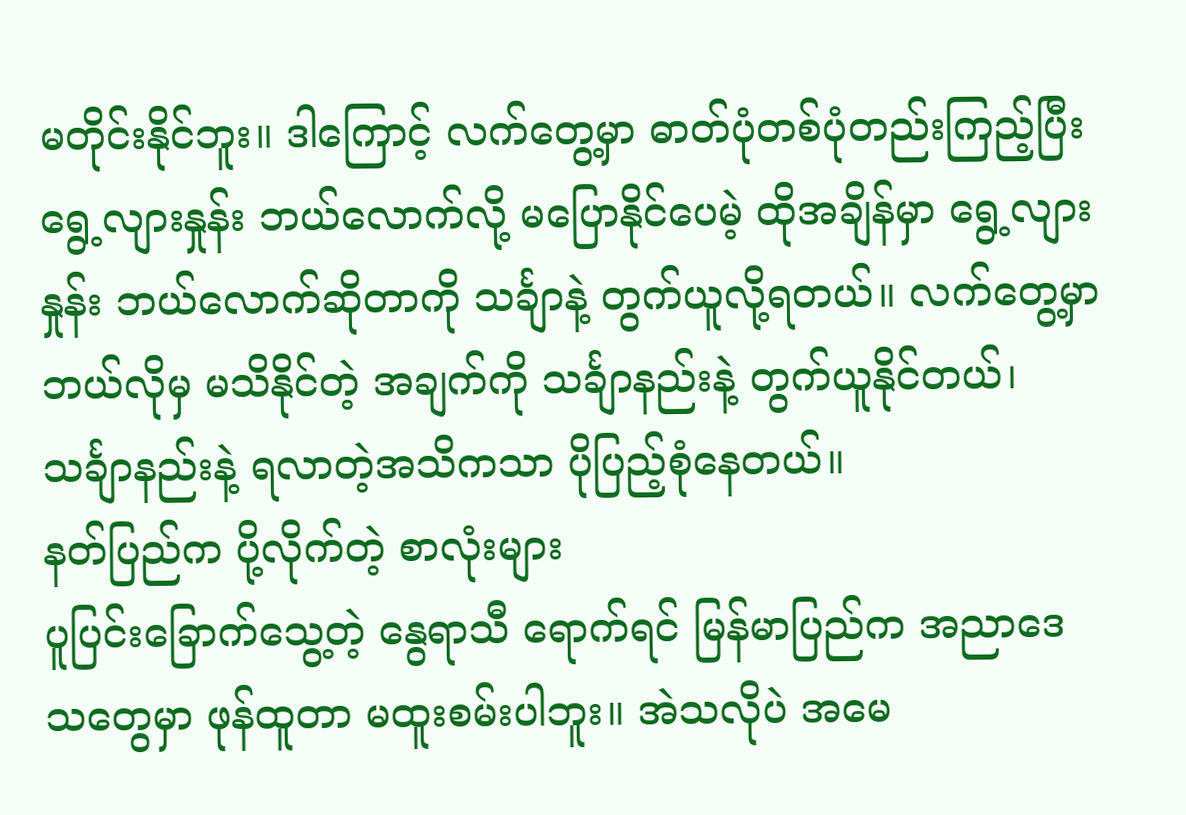မတိုင်းနိုင်ဘူး။ ဒါကြောင့် လက်တွေ့မှာ ဓာတ်ပုံတစ်ပုံတည်းကြည့်ပြီး ရွေ့လျားနှုန်း ဘယ်လောက်လို့ မပြောနိုင်ပေမဲ့ ထိုအချိန်မှာ ရွေ့လျားနှုန်း ဘယ်လောက်ဆိုတာကို သင်္ချာနဲ့ တွက်ယူလို့ရတယ်။ လက်တွေ့မှာ ဘယ်လိုမှ မသိနိုင်တဲ့ အချက်ကို သင်္ချာနည်းနဲ့ တွက်ယူနိုင်တယ်၊ သင်္ချာနည်းနဲ့ ရလာတဲ့အသိကသာ ပိုပြည့်စုံနေတယ်။
နတ်ပြည်က ပို့လိုက်တဲ့ စာလုံးများ
ပူပြင်းခြောက်သွေ့တဲ့ နွေရာသီ ရောက်ရင် မြန်မာပြည်က အညာဒေသတွေမှာ ဖုန်ထူတာ မထူးစမ်းပါဘူး။ အဲသလိုပဲ အမေ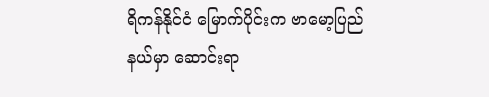ရိကန်နိုင်ငံ မြောက်ပိုင်းက ဗာမော့ပြည်နယ်မှာ ဆောင်းရာ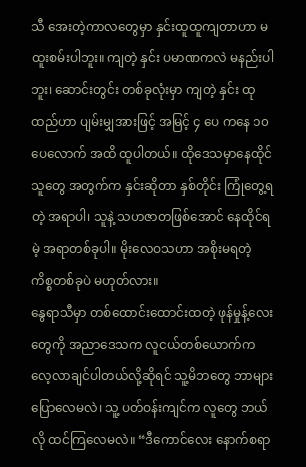သီ အေးတဲ့ကာလတွေမှာ နှင်းထူထူကျတာဟာ မထူးစမ်းပါဘူး။ ကျတဲ့ နှင်း ပမာဏကလဲ မနည်းပါဘူး၊ ဆောင်းတွင်း တစ်ခုလုံးမှာ ကျတဲ့ နှင်း ထုထည်ဟာ ပျမ်းမျှအားဖြင့် အမြင့် ၄ ပေ ကနေ ၁၀ ပေလောက် အထိ ထူပါတယ်။ ထိုဒေသမှာနေထိုင်သူတွေ အတွက်က နှင်းဆိုတာ နှစ်တိုင်း ကြုံတွေ့ရတဲ့ အရာပါ၊ သူနဲ့ သဟဇာတဖြစ်အောင် နေထိုင်ရမဲ့ အရာတစ်ခုပါ။ မိုးလေဝသဟာ အစိုးမရတဲ့ ကိစ္စတစ်ခုပဲ မဟုတ်လား။
နွေရာသီမှာ တစ်ထောင်းထောင်းထတဲ့ ဖုန်မှုန့်လေးတွေကို အညာဒေသက လူငယ်တစ်ယောက်က လေ့လာချင်ပါတယ်လို့ဆိုရင် သူ့မိဘတွေ ဘာများပြောလေမလဲ၊ သူ့ ပတ်ဝန်းကျင်က လူတွေ ဘယ်လို ထင်ကြလေမလဲ။ “ဒီကောင်လေး နောက်စရာ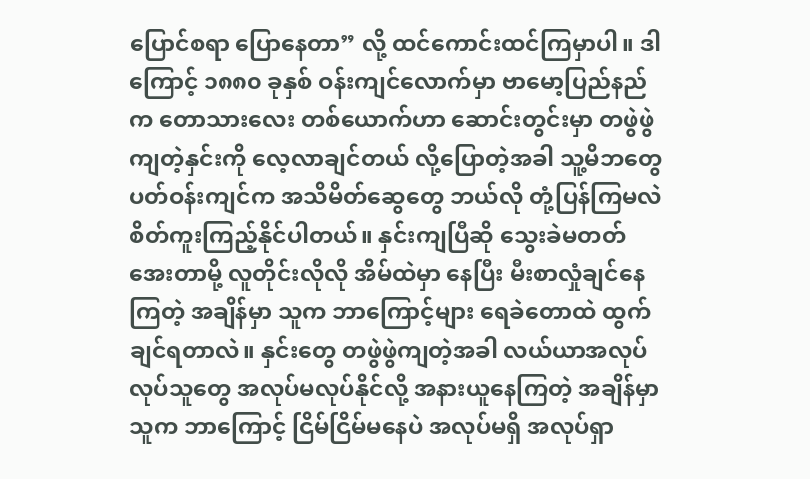ပြောင်စရာ ပြောနေတာ” လို့ ထင်ကောင်းထင်ကြမှာပါ။ ဒါကြောင့် ၁၈၈၀ ခုနှစ် ဝန်းကျင်လောက်မှာ ဗာမော့ပြည်နည်က တောသားလေး တစ်ယောက်ဟာ ဆောင်းတွင်းမှာ တဖွဲဖွဲ ကျတဲ့နှင်းကို လေ့လာချင်တယ် လို့ပြောတဲ့အခါ သူ့မိဘတွေ ပတ်ဝန်းကျင်က အသိမိတ်ဆွေတွေ ဘယ်လို တုံ့ပြန်ကြမလဲ စိတ်ကူးကြည့်နိုင်ပါတယ်။ နှင်းကျပြီဆို သွေးခဲမတတ် အေးတာမို့ လူတိုင်းလိုလို အိမ်ထဲမှာ နေပြီး မီးစာလှုံချင်နေကြတဲ့ အချိန်မှာ သူက ဘာကြောင့်များ ရေခဲတောထဲ ထွက်ချင်ရတာလဲ။ နှင်းတွေ တဖွဲဖွဲကျတဲ့အခါ လယ်ယာအလုပ်လုပ်သူတွေ အလုပ်မလုပ်နိုင်လို့ အနားယူနေကြတဲ့ အချိန်မှာ သူက ဘာကြောင့် ငြိမ်ငြိမ်မနေပဲ အလုပ်မရှိ အလုပ်ရှာ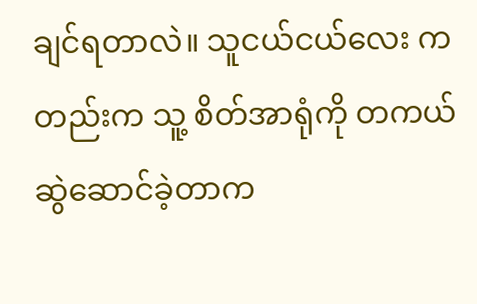ချင်ရတာလဲ။ သူငယ်ငယ်လေး ကတည်းက သူ့ စိတ်အာရုံကို တကယ် ဆွဲဆောင်ခဲ့တာက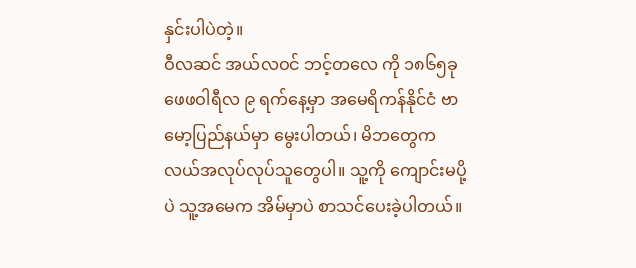နှင်းပါပဲတဲ့။
ဝီလဆင် အယ်လဝင် ဘင့်တလေ ကို ၁၈၆၅ခု ဖေဖဝါရီလ ၉ ရက်နေ့မှာ အမေရိကန်နိုင်ငံ ဗာမော့ပြည်နယ်မှာ မွေးပါတယ်၊ မိဘတွေက လယ်အလုပ်လုပ်သူတွေပါ။ သူ့ကို ကျောင်းမပို့ပဲ သူ့အမေက အိမ်မှာပဲ စာသင်ပေးခဲ့ပါတယ်။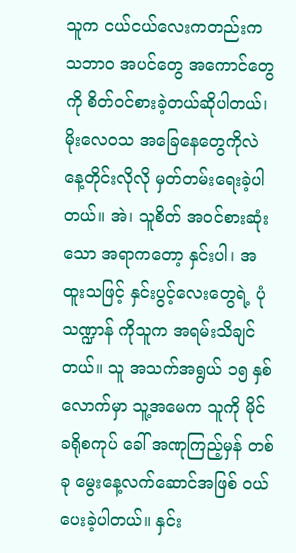သူက ငယ်ငယ်လေးကတည်းက သဘာဝ အပင်တွေ အကောင်တွေ ကို စိတ်ဝင်စားခဲ့တယ်ဆိုပါတယ်၊ မိုးလေဝသ အခြေနေတွေကိုလဲ နေ့တိုင်းလိုလို မှတ်တမ်းရေးခဲ့ပါတယ်။ အဲ၊ သူစိတ် အဝင်စားဆုံးသော အရာကတော့ နှင်းပါ၊ အထူးသဖြင့် နှင်းပွင့်လေးတွေရဲ့ ပုံသဏ္ဍာန် ကိုသူက အရမ်းသိချင်တယ်။ သူ အသက်အရွယ် ၁၅ နှစ်လောက်မှာ သူ့အမေက သူကို မိုင်ခရိုစကုပ် ခေါ် အဏုကြည့်မှန် တစ်ခု မွေးနေ့လက်ဆောင်အဖြစ် ဝယ်ပေးခဲ့ပါတယ်။ နှင်း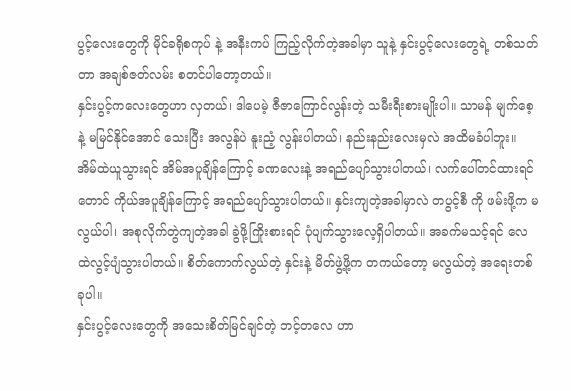ပွင့်လေးတွေကို မိုင်ခရိုစကုပ် နဲ့ အနီးကပ် ကြည့်လိုက်တဲ့အခါမှာ သူနဲ့ နှင်းပွင့်လေးတွေရဲ့ တစ်သတ်တာ အချစ်ဇတ်လမ်း စတင်ပါတော့တယ်။
နှင်းပွင့်ကလေးတွေဟာ လှတယ်၊ ဒါပေမဲ့ ဇီဇာကြောင်လွန်းတဲ့ သမီးရီးစားမျိုးပါ။ သာမန် မျက်စေ့နဲ့ မမြင်နိုင်အောင် သေးပြီး အလွန်ပဲ နူးညံ့ လွန်းပါတယ်၊ နည်းနည်းလေးမှလဲ အထိမခံပါဘူး။ အိမ်ထဲယူသွားရင် အိမ်အပူချိန်ကြောင့် ခဏလေးနဲ့ အရည်ပျော်သွားပါတယ်၊ လက်ပေါ်တင်ထားရင်တောင် ကိုယ်အပူချိန်ကြောင့် အရည်ပျော်သွားပါတယ်။ နှင်းကျတဲ့အခါမှာလဲ တပွင့်စီ ကို ဖမ်းဖို့က မလွယ်ပါ၊ အစုလိုက်တွဲကျတဲ့အခါ ခွဲဖို့ကြိုးစားရင် ပုံပျက်သွားလေ့ရှိပါတယ်။ အခက်မသင့်ရင် လေထဲလွင့်ပျံသွားပါတယ်။ စိတ်ကောက်လွယ်တဲ့ နှင်းနဲ့ မိတ်ဖွဲ့ဖို့က တကယ်တော့ မလွယ်တဲ့ အရေးတစ်ခုပါ။
နှင်းပွင့်လေးတွေကို အသေးစိတ်မြင်ချင်တဲ့ ဘင့်တလေ ဟာ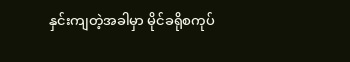နှင်းကျတဲ့အခါမှာ မိုင်ခရိုစကုပ်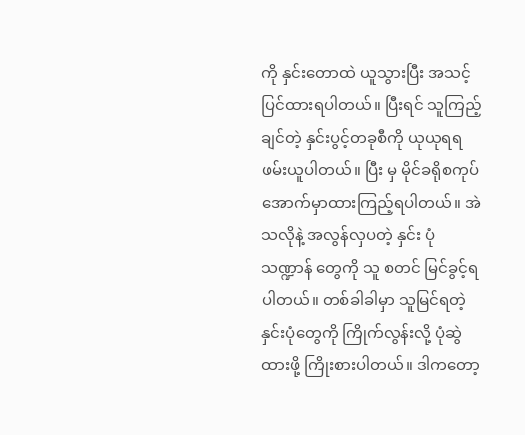ကို နှင်းတောထဲ ယူသွားပြီး အသင့်ပြင်ထားရပါတယ်။ ပြီးရင် သူကြည့်ချင်တဲ့ နှင်းပွင့်တခုစီကို ယုယုရရ ဖမ်းယူပါတယ်။ ပြီး မှ မိုင်ခရိုစကုပ် အောက်မှာထားကြည့်ရပါတယ်။ အဲသလိုနဲ့ အလွန်လှပတဲ့ နှင်း ပုံသဏ္ဍာန် တွေကို သူ စတင် မြင်ခွင့်ရပါတယ်။ တစ်ခါခါမှာ သူမြင်ရတဲ့ နှင်းပုံတွေကို ကြိုက်လွန်းလို့ ပုံဆွဲထားဖို့ ကြိုးစားပါတယ်။ ဒါကတော့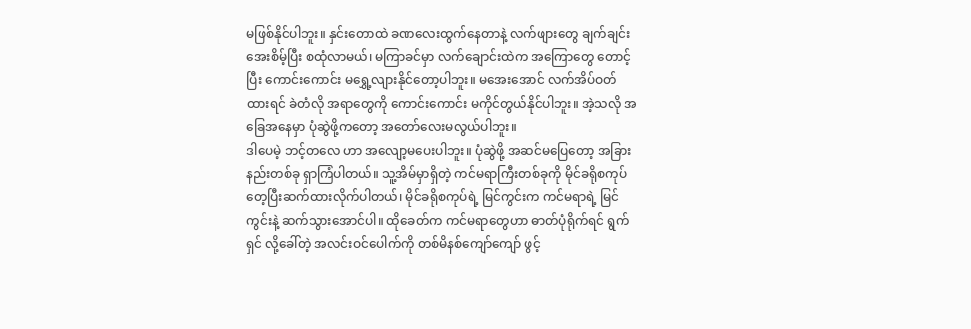မဖြစ်နိုင်ပါဘူး။ နှင်းတောထဲ ခဏလေးထွက်နေတာနဲ့ လက်ဖျားတွေ ချက်ချင်းအေးစိမ့်ပြီး စထုံလာမယ်၊ မကြာခင်မှာ လက်ချောင်းထဲက အကြောတွေ တောင့်ပြီး ကောင်းကောင်း မရွှေ့လျားနိုင်တော့ပါဘူး။ မအေးအောင် လက်အိပ်ဝတ်ထားရင် ခဲတံလို အရာတွေကို ကောင်းကောင်း မကိုင်တွယ်နိုင်ပါဘူး။ အဲ့သလို အခြေအနေမှာ ပုံဆွဲဖို့ကတော့ အတော်လေးမလွယ်ပါဘူး။
ဒါပေမဲ့ ဘင့်တလေ ဟာ အလျော့မပေးပါဘူး။ ပုံဆွဲဖို့ အဆင်မပြေတော့ အခြားနည်းတစ်ခု ရှာကြံပါတယ်။ သူ့အိမ်မှာရှိတဲ့ ကင်မရာကြီးတစ်ခုကို မိုင်ခရိုစကုပ် တေ့ပြီးဆက်ထားလိုက်ပါတယ်၊ မိုင်ခရိုစကုပ်ရဲ့ မြင်ကွင်းက ကင်မရာရဲ့ မြင်ကွင်းနဲ့ ဆက်သွားအောင်ပါ။ ထိုခေတ်က ကင်မရာတွေဟာ ဓာတ်ပုံရိုက်ရင် ရွက်ရှင် လို့ခေါ်တဲ့ အလင်းဝင်ပေါက်ကို တစ်မိနစ်ကျော်ကျော် ဖွင့်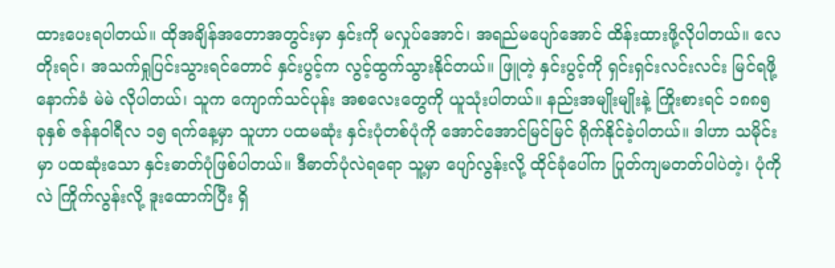ထားပေးရပါတယ်။ ထိုအချိန်အတောအတွင်းမှာ နှင်းကို မလှုပ်အောင်၊ အရည်မပျော်အောင် ထိန်းထားဖို့လိုပါတယ်။ လေတိုးရင်၊ အသက်ရှုပြင်းသွားရင်တောင် နှင်းပွင့်က လွင့်ထွက်သွားနိုင်တယ်။ ဖြူတဲ့ နှင်းပွင့်ကို ရှင်းရှင်းလင်းလင်း မြင်ရဖို့ နောက်ခံ မဲမဲ လိုပါတယ်၊ သူက ကျောက်သင်ပုန်း အစလေးတွေကို ယူသုံးပါတယ်။ နည်းအမျိုးမျိုးနဲ့ ကြိုးစားရင် ၁၈၈၅ ခုနှစ် ဇန်နဝါရီလ ၁၅ ရက်နေ့မှာ သူဟာ ပထမဆုံး နှင်းပုံတစ်ပုံကို အောင်အောင်မြင်မြင် ရိုက်နိုင်ခဲ့ပါတယ်။ ဒါဟာ သမိုင်းမှာ ပထဆုံးသော နှင်းဓာတ်ပုံဖြစ်ပါတယ်။ ဒီဓာတ်ပုံလဲရရော သူ့မှာ ပျော်လွန်းလို့ ထိုင်ခုံပေါ်က ပြုတ်ကျမတတ်ပါပဲတဲ့၊ ပုံကိုလဲ ကြိုက်လွန်းလို့ ဒူးထောက်ပြီး ရှိ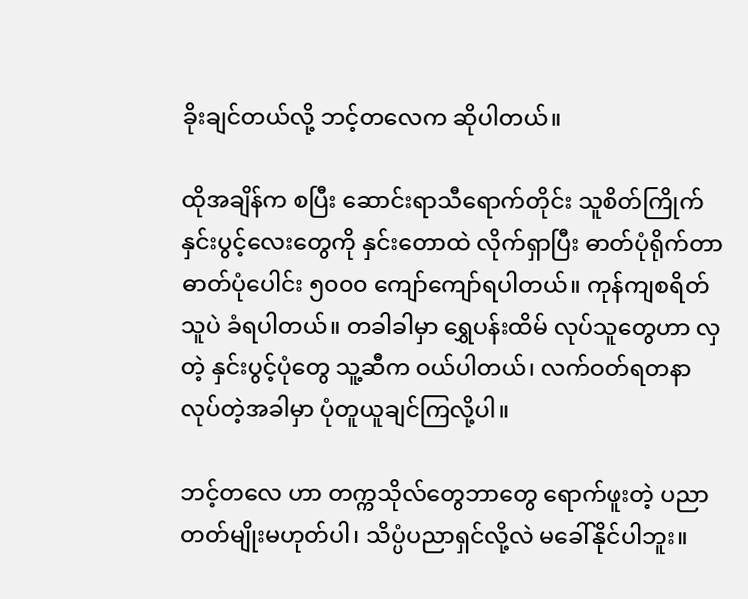ခိုးချင်တယ်လို့ ဘင့်တလေက ဆိုပါတယ်။

ထိုအချိန်က စပြီး ဆောင်းရာသီရောက်တိုင်း သူစိတ်ကြိုက် နှင်းပွင့်လေးတွေကို နှင်းတောထဲ လိုက်ရှာပြီး ဓာတ်ပုံရိုက်တာ ဓာတ်ပုံပေါင်း ၅၀၀၀ ကျော်ကျော်ရပါတယ်။ ကုန်ကျစရိတ် သူပဲ ခံရပါတယ်။ တခါခါမှာ ရွှေပန်းထိမ် လုပ်သူတွေဟာ လှတဲ့ နှင်းပွင့်ပုံတွေ သူ့ဆီက ဝယ်ပါတယ်၊ လက်ဝတ်ရတနာ လုပ်တဲ့အခါမှာ ပုံတူယူချင်ကြလို့ပါ။

ဘင့်တလေ ဟာ တက္ကသိုလ်တွေဘာတွေ ရောက်ဖူးတဲ့ ပညာတတ်မျိုးမဟုတ်ပါ၊ သိပ္ပံပညာရှင်လို့လဲ မခေါ်နိုင်ပါဘူး။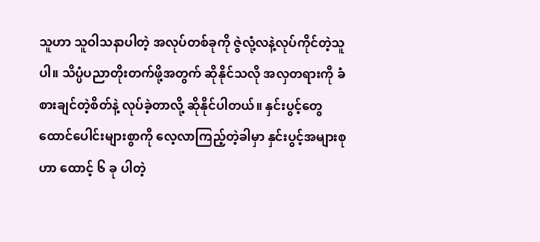သူဟာ သူဝါသနာပါတဲ့ အလုပ်တစ်ခုကို ဇွဲလုံ့လနဲ့လုပ်ကိုင်တဲ့သူပါ။ သိပ္ပံပညာတိုးတက်ဖို့အတွက် ဆိုနိုင်သလို အလှတရားကို ခံစားချင်တဲ့စိတ်နဲ့ လုပ်ခဲ့တာလို့ ဆိုနိုင်ပါတယ်။ နှင်းပွင့်တွေ ထောင်ပေါင်းများစွာကို လေ့လာကြည့်တဲ့ခါမှာ နှင်းပွင့်အများစုဟာ ထောင့် ၆ ခု ပါတဲ့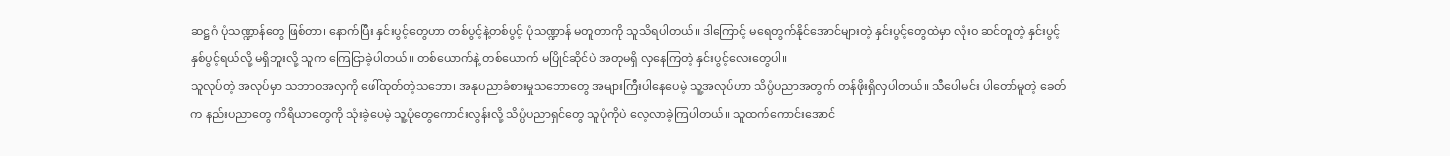ဆဋ္ဌဂံ ပုံသဏ္ဍာန်တွေ ဖြစ်တာ၊ နောက်ပြီး နှင်းပွင့်တွေဟာ တစ်ပွင့်နဲ့တစ်ပွင့် ပုံသဏ္ဍာန် မတူတာကို သူသိရပါတယ်။ ဒါကြောင့် မရေတွက်နိုင်အောင်များတဲ့ နှင်းပွင့်တွေထဲမှာ လုံးဝ ဆင်တူတဲ့ နှင်းပွင့် နှစ်ပွင့်ရယ်လို့ မရှိဘူးလို့ သူက ကြေငြာခဲ့ပါတယ်။ တစ်ယောက်နဲ့ တစ်ယောက် မပြိုင်ဆိုင်ပဲ အတုမရှိ လှနေကြတဲ့ နှင်းပွင့်လေးတွေပါ။
သူလုပ်တဲ့ အလုပ်မှာ သဘာဝအလှကို ဖေါ်ထုတ်တဲ့သဘော၊ အနုပညာခံစားမှုသဘောတွေ အများကြီးပါနေပေမဲ့ သူ့အလုပ်ဟာ သိပ္ပံပညာအတွက် တန်ဖိုးရှိလှပါတယ်။ သီပေါမင်း ပါတော်မူတဲ့ ခေတ်က နည်းပညာတွေ ကိရိယာတွေကို သုံးခဲ့ပေမဲ့ သူ့ပုံတွေကောင်းလွန်းလို့ သိပ္ပံပညာရှင်တွေ သူပုံကိုပဲ လေ့လာခဲ့ကြပါတယ်။ သူထက်ကောင်းအောင်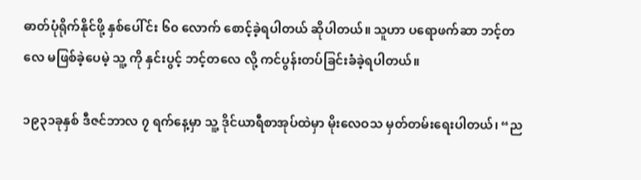ဓာတ်ပုံရိုက်နိုင်ဖို့ နှစ်ပေါ်င်း ၆၀ လောက် စောင့်ခဲ့ရပါတယ် ဆိုပါတယ်။ သူဟာ ပရောဖက်ဆာ ဘင့်တလေ မဖြစ်ခဲ့ပေမဲ့ သူ့ ကို နှင်းပွင့် ဘင့်တလေ လို့ ကင်ပွန်းတပ်ခြင်းခံခဲ့ရပါတယ်။

၁၉၃၁ခုနှစ် ဒီဇင်ဘာလ ၇ ရက်နေ့မှာ သူ့ ဒိုင်ယာရီစာအုပ်ထဲမှာ မိုးလေဝသ မှတ်တမ်းရေးပါတယ်၊ “ည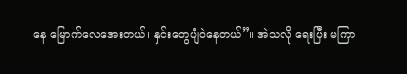နေ မြောက်လေအေးတယ်၊ နှင်းတွေပျံဝဲနေတယ်”။ အဲသလို ရေးပြီး မကြာ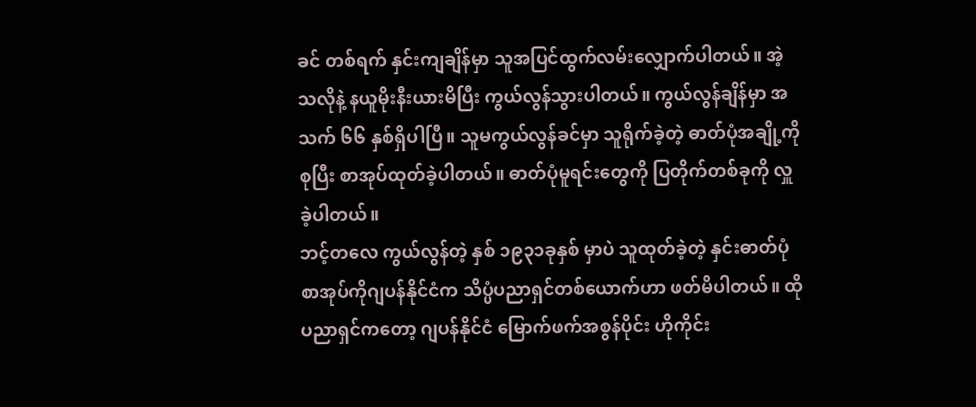ခင် တစ်ရက် နှင်းကျချိန်မှာ သူအပြင်ထွက်လမ်းလျှောက်ပါတယ်။ အဲ့သလိုနဲ့ နယူမိုးနီးယားမိပြီး ကွယ်လွန်သွားပါတယ်။ ကွယ်လွန်ချိန်မှာ အသက် ၆၆ နှစ်ရှိပါပြီ။ သူမကွယ်လွန်ခင်မှာ သူရိုက်ခဲ့တဲ့ ဓာတ်ပုံအချို့ကို စုပြီး စာအုပ်ထုတ်ခဲ့ပါတယ်။ ဓာတ်ပုံမူရင်းတွေကို ပြတိုက်တစ်ခုကို လှူခဲ့ပါတယ်။
ဘင့်တလေ ကွယ်လွန်တဲ့ နှစ် ၁၉၃၁ခုနှစ် မှာပဲ သူထုတ်ခဲ့တဲ့ နှင်းဓာတ်ပုံစာအုပ်ကိုဂျပန်နိုင်ငံက သိပ္ပံပညာရှင်တစ်ယောက်ဟာ ဖတ်မိပါတယ်။ ထိုပညာရှင်ကတော့ ဂျပန်နိုင်ငံ မြောက်ဖက်အစွန်ပိုင်း ဟိုကိုင်း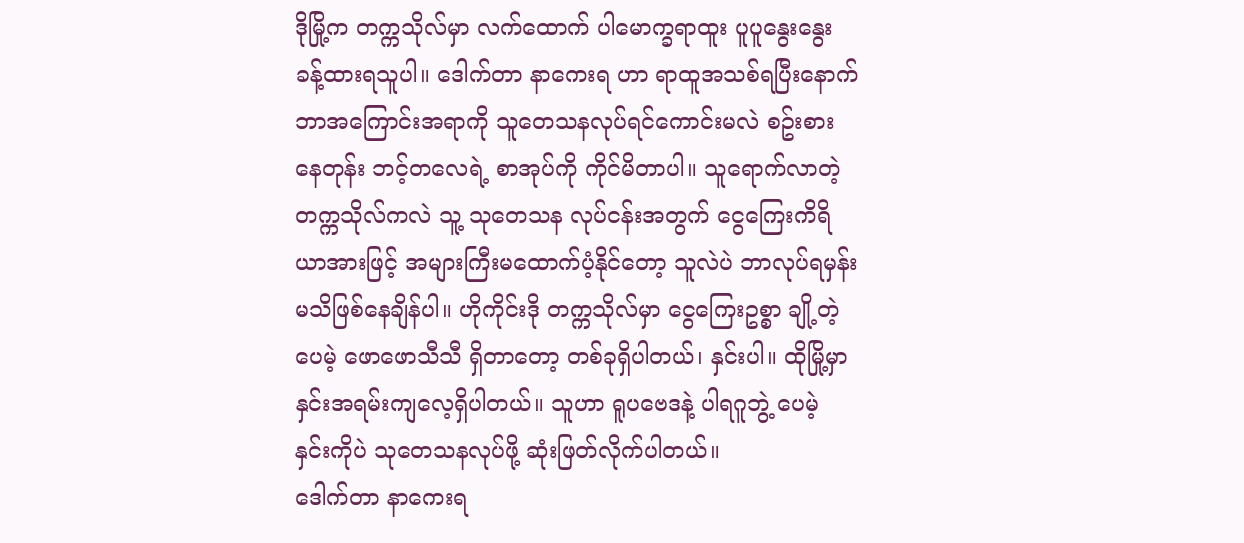ဒိုမြို့က တက္ကသိုလ်မှာ လက်ထောက် ပါမောက္ခရာထူး ပူပူနွေးနွေး ခန့်ထားရသူပါ။ ဒေါက်တာ နာကေးရ ဟာ ရာထူအသစ်ရပြီးနောက် ဘာအကြောင်းအရာကို သူတေသနလုပ်ရင်ကောင်းမလဲ စဥ်းစားနေတုန်း ဘင့်တလေရဲ့ စာအုပ်ကို ကိုင်မိတာပါ။ သူရောက်လာတဲ့ တက္ကသိုလ်ကလဲ သူ့ သုတေသန လုပ်ငန်းအတွက် ငွေကြေးကိရိယာအားဖြင့် အများကြီးမထောက်ပံ့နိုင်တော့ သူလဲပဲ ဘာလုပ်ရမှန်းမသိဖြစ်နေချိန်ပါ။ ဟိုကိုင်းဒို တက္ကသိုလ်မှာ ငွေကြေးဥစ္စာ ချို့တဲ့ပေမဲ့ ဖောဖောသီသီ ရှိတာတော့ တစ်ခုရှိပါတယ်၊ နှင်းပါ။ ထိုမြို့မှာ နှင်းအရမ်းကျလေ့ရှိပါတယ်။ သူဟာ ရူပဗေဒနဲ့ ပါရဂူဘွဲ့ ပေမဲ့ နှင်းကိုပဲ သုတေသနလုပ်ဖို့ ဆုံးဖြတ်လိုက်ပါတယ်။
ဒေါက်တာ နာကေးရ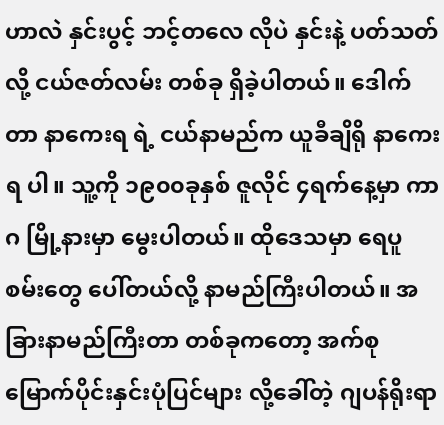ဟာလဲ နှင်းပွင့် ဘင့်တလေ လိုပဲ နှင်းနဲ့ ပတ်သတ်လို့ ငယ်ဇတ်လမ်း တစ်ခု ရှိခဲ့ပါတယ်။ ဒေါက်တာ နာကေးရ ရဲ့ ငယ်နာမည်က ယူခီချိရို နာကေးရ ပါ။ သူ့ကို ၁၉၀၀ခုနှစ် ဇူလိုင် ၄ရက်နေ့မှာ ကာဂ မြို့နားမှာ မွေးပါတယ်။ ထိုဒေသမှာ ရေပူစမ်းတွေ ပေါ်တယ်လို့ နာမည်ကြီးပါတယ်။ အခြားနာမည်ကြီးတာ တစ်ခုကတော့ အက်စုမြောက်ပိုင်းနှင်းပုံပြင်များ လို့ခေါ်တဲ့ ဂျပန်ရိုးရာ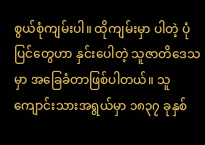စွယ်စုံကျမ်းပါ။ ထိုကျမ်းမှာ ပါတဲ့ ပုံပြင်တွေဟာ နှင်းပေါတဲ့ သူဇာတိဒေသမှာ အခြေခံတာဖြစ်ပါတယ်။ သူကျောင်းသားအရွယ်မှာ ၁၈၃၇ ခုနှစ်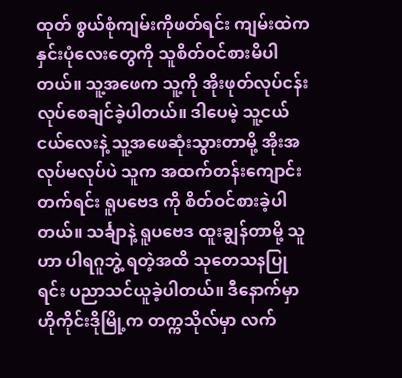ထုတ် စွယ်စုံကျမ်းကိုဖတ်ရင်း ကျမ်းထဲက နှင်းပုံလေးတွေကို သူစိတ်ဝင်စားမိပါတယ်။ သူ့အဖေက သူ့ကို အိုးဖုတ်လုပ်ငန်းလုပ်စေချင်ခဲ့ပါတယ်။ ဒါပေမဲ့ သူ့ငယ်ငယ်လေးနဲ့ သူ့အဖေဆုံးသွားတာမို့ အိုးအလုပ်မလုပ်ပဲ သူက အထက်တန်းကျောင်းတက်ရင်း ရူပဗေဒ ကို စိတ်ဝင်စားခဲ့ပါတယ်။ သင်္ချာနဲ့ ရူပဗေဒ ထူးချွန်တာမို့ သူဟာ ပါရဂူဘွဲ့ ရတဲ့အထိ သုတေသနပြုရင်း ပညာသင်ယူခဲ့ပါတယ်။ ဒီနောက်မှာ ဟိုကိုင်းဒိုမြို့က တက္ကသိုလ်မှာ လက်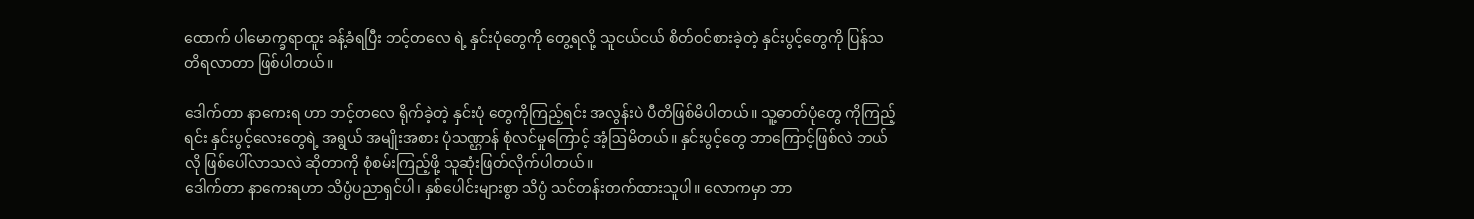ထောက် ပါမောက္ခရာထူး ခန့်ခံရပြီး ဘင့်တလေ ရဲ့ နှင်းပုံတွေကို တွေ့ရလို့ သူငယ်ငယ် စိတ်ဝင်စားခဲ့တဲ့ နှင်းပွင့်တွေကို ပြန်သတိရလာတာ ဖြစ်ပါတယ်။

ဒေါက်တာ နာကေးရ ဟာ ဘင့်တလေ ရိုက်ခဲ့တဲ့ နှင်းပုံ တွေကိုကြည့်ရင်း အလွန်းပဲ ပီတိဖြစ်မိပါတယ်။ သူ့ဓာတ်ပုံတွေ ကိုကြည့်ရင်း နှင်းပွင့်လေးတွေရဲ့ အရွယ် အမျိုးအစား ပုံသဏ္ဌာန် စုံလင်မှုကြောင့် အံ့ဩမိတယ်။ နှင်းပွင့်တွေ ဘာကြောင့်ဖြစ်လဲ ဘယ်လို ဖြစ်ပေါ်လာသလဲ ဆိုတာကို စုံစမ်းကြည့်ဖို့ သူဆုံးဖြတ်လိုက်ပါတယ်။
ဒေါက်တာ နာကေးရဟာ သိပ္ပံပညာရှင်ပါ၊ နှစ်ပေါင်းများစွာ သိပ္ပံ သင်တန်းတက်ထားသူပါ။ လောကမှာ ဘာ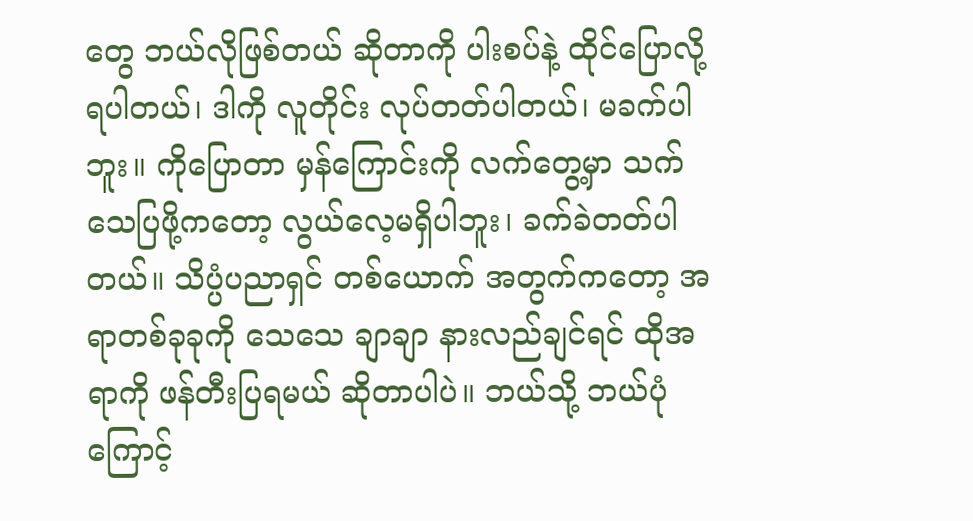တွေ ဘယ်လိုဖြစ်တယ် ဆိုတာကို ပါးစပ်နဲ့ ထိုင်ပြောလို့ရပါတယ်၊ ဒါကို လူတိုင်း လုပ်တတ်ပါတယ်၊ မခက်ပါဘူး။ ကိုပြောတာ မှန်ကြောင်းကို လက်တွေ့မှာ သက်သေပြဖို့ကတော့ လွယ်လေ့မရှိပါဘူး၊ ခက်ခဲတတ်ပါတယ်။ သိပ္ပံပညာရှင် တစ်ယောက် အတွက်ကတော့ အရာတစ်ခုခုကို သေသေ ချာချာ နားလည်ချင်ရင် ထိုအရာကို ဖန်တီးပြရမယ် ဆိုတာပါပဲ။ ဘယ်သို့ ဘယ်ပုံကြောင့်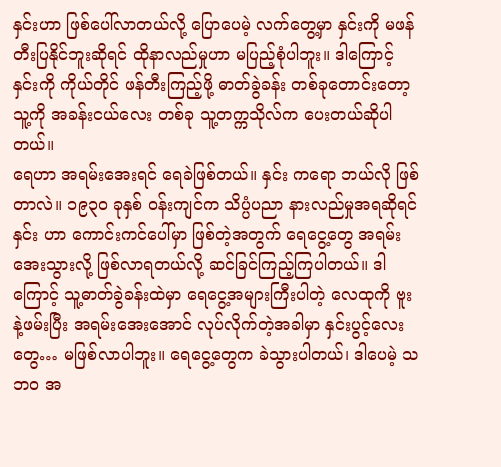နှင်းဟာ ဖြစ်ပေါ်လာတယ်လို့ ပြောပေမဲ့ လက်တွေ့မှာ နှင်းကို မဖန်တီးပြနိုင်ဘူးဆိုရင် ထိုနာလည်မှုဟာ မပြည့်စုံပါဘူး။ ဒါကြောင့် နှင်းကို ကိုယ်တိုင် ဖန်တီးကြည့်ဖို့ ဓာတ်ခွဲခန်း တစ်ခုတောင်းတော့ သူ့ကို အခန်းငယ်လေး တစ်ခု သူ့တက္ကသိုလ်က ပေးတယ်ဆိုပါတယ်။
ရေဟာ အရမ်းအေးရင် ရေခဲဖြစ်တယ်။ နှင်း ကရော ဘယ်လို ဖြစ်တာလဲ။ ၁၉၃၀ ခုနှစ် ဝန်းကျင်က သိပ္ပံပညာ နားလည်မှုအရဆိုရင် နှင်း ဟာ ကောင်းကင်ပေါ်မှာ ဖြစ်တဲ့အတွက် ရေငွေ့တွေ အရမ်းအေးသွားလို့ ဖြစ်လာရတယ်လို့ ဆင်ခြင်ကြည့်ကြပါတယ်။ ဒါကြောင့် သူ့ဓာတ်ခွဲခန်းထဲမှာ ရေငွေ့အများကြီးပါတဲ့ လေထုကို ဗူးနဲ့ဖမ်းပြီး အရမ်းအေးအောင် လုပ်လိုက်တဲ့အခါမှာ နှင်းပွင့်လေးတွေ… မဖြစ်လာပါဘူး။ ရေငွေ့တွေက ခဲသွားပါတယ်၊ ဒါပေမဲ့ သဘဝ အ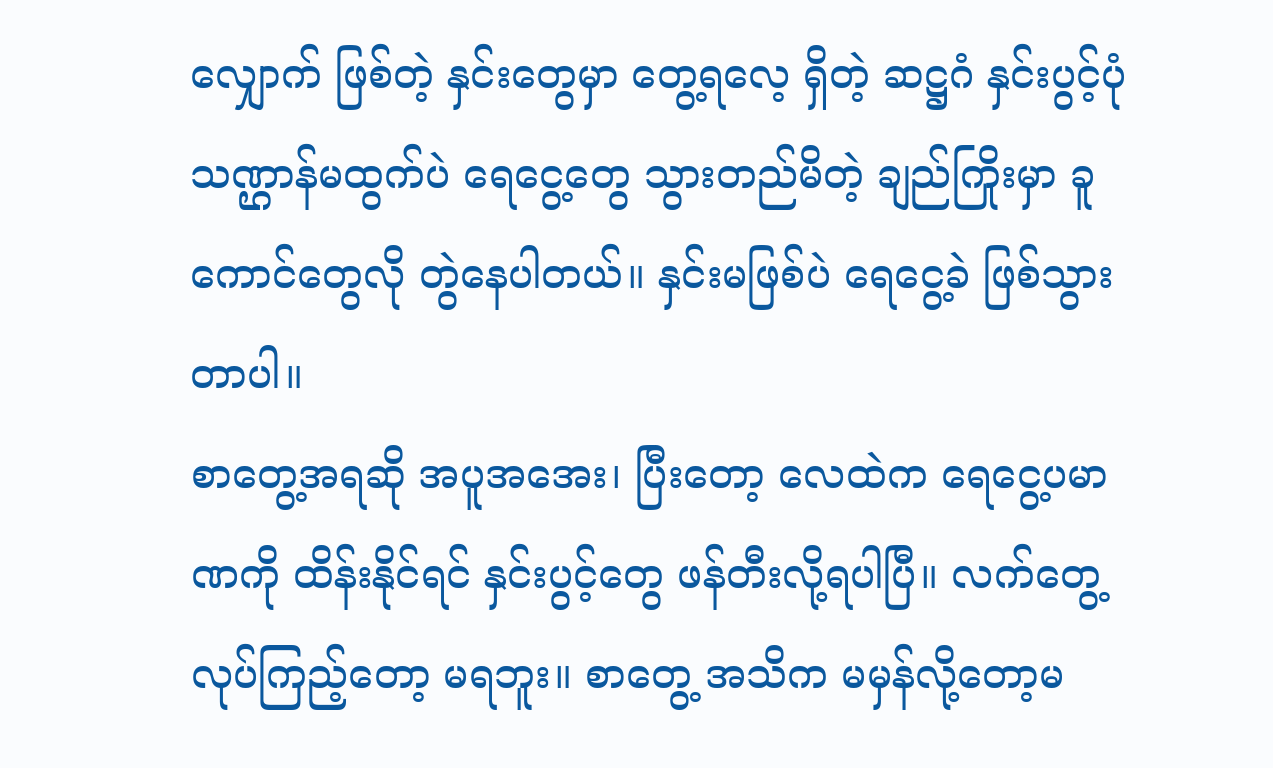လျှောက် ဖြစ်တဲ့ နှင်းတွေမှာ တွေ့ရလေ့ ရှိတဲ့ ဆဋ္ဌဂံ နှင်းပွင့်ပုံ သဏ္ဌာန်မထွက်ပဲ ရေငွေ့တွေ သွားတည်မိတဲ့ ချည်ကြိုးမှာ ခူကောင်တွေလို တွဲနေပါတယ်။ နှင်းမဖြစ်ပဲ ရေငွေ့ခဲ ဖြစ်သွားတာပါ။
စာတွေ့အရဆို အပူအအေး၊ ပြီးတော့ လေထဲက ရေငွေ့ပမာဏကို ထိန်းနိုင်ရင် နှင်းပွင့်တွေ ဖန်တီးလို့ရပါပြီ။ လက်တွေ့လုပ်ကြည့်တော့ မရဘူး။ စာတွေ့ အသိက မမှန်လို့တော့မ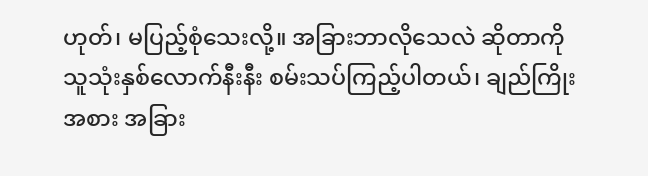ဟုတ်၊ မပြည့်စုံသေးလို့။ အခြားဘာလိုသေလဲ ဆိုတာကို သူသုံးနှစ်လောက်နီးနီး စမ်းသပ်ကြည့်ပါတယ်၊ ချည်ကြိုးအစား အခြား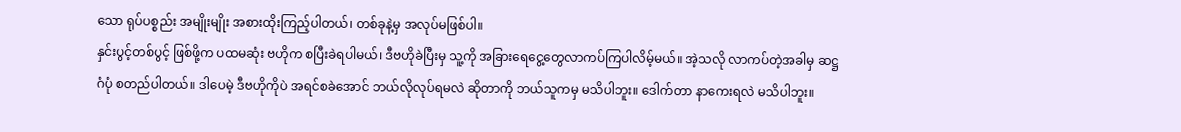သော ရုပ်ပစ္စည်း အမျိုးမျိုး အစားထိုးကြည့်ပါတယ်၊ တစ်ခုနဲ့မှ အလုပ်မဖြစ်ပါ။
နှင်းပွင့်တစ်ပွင့် ဖြစ်ဖို့က ပထမဆုံး ဗဟိုက စပြီးခဲရပါမယ်၊ ဒီဗဟိုခဲပြီးမှ သူ့ကို အခြားရေငွေ့တွေလာကပ်ကြပါလိမ့်မယ်။ အဲ့သလို လာကပ်တဲ့အခါမှ ဆဋ္ဌဂံပုံ စတည်ပါတယ်။ ဒါပေမဲ့ ဒီဗဟိုကိုပဲ အရင်စခဲအောင် ဘယ်လိုလုပ်ရမလဲ ဆိုတာကို ဘယ်သူကမှ မသိပါဘူး။ ဒေါက်တာ နာကေးရလဲ မသိပါဘူး။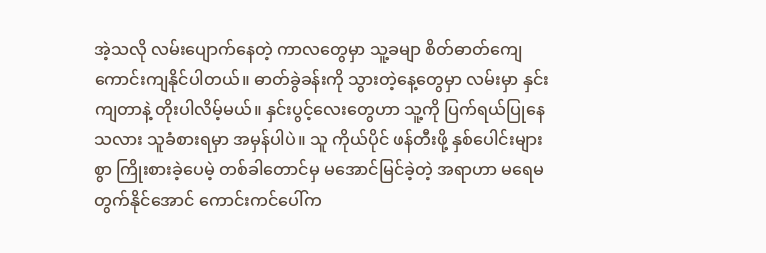အဲ့သလို လမ်းပျောက်နေတဲ့ ကာလတွေမှာ သူ့ခမျာ စိတ်ဓာတ်ကျေ ကောင်းကျနိုင်ပါတယ်။ ဓာတ်ခွဲခန်းကို သွားတဲ့နေ့တွေမှာ လမ်းမှာ နှင်းကျတာနဲ့ တိုးပါလိမ့်မယ်။ နှင်းပွင့်လေးတွေဟာ သူ့ကို ပြက်ရယ်ပြုနေသလား သူခံစားရမှာ အမှန်ပါပဲ။ သူ ကိုယ်ပိုင် ဖန်တီးဖို့ နှစ်ပေါင်းများစွာ ကြိုးစားခဲ့ပေမဲ့ တစ်ခါတောင်မှ မအောင်မြင်ခဲ့တဲ့ အရာဟာ မရေမတွက်နိုင်အောင် ကောင်းကင်ပေါ်က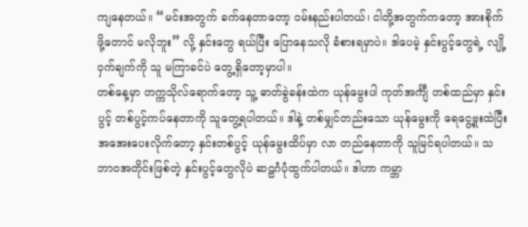ကျနေတယ်။ “မင်းအတွက် ခက်နေတာတော့ ဝမ်းနည်းပါတယ်၊ ငါတို့အတွက်ကတော့ အားစိုက်ဖို့တောင် မလိုဘူး” လို့ နှင်းတွေ ရယ်ပြီး ပြောနေသလို ခံစားရမှာပဲ။ ဒါပေမဲ့ နှင်းပွင့်တွေရဲ့ လျို့ဝှက်ချက်ကို သူ မကြာခင်ပဲ တွေ့ရှိတော့မှာပါ။
တစ်နေ့မှာ တက္ကသိုလ်ရောက်တော့ သူ့ ဓာတ်ခွဲခန်းထဲက ယုန်မွေးပါ ကုတ်အင်္ကျီ တစ်ထည်မှာ နှင်းပွင့် တစ်ပွင့်ကပ်နေတာကို သူတွေ့ရပါတယ်။ ဒါနဲ့ တစ်မျှင်တည်းသော ယုန်မွေးကို ရေငွေ့ဗှုးထဲပြီး အအေးပေးလိုက်တော့ နှင်းတစ်ပွင့် ယုန်မွေးထိပ်မှာ လာ တည်နေတာကို သူမြင်ရပါတယ်။ သဘာဝအတိုင်းဖြစ်တဲ့ နှင်းပွင့်တွေလိုပဲ ဆဠဂံပုံထွက်ပါတယ်။ ဒါဟာ ကမ္ဘာ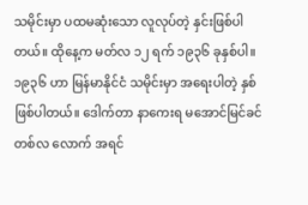သမိုင်းမှာ ပထမဆုံးသော လူလုပ်တဲ့ နှင်းဖြစ်ပါတယ်။ ထိုနေ့က မတ်လ ၁၂ ရက် ၁၉၃၆ ခုနှစ်ပါ။
၁၉၃၆ ဟာ မြန်မာနိုင်ငံ သမိုင်းမှာ အရေးပါတဲ့ နှစ်ဖြစ်ပါတယ်။ ဒေါက်တာ နာကေးရ မအောင်မြင်ခင် တစ်လ လောက် အရင်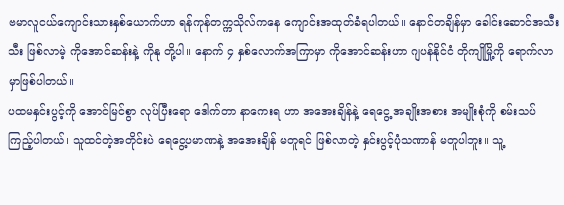ဗမာလူငယ်ကျောင်းသားနှစ်ယောက်ဟာ ရန်ကုန်တက္ကသိုလ်ကနေ ကျောင်းအထုတ်ခံရပါတယ်။ နောင်တချိန်မှာ ခေါင်းဆောင်အသီးသီး ဖြစ်လာမဲ့ ကိုအောင်ဆန်းနဲ့ ကိုနု တို့ပါ။ နောက် ၄ နှစ်လောက်အကြာမှာ ကိုအောင်ဆန်းဟာ ဂျပန်နိုင်ငံ တိုကျိုမြို့ကို ရောက်လာမှာဖြစ်ပါတယ်။
ပထမနှင်းပွင့်ကို အောင်မြင်စွာ လုပ်ပြီးရော ဒေါက်တာ နာကေးရ ဟာ အအေးချိန်နဲ့ ရေငွေ့ အချိုးအစား အမျိုးစုံကို စမ်းသပ်ကြည့်ပါတယ်၊ သူထင်တဲ့အတိုင်းပဲ ရေငွေ့ပမာဏနဲ့ အအေးချိန် မတူရင် ဖြစ်လာတဲ့ နှင်းပွင့်ပုံသဏာန် မတူပါဘူး။ သူ့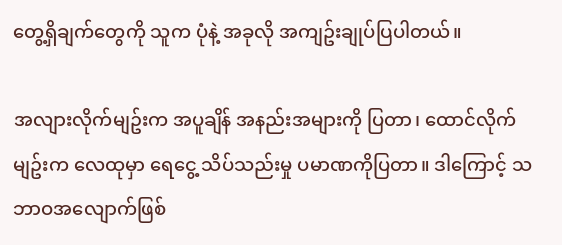တွေ့ရှိချက်တွေကို သူက ပုံနဲ့ အခုလို အကျဥ်းချုပ်ပြပါတယ်။

အလျားလိုက်မျဥ်းက အပူချိန် အနည်းအများကို ပြတာ၊ ထောင်လိုက်မျဥ်းက လေထုမှာ ရေငွေ့ သိပ်သည်းမှု ပမာဏကိုပြတာ။ ဒါကြောင့် သဘာဝအလျောက်ဖြစ်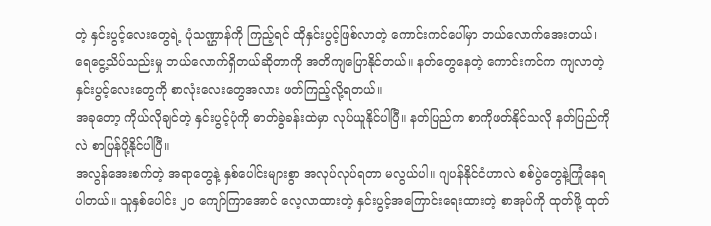တဲ့ နှင်းပွင့်လေးတွေရဲ့ ပုံသဏ္ဌာန်ကို ကြည့်ရင် ထိုနှင်းပွင့်ဖြစ်လာတဲ့ ကောင်းကင်ပေါ်မှာ ဘယ်လောက်အေးတယ်၊ ရေငွေ့သိပ်သည်းမှု ဘယ်လောက်ရှိတယ်ဆိုတာကို အတိကျပြောနိုင်တယ်။ နတ်တွေနေတဲ့ ကောင်းကင်က ကျလာတဲ့ နှင်းပွင့်လေးတွေကို စာလုံးလေးတွေအလား ဖတ်ကြည့်လို့ရတယ်။
အခုတော့ ကိုယ်လိုချင်တဲ့ နှင်းပွင့်ပုံကို ဓာတ်ခွဲခန်းထဲမှာ လုပ်ယူနိုင်ပါပြီ။ နတ်ပြည်က စာကိုဖတ်နိုင်သလို နတ်ပြည်ကိုလဲ စာပြန်ပို့နိုင်ပါပြီ။
အလွန်အေးစက်တဲ့ အရာတွေနဲ့ နှစ်ပေါင်းများစွာ အလုပ်လုပ်ရတာ မလွယ်ပါ။ ဂျပန်နိုင်ငံဟာလဲ စစ်ပွဲတွေနဲ့ကြုံနေရပါတယ်။ သူနှစ်ပေါင်း ၂၀ ကျော်ကြာအောင် လေ့လာထားတဲ့ နှင်းပွင့်အကြောင်းရေးထားတဲ့ စာအုပ်ကို ထုတ်ဖို့ ထုတ်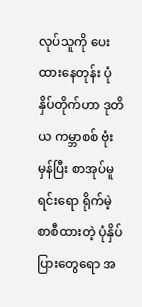လုပ်သူကို ပေးထားနေတုန်း ပုံနှိပ်တိုက်ဟာ ဒုတိယ ကမ္ဘာစစ် ဗုံးမှန်ပြီး စာအုပ်မူရင်းရော ရိုက်မဲ့ စာစီထားတဲ့ ပုံနှိပ်ပြားတွေရော အ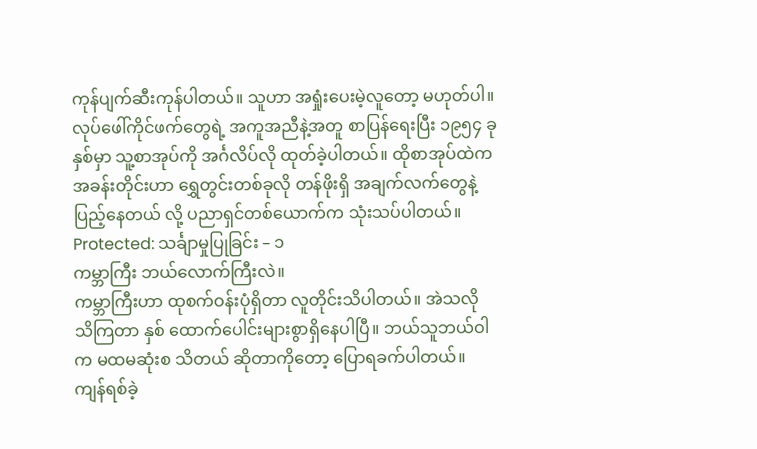ကုန်ပျက်ဆီးကုန်ပါတယ်။ သူဟာ အရှုံးပေးမဲ့လူတော့ မဟုတ်ပါ။ လုပ်ဖေါ်ကိုင်ဖက်တွေရဲ့ အကူအညီနဲ့အတူ စာပြန်ရေးပြီး ၁၉၅၄ ခုနှစ်မှာ သူ့စာအုပ်ကို အင်္ဂလိပ်လို ထုတ်ခဲ့ပါတယ်။ ထိုစာအုပ်ထဲက အခန်းတိုင်းဟာ ရွှေတွင်းတစ်ခုလို တန်ဖိုးရှိ အချက်လက်တွေနဲ့ ပြည့်နေတယ် လို့ ပညာရှင်တစ်ယောက်က သုံးသပ်ပါတယ်။
Protected: သင်္ချာမှုပြုခြင်း – ၁
ကမ္ဘာကြီး ဘယ်လောက်ကြီးလဲ။
ကမ္ဘာကြီးဟာ ထုစက်ဝန်းပုံရှိတာ လူတိုင်းသိပါတယ်။ အဲသလို သိကြတာ နှစ် ထောက်ပေါင်းများစွာရှိနေပါပြီ။ ဘယ်သူဘယ်ဝါက မထမဆုံးစ သိတယ် ဆိုတာကိုတော့ ပြောရခက်ပါတယ်။ ကျန်ရစ်ခဲ့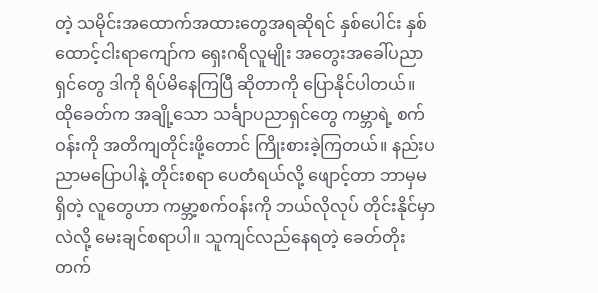တဲ့ သမိုင်းအထောက်အထားတွေအရဆိုရင် နှစ်ပေါင်း နှစ်ထောင့်ငါးရာကျော်က ရှေးဂရိလူမျိုး အတွေးအခေါ်ပညာရှင်တွေ ဒါကို ရိပ်မိနေကြပြီ ဆိုတာကို ပြောနိုင်ပါတယ်။ ထိုခေတ်က အချို့သော သင်္ချာပညာရှင်တွေ ကမ္ဘာရဲ့ စက်ဝန်းကို အတိကျတိုင်းဖို့တောင် ကြိုးစားခဲ့ကြတယ်။ နည်းပညာမပြောပါနဲ့ တိုင်းစရာ ပေတံရယ်လို့ ဖျောင့်တာ ဘာမှမရှိတဲ့ လူတွေဟာ ကမ္ဘာ့စက်ဝန်းကို ဘယ်လိုလုပ် တိုင်းနိုင်မှာလဲလို့ မေးချင်စရာပါ။ သူကျင်လည်နေရတဲ့ ခေတ်တိုးတက်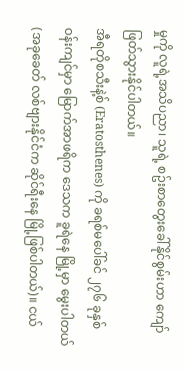မှုကို လူရဲ့အသိပညာ၊ သူရဲ့ စဥ်းစာတွေးခေါ်နိုင်စွမ်းဟာ ကျော်ဖြတ်သွားနိုင်ပါတယ်။
အီရတိုစသီးနဲ့စ် (Eratosthenes) ကို ခရစ်မပေါ်ခင် ၂၇၆ ခုနှစ် ဝန်းကျင်မှာ မြောက်အာဖရိက ဒေသက ခူရဲနေ မြို့မှာ မွေးပါတယ် (အခုခေတ် လစ်ဗျားနိုင်ငံက ဆိုင်ရီးနေ မြို့ဖြစ်ပါတယ်)။ ငယ်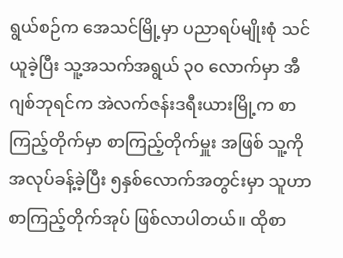ရွယ်စဉ်က အေသင်မြို့မှာ ပညာရပ်မျိုးစုံ သင်ယူခဲ့ပြီး သူ့အသက်အရွယ် ၃၀ လောက်မှာ အီဂျစ်ဘုရင်က အဲလက်ဇန်းဒရီးယားမြို့က စာကြည့်တိုက်မှာ စာကြည့်တိုက်မှူး အဖြစ် သူ့ကို အလုပ်ခန့်ခဲ့ပြီး ၅နှစ်လောက်အတွင်းမှာ သူဟာ စာကြည့်တိုက်အုပ် ဖြစ်လာပါတယ်။ ထိုစာ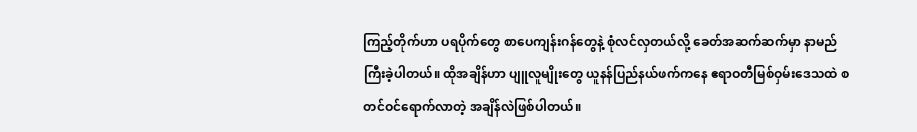ကြည့်တိုက်ဟာ ပရပိုက်တွေ စာပေကျန်းဂန်တွေနဲ့ စုံလင်လှတယ်လို့ ခေတ်အဆက်ဆက်မှာ နာမည်ကြီးခဲ့ပါတယ်။ ထိုအချိန်ဟာ ပျူလူမျိုးတွေ ယူနန်ပြည်နယ်ဖက်ကနေ ဧရာဝတီမြစ်ဝှမ်းဒေသထဲ စတင်ဝင်ရောက်လာတဲ့ အချိန်လဲဖြစ်ပါတယ်။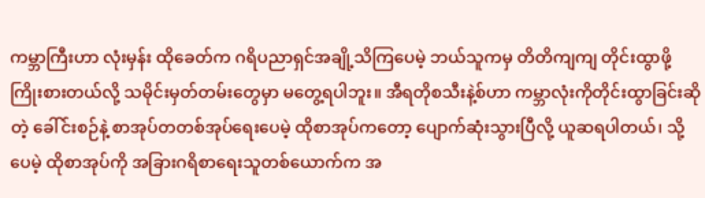ကမ္ဘာကြီးဟာ လုံးမှန်း ထိုခေတ်က ဂရိပညာရှင်အချို့သိကြပေမဲ့ ဘယ်သူကမှ တိတိကျကျ တိုင်းထွာဖို့ကြိုးစားတယ်လို့ သမိုင်းမှတ်တမ်းတွေမှာ မတွေ့ရပါဘူး။ အီရတိုစသီးနဲ့စ်ဟာ ကမ္ဘာလုံးကိုတိုင်းထွာခြင်းဆိုတဲ့ ခေါ်င်းစဉ်နဲ့ စာအုပ်တတစ်အုပ်ရေးပေမဲ့ ထိုစာအုပ်ကတော့ ပျောက်ဆုံးသွားပြီလို့ ယူဆရပါတယ်၊ သို့ပေမဲ့ ထိုစာအုပ်ကို အခြားဂရိစာရေးသူတစ်ယောက်က အ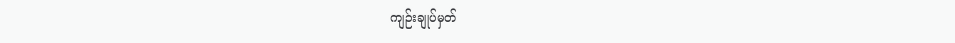ကျဉ်းချုပ်မှတ်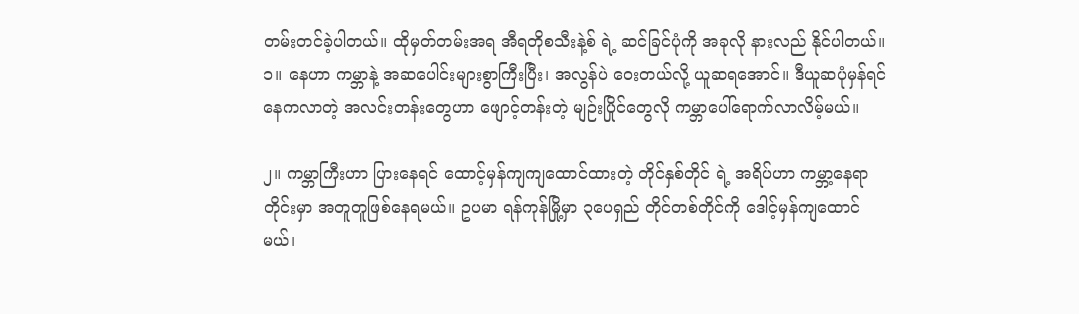တမ်းတင်ခဲ့ပါတယ်။ ထိုမှတ်တမ်းအရ အီရတိုစသီးနဲ့စ် ရဲ့ ဆင်ခြင်ပုံကို အခုလို နားလည် နိုင်ပါတယ်။
၁။ နေဟာ ကမ္ဘာနဲ့ အဆပေါင်းများစွာကြီးပြီး၊ အလွန်ပဲ ဝေးတယ်လို့ ယူဆရအောင်။ ဒီယူဆပုံမှန်ရင် နေကလာတဲ့ အလင်းတန်းတွေဟာ ဖျောင့်တန်းတဲ့ မျဉ်းပြိုင်တွေလို ကမ္ဘာပေါ်ရောက်လာလိမ့်မယ်။

၂။ ကမ္ဘာကြီးဟာ ပြားနေရင် ထောင့်မှန်ကျကျထောင်ထားတဲ့ တိုင်နှစ်တိုင် ရဲ့ အရိပ်ဟာ ကမ္ဘာ့နေရာတိုင်းမှာ အတူတူဖြစ်နေရမယ်။ ဥပမာ ရန်ကုန်မြို့မှာ ၃ပေရှည် တိုင်တစ်တိုင်ကို ဒေါင့်မှန်ကျထောင်မယ်၊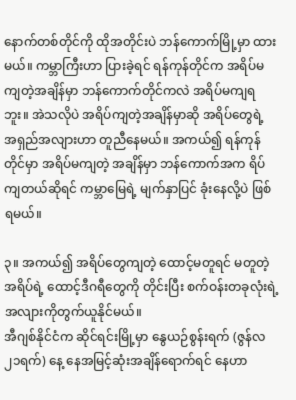နောက်တစ်တိုင်ကို ထိုအတိုင်းပဲ ဘန်ကောက်မြို့မှာ ထားမယ်။ ကမ္ဘာကြီးဟာ ပြားခဲ့ရင် ရန်ကုန်တိုင်က အရိပ်မကျတဲ့အချိန်မှာ ဘန်ကောက်တိုင်ကလဲ အရိပ်မကျရဘူး။ အဲသလိုပဲ အရိပ်ကျတဲ့အချိန်မှာဆို အရိပ်တွေရဲ့ အရှည်အလျားဟာ တူညီနေမယ်။ အကယ်၍ ရန်ကုန်တိုင်မှာ အရိပ်မကျတဲ့ အချိန်မှာ ဘန်ကောက်အက ရိပ်ကျတယ်ဆိုရင် ကမ္ဘာမြေရဲ့ မျက်နှာပြင် ခုံးနေလို့ပဲ ဖြစ်ရမယ်။

၃။ အကယ်၍ အရိပ်တွေကျတဲ့ ထောင့်မတူရင် မတူတဲ့ အရိပ်ရဲ့ ထောင့်ဒီဂရီတွေကို တိုင်းပြီး စက်ဝန်းတခုလုံးရဲ့ အလျားကိုတွက်ယူနိုင်မယ်။
အီဂျစ်နိုင်ငံက ဆိုင်ရင်းမြို့မှာ နွေယဉ်စွန်းရက် (ဇွန်လ ၂၁ရက်) နေ့ နေအမြင့်ဆုံးအချိန်ရောက်ရင် နေဟာ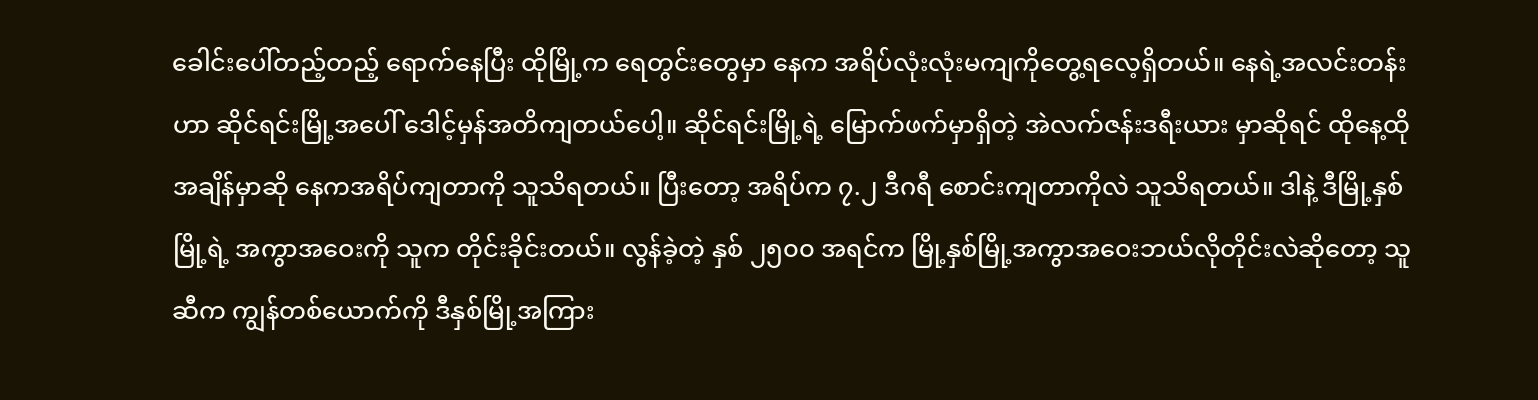ခေါင်းပေါ်တည့်တည့် ရောက်နေပြီး ထိုမြို့က ရေတွင်းတွေမှာ နေက အရိပ်လုံးလုံးမကျကိုတွေ့ရလေ့ရှိတယ်။ နေရဲ့အလင်းတန်းဟာ ဆိုင်ရင်းမြို့အပေါ် ဒေါင့်မှန်အတိကျတယ်ပေါ့။ ဆိုင်ရင်းမြို့ရဲ့ မြောက်ဖက်မှာရှိတဲ့ အဲလက်ဇန်းဒရီးယား မှာဆိုရင် ထိုနေ့ထိုအချိန်မှာဆို နေကအရိပ်ကျတာကို သူသိရတယ်။ ပြီးတော့ အရိပ်က ၇.၂ ဒီဂရီ စောင်းကျတာကိုလဲ သူသိရတယ်။ ဒါနဲ့ ဒီမြို့နှစ်မြို့ရဲ့ အကွာအဝေးကို သူက တိုင်းခိုင်းတယ်။ လွန်ခဲ့တဲ့ နှစ် ၂၅၀၀ အရင်က မြို့နှစ်မြို့အကွာအဝေးဘယ်လိုတိုင်းလဲဆိုတော့ သူဆီက ကျွန်တစ်ယောက်ကို ဒီနှစ်မြို့အကြား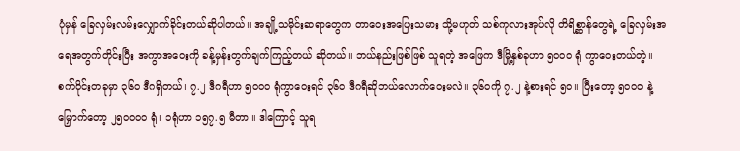ပုံမှန် ခြေလှမ်းလမ်းလျှောက်ခိုင်းတယ်ဆိုပါတယ်။ အချို့သမိုင်းဆရာတွေက တာဝေးအပြေးသမား သို့မဟုတ် သစ်ကုလားအုပ်လို တိရိစ္ဆာန်တွေရဲ့ ခြေလှမ်းအရေအတွက်တိုင်းပြီး အကွာအဝေးကို ခန့်မှန်းတွက်ချက်ကြည့်တယ် ဆိုတယ်။ ဘယ်နည်းဖြစ်ဖြစ် သူရတဲ့ အဖြေက ဒီမြို့နှစ်ခုဟာ ၅၀၀၀ ရုံ ကွာဝေးတယ်တဲ့။
စက်ဝိုင်းတခုမှာ ၃၆၀ ဒီဂရှိတယ်၊ ၇.၂ ဒီဂရီဟာ ၅၀၀၀ ရုံကွာဝေးရင် ၃၆၀ ဒီဂရီဆိုဘယ်လောက်ဝေးမလဲ။ ၃၆၀ကို ၇.၂ နဲ့စားရင် ၅၀။ ပြီးတော့ ၅၀၀၀ နဲ့ မြှောက်တော့ ၂၅၀၀၀၀ ရုံ၊ ၁ရုံဟာ ၁၅၇.၅ မီတာ။ ဒါကြောင့် သူရ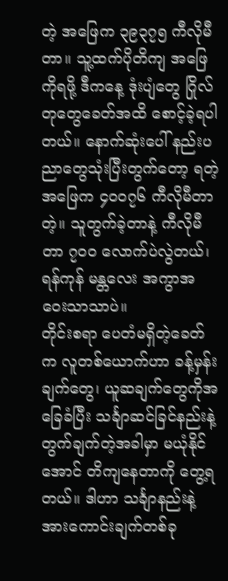တဲ့ အဖြေက ၃၉၃၇၅ ကီလိုမီတာ။ သူ့ထက်ပိုတိကျ အဖြေကိုရဖို့ ဒီကနေ့ ဒုံးပျံတွေ ဂြိုလ်တုတွေခေတ်အထိ စောင့်ခဲ့ရပါတယ်။ နောက်ဆုံးပေါ် နည်းပညာတွေသုံးပြီးတွက်တော့ ရတဲ့ အဖြေက ၄၀၀၇၆ ကီလိုမီတာတဲ့။ သူတွက်ခဲ့တာနဲ့ ကီလိုမီတာ ၇၀၀ လောက်ပဲလွဲတယ်၊ ရန်ကုန် မန္တလေး အကွာအဝေးသာသာပဲ။
တိုင်းစရာ ပေတံမရှိတဲ့ခေတ်က လူတစ်ယောက်ဟာ ခန့်မှန်းချက်တွေ၊ ယူဆချက်တွေကိုအခြေခံပြီး သင်္ချာဆင်ခြင်နည်းနဲ့ တွက်ချက်တဲ့အခါမှာ မယုံနိုင်အောင် တိကျနေတာကို တွေ့ရတယ်။ ဒါဟာ သင်္ချာနည်းနဲ့ အားကောင်းချက်တစ်ခု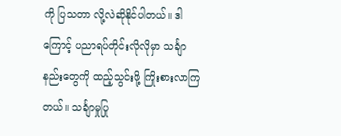ကို ပြသတာ လို့လဲဆိုနိုင်ပါတယ်။ ဒါကြောင့် ပညာရပ်တိုင်းလိုလိုမှာ သင်္ချာနည်းတွေကို ထည့်သွင်းဖို့ ကြိုးစားလာကြတယ်။ သင်္ချာမှုပြု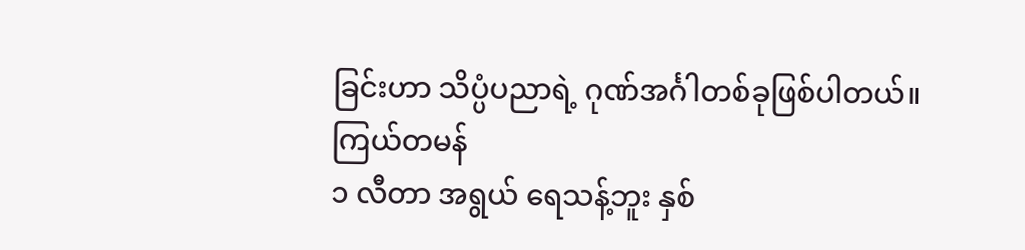ခြင်းဟာ သိပ္ပံပညာရဲ့ ဂုဏ်အင်္ဂါတစ်ခုဖြစ်ပါတယ်။
ကြယ်တမန်
၁ လီတာ အရွယ် ရေသန့်ဘူး နှစ်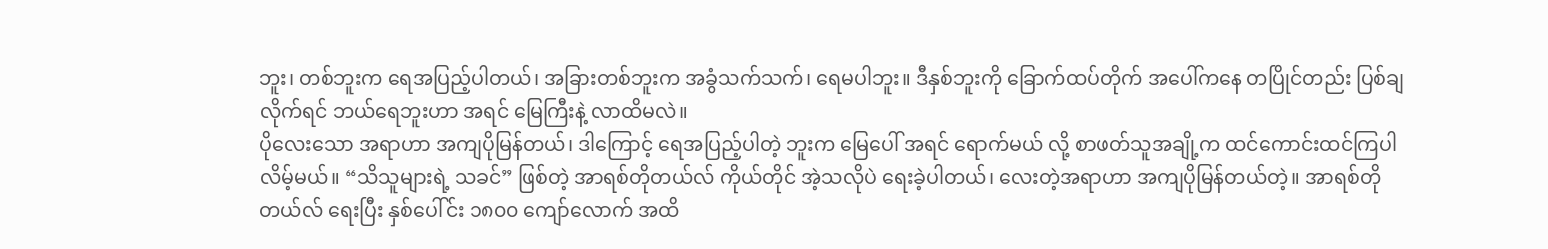ဘူး၊ တစ်ဘူးက ရေအပြည့်ပါတယ်၊ အခြားတစ်ဘူးက အခွံသက်သက်၊ ရေမပါဘူး။ ဒီနှစ်ဘူးကို ခြောက်ထပ်တိုက် အပေါ်ကနေ တပြိုင်တည်း ပြစ်ချလိုက်ရင် ဘယ်ရေဘူးဟာ အရင် မြေကြီးနဲ့ လာထိမလဲ။
ပိုလေးသော အရာဟာ အကျပိုမြန်တယ်၊ ဒါကြောင့် ရေအပြည့်ပါတဲ့ ဘူးက မြေပေါ် အရင် ရောက်မယ် လို့ စာဖတ်သူအချို့က ထင်ကောင်းထင်ကြပါလိမ့်မယ်။ “သိသူများရဲ့ သခင်” ဖြစ်တဲ့ အာရစ်တိုတယ်လ် ကိုယ်တိုင် အဲ့သလိုပဲ ရေးခဲ့ပါတယ်၊ လေးတဲ့အရာဟာ အကျပိုမြန်တယ်တဲ့။ အာရစ်တိုတယ်လ် ရေးပြီး နှစ်ပေါ်င်း ၁၈၀၀ ကျော်လောက် အထိ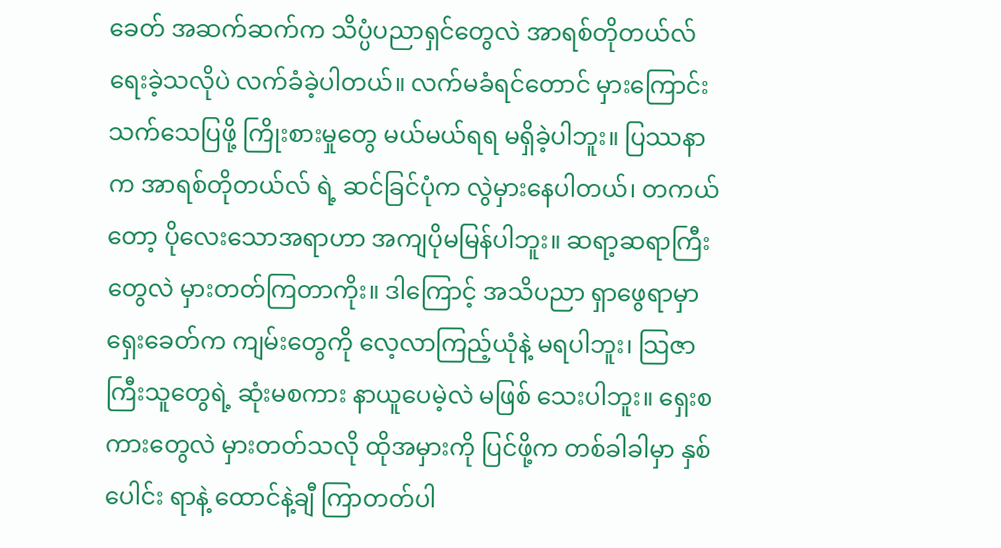ခေတ် အဆက်ဆက်က သိပ္ပံပညာရှင်တွေလဲ အာရစ်တိုတယ်လ် ရေးခဲ့သလိုပဲ လက်ခံခဲ့ပါတယ်။ လက်မခံရင်တောင် မှားကြောင်း သက်သေပြဖို့ ကြိုးစားမှုတွေ မယ်မယ်ရရ မရှိခဲ့ပါဘူး။ ပြဿနာက အာရစ်တိုတယ်လ် ရဲ့ ဆင်ခြင်ပုံက လွဲမှားနေပါတယ်၊ တကယ်တော့ ပိုလေးသောအရာဟာ အကျပိုမမြန်ပါဘူး။ ဆရာ့ဆရာကြီးတွေလဲ မှားတတ်ကြတာကိုး။ ဒါကြောင့် အသိပညာ ရှာဖွေရာမှာ ရှေးခေတ်က ကျမ်းတွေကို လေ့လာကြည့်ယုံနဲ့ မရပါဘူး၊ သြဇာကြီးသူတွေရဲ့ ဆုံးမစကား နာယူပေမဲ့လဲ မဖြစ် သေးပါဘူး။ ရှေးစကားတွေလဲ မှားတတ်သလို ထိုအမှားကို ပြင်ဖို့က တစ်ခါခါမှာ နှစ်ပေါင်း ရာနဲ့ ထောင်နဲ့ချီ ကြာတတ်ပါ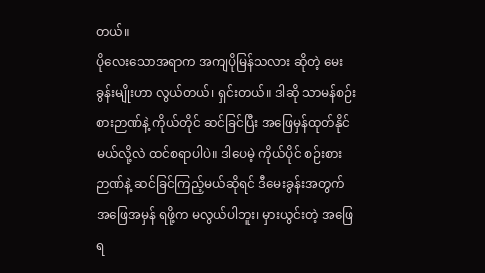တယ်။
ပိုလေးသောအရာက အကျပိုမြန်သလား ဆိုတဲ့ မေးခွန်းမျိုးဟာ လွယ်တယ်၊ ရှင်းတယ်။ ဒါဆို သာမန်စဉ်းစားဉာဏ်နဲ့ ကိုယ်တိုင် ဆင်ခြင်ပြီး အဖြေမှန်ထုတ်နိုင်မယ်လို့လဲ ထင်စရာပါပဲ။ ဒါပေမဲ့ ကိုယ်ပိုင် စဉ်းစားဉာဏ်နဲ့ ဆင်ခြင်ကြည့်မယ်ဆိုရင် ဒီမေးခွန်းအတွက် အဖြေအမှန် ရဖို့က မလွယ်ပါဘူး၊ မှားယွင်းတဲ့ အဖြေရ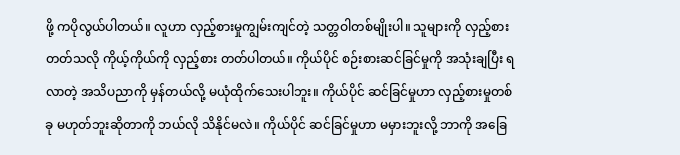ဖို့ ကပိုလွယ်ပါတယ်။ လူဟာ လှည့်စားမှုကျွမ်းကျင်တဲ့ သတ္တဝါတစ်မျိုးပါ။ သူများကို လှည့်စား တတ်သလို ကိုယ့်ကိုယ်ကို လှည့်စား တတ်ပါတယ်။ ကိုယ်ပိုင် စဉ်းစားဆင်ခြင်မှုကို အသုံးချပြီး ရလာတဲ့ အသိပညာကို မှန်တယ်လို့ မယုံထိုက်သေးပါဘူး။ ကိုယ်ပိုင် ဆင်ခြင်မှုဟာ လှည့်စားမှုတစ်ခု မဟုတ်ဘူးဆိုတာကို ဘယ်လို သိနိုင်မလဲ။ ကိုယ်ပိုင် ဆင်ခြင်မှုဟာ မမှားဘူးလို့ ဘာကို အခြေ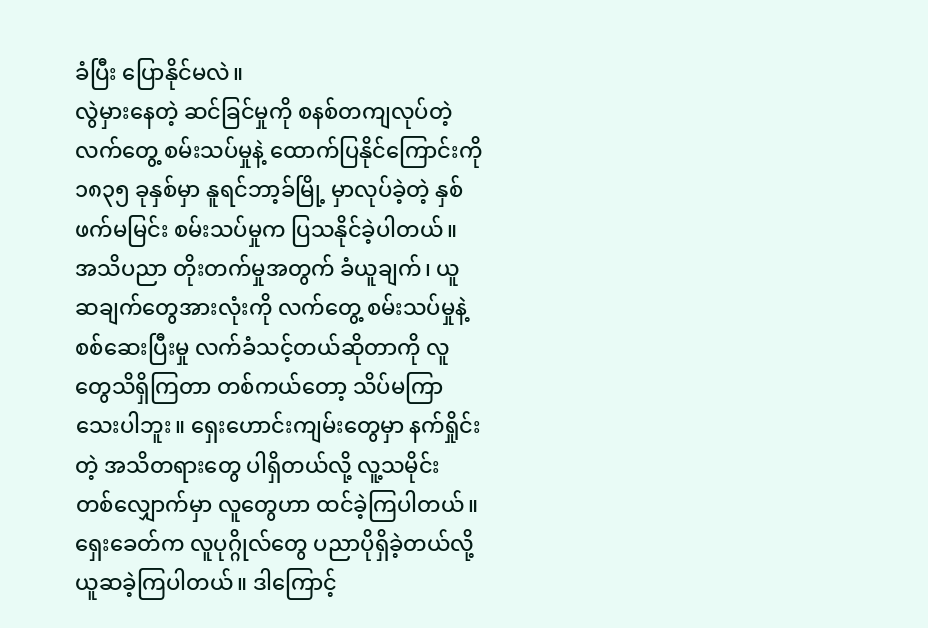ခံပြီး ပြောနိုင်မလဲ။
လွဲမှားနေတဲ့ ဆင်ခြင်မှုကို စနစ်တကျလုပ်တဲ့ လက်တွေ့ စမ်းသပ်မှုနဲ့ ထောက်ပြနိုင်ကြောင်းကို ၁၈၃၅ ခုနှစ်မှာ နူရင်ဘာ့ခ်မြို့ မှာလုပ်ခဲ့တဲ့ နှစ်ဖက်မမြင်း စမ်းသပ်မှုက ပြသနိုင်ခဲ့ပါတယ်။ အသိပညာ တိုးတက်မှုအတွက် ခံယူချက်၊ ယူဆချက်တွေအားလုံးကို လက်တွေ့ စမ်းသပ်မှုနဲ့ စစ်ဆေးပြီးမှု လက်ခံသင့်တယ်ဆိုတာကို လူတွေသိရှိကြတာ တစ်ကယ်တော့ သိပ်မကြာသေးပါဘူး။ ရှေးဟောင်းကျမ်းတွေမှာ နက်ရှိုင်းတဲ့ အသိတရားတွေ ပါရှိတယ်လို့ လူ့သမိုင်း တစ်လျှောက်မှာ လူတွေဟာ ထင်ခဲ့ကြပါတယ်။ ရှေးခေတ်က လူပုဂ္ဂိုလ်တွေ ပညာပိုရှိခဲ့တယ်လို့ ယူဆခဲ့ကြပါတယ်။ ဒါကြောင့်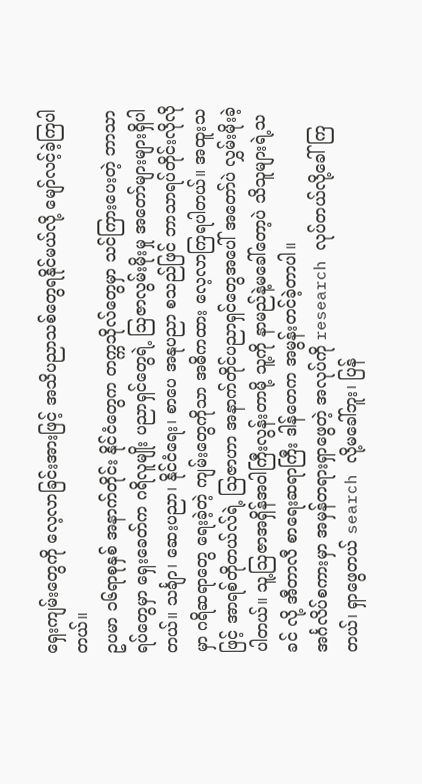ရှေးကျမ်းတွေကို လေ့လာခြင်းအားဖြင့် အသိပညာသစ်တွေရနိုင်မယ်လို့ မျော်လင့်ခဲ့ကြပါတယ်။
ဥပမာ ၁၆ရာစုနှစ် အနာက်တိုင်း နိုင်ငံတွေက တက္ကသိုလ်တွေမှာ သင်ကြားပေးတဲ့ ဘာသာရပ်တွေမှာ ရှေးခေတ်က ဂရိလူမျိုး ပညာရှင်တွေရဲ့ သြဇာလွမ်းမိုးမှု အတော်များများရှိပါတယ်။ သင်္ချာ၊ ဆေးပညာ၊ နိုင်ငံရေး၊ စာပေ အနုပညာ စသည်ဖြင် ဘာသာရပ်တိုင်းလိုလိုမှာ ဂရိဆရာတွေ ရေးခဲ့တဲ့ ကျမ်းတွေကိုသာ အဓိကထား လေ့လာကြရပါတယ်။ အထူးသဖြင့် အာရစ်တိုတယ်လ်ရဲ့ သြဇာဟာ အနာက်တိုင်ပညာရှင်တွေအပေါ် အတော်ပဲ လွှမ်းမိုးခဲ့ပါတယ်။ သူ့သြဇာအရှိန်အဝါကြီးလွန်းတာမို့ သူ့ကို နာမည်နဲ့မခေါ်တော့ပဲ သိသူများရဲ့သခင် လို့ အီတာလီ စာရေးဆရာကြီး ဒါန်တေက အမွန်းတင်ခဲ့တာပါ။
အင်္ဂလိပ်စကားမှာ အမှန်တရားရှာဖွေတဲ့ အလုပ်ကို research လုပ်တယ်လို့ခေါ်ကြတယ်၊ ရှာဖွေတယ် search လို့မခေါ်ဘူး၊ ပြန်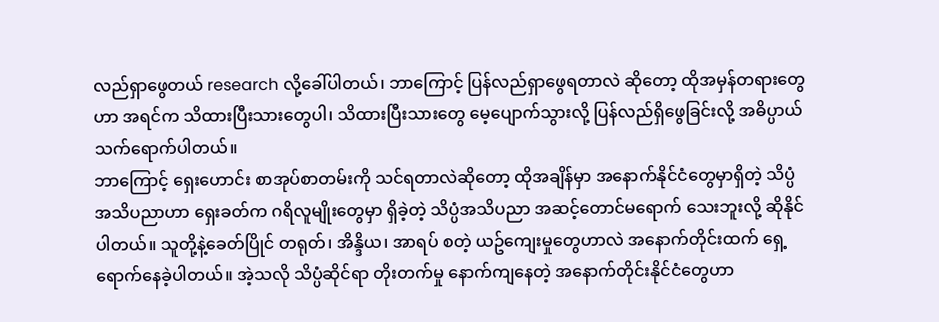လည်ရှာဖွေတယ် research လို့ခေါ်ပါတယ်၊ ဘာကြောင့် ပြန်လည်ရှာဖွေရတာလဲ ဆိုတော့ ထိုအမှန်တရားတွေဟာ အရင်က သိထားပြီးသားတွေပါ၊ သိထားပြီးသားတွေ မေ့ပျောက်သွားလို့ ပြန်လည်ရှိဖွေခြင်းလို့ အဓိပ္ပာယ်သက်ရောက်ပါတယ်။
ဘာကြောင့် ရှေးဟောင်း စာအုပ်စာတမ်းကို သင်ရတာလဲဆိုတော့ ထိုအချိန်မှာ အနောက်နိုင်ငံတွေမှာရှိတဲ့ သိပ္ပံအသိပညာဟာ ရှေးခတ်က ဂရိလူမျိုးတွေမှာ ရှိခဲ့တဲ့ သိပ္ပံအသိပညာ အဆင့်တောင်မရောက် သေးဘူးလို့ ဆိုနိုင်ပါတယ်။ သူတို့နဲ့ခေတ်ပြိုင် တရုတ်၊ အိန္ဒိယ၊ အာရပ် စတဲ့ ယဥ်ကျေးမှုတွေဟာလဲ အနောက်တိုင်းထက် ရှေ့ရောက်နေခဲ့ပါတယ်။ အဲ့သလို သိပ္ပံဆိုင်ရာ တိုးတက်မှု နောက်ကျနေတဲ့ အနောက်တိုင်းနိုင်ငံတွေဟာ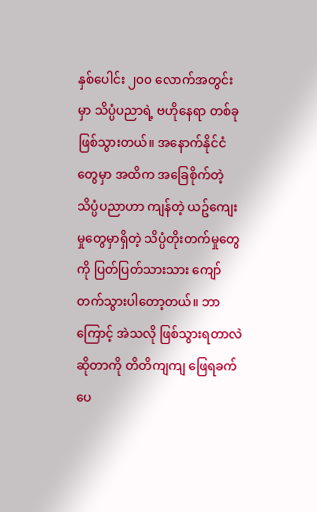နှစ်ပေါင်း ၂၀၀ လောက်အတွင်းမှာ သိပ္ပံပညာရဲ့ ဗဟိုနေရာ တစ်ခုဖြစ်သွားတယ်။ အနောက်နိုင်ငံတွေမှာ အထိက အခြေစိုက်တဲ့ သိပ္ပံပညာဟာ ကျန်တဲ့ ယဥ်ကျေးမှုတွေမှာရှိတဲ့ သိပ္ပံတိုးတက်မှုတွေကို ပြတ်ပြတ်သားသား ကျော်တက်သွားပါတော့တယ်။ ဘာကြောင့် အဲသလို ဖြစ်သွားရတာလဲဆိုတာကို တိတိကျကျ ဖြေရခက်ပေ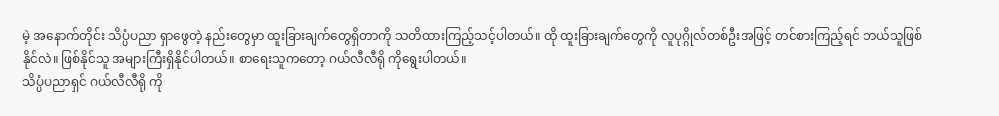မဲ့ အနောက်တိုင်း သိပ္ပံပညာ ရှာဖွေတဲ့ နည်းတွေမှာ ထူးခြားချက်တွေရှိတာကို သတိထားကြည့်သင့်ပါတယ်။ ထို ထူးခြားချက်တွေကို လူပုဂ္ဂိုလ်တစ်ဦးအဖြင့် တင်စားကြည့်ရင် ဘယ်သူဖြစ်နိုင်လဲ။ ဖြစ်နိုင်သူ အများကြီးရှိနိုင်ပါတယ်။ စာရေးသူကတော့ ဂယ်လီလီရို ကိုရွေးပါတယ်။
သိပ္ပံပညာရှင် ဂယ်လီလီရို ကို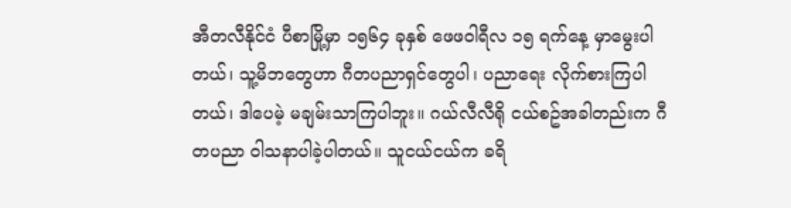အီတလီနိုင်ငံ ပီစာမြို့မှာ ၁၅၆၄ ခုနှစ် ဖေဖဝါရီလ ၁၅ ရက်နေ့ မှာမွေးပါတယ်၊ သူ့မိဘတွေဟာ ဂီတပညာရှင်တွေပါ၊ ပညာရေး လိုက်စားကြပါတယ်၊ ဒါပေမဲ့ မချမ်းသာကြပါဘူး။ ဂယ်လီလီရို ငယ်စဥ်အခါတည်းက ဂီတပညာ ဝါသနာပါခဲ့ပါတယ်။ သူငယ်ငယ်က ခရိ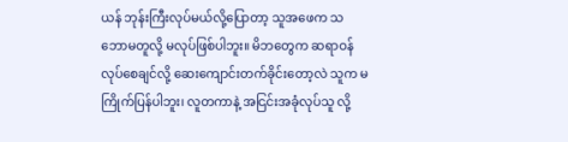ယန် ဘုန်းကြီးလုပ်မယ်လို့ပြောတာ့ သူအဖေက သဘောမတူလို့ မလုပ်ဖြစ်ပါဘူး။ မိဘတွေက ဆရာဝန်လုပ်စေချင်လို့ ဆေးကျောင်းတက်ခိုင်းတော့လဲ သူက မကြိုက်ပြန်ပါဘူး၊ လူတကာနဲ့ အငြင်းအခုံလုပ်သူ လို့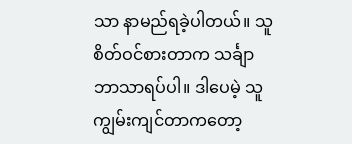သာ နာမည်ရခဲ့ပါတယ်။ သူစိတ်ဝင်စားတာက သင်္ချာဘာသာရပ်ပါ။ ဒါပေမဲ့ သူကျွမ်းကျင်တာကတော့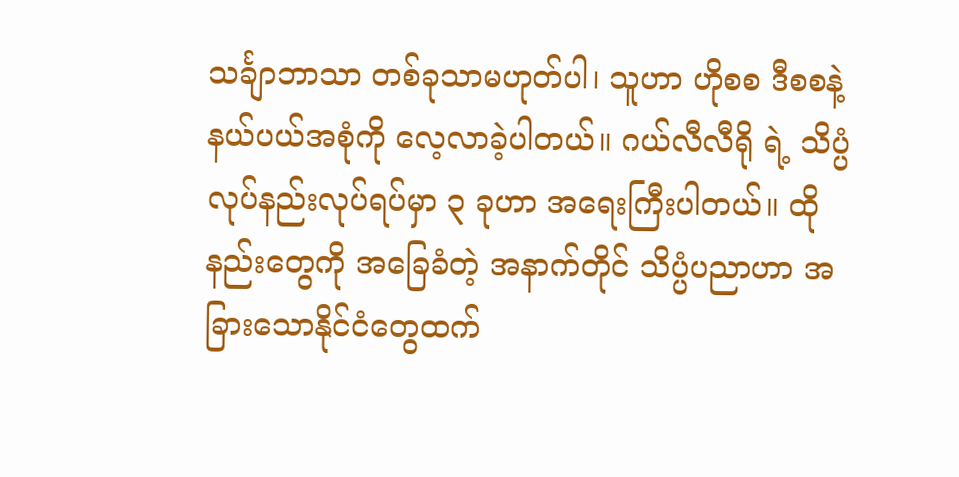သင်္ချာဘာသာ တစ်ခုသာမဟုတ်ပါ၊ သူဟာ ဟိုစစ ဒီစစနဲ့ နယ်ပယ်အစုံကို လေ့လာခဲ့ပါတယ်။ ဂယ်လီလီရို ရဲ့ သိပ္ပံ လုပ်နည်းလုပ်ရပ်မှာ ၃ ခုဟာ အရေးကြီးပါတယ်။ ထိုနည်းတွေကို အခြေခံတဲ့ အနာက်တိုင် သိပ္ပံပညာဟာ အခြားသောနိုင်ငံတွေထက်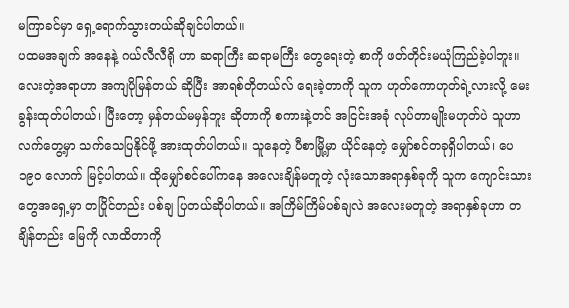မကြာခင်မှာ ရှေ့ရောက်သွားတယ်ဆိုချင်ပါတယ်။
ပထမအချက် အနေနဲ့ ဂယ်လီလီရို ဟာ ဆရာကြီး ဆရာမကြီး တွေရေးတဲ့ စာကို ဖတ်တိုင်းမယုံကြည်ခဲ့ပါဘူး။ လေးတဲ့အရာဟာ အကျပိုမြန်တယ် ဆိုပြီး အာရစ်တိုတယ်လ် ရေးခဲ့တာကို သူက ဟုတ်ကောဟုတ်ရဲ့လားလို့ မေးခွန်းထုတ်ပါတယ်၊ ပြီးတော့ မှန်တယ်မမှန်ဘူး ဆိုတာကို စကားနဲ့တင် အငြင်းအခုံ လုပ်တာမျိုးမဟုတ်ပဲ သူဟာ လက်တွေ့မှာ သက်သေပြနိုင်ဖို့ အားထုတ်ပါတယ်။ သူနေတဲ့ ပီစာမြို့မှာ ယိုင်နေတဲ့ မျှော်စင်တခုရှိပါတယ်၊ ပေ ၁၉၀ လောက် မြင့်ပါတယ်။ ထိုမျှော်စင်ပေါ်ကနေ အလေးချိန်မတူတဲ့ လုံးသောအရာနှစ်ခုကို သူက ကျောင်းသားတွေအရှေ့မှာ တပြိုင်တည်း ပစ်ချ ပြတယ်ဆိုပါတယ်။ အကြိမ်ကြိမ်ပစ်ချလဲ အလေးမတူတဲ့ အရာနှစ်ခုဟာ တချိန်တည်း မြေကို လာထိတာကို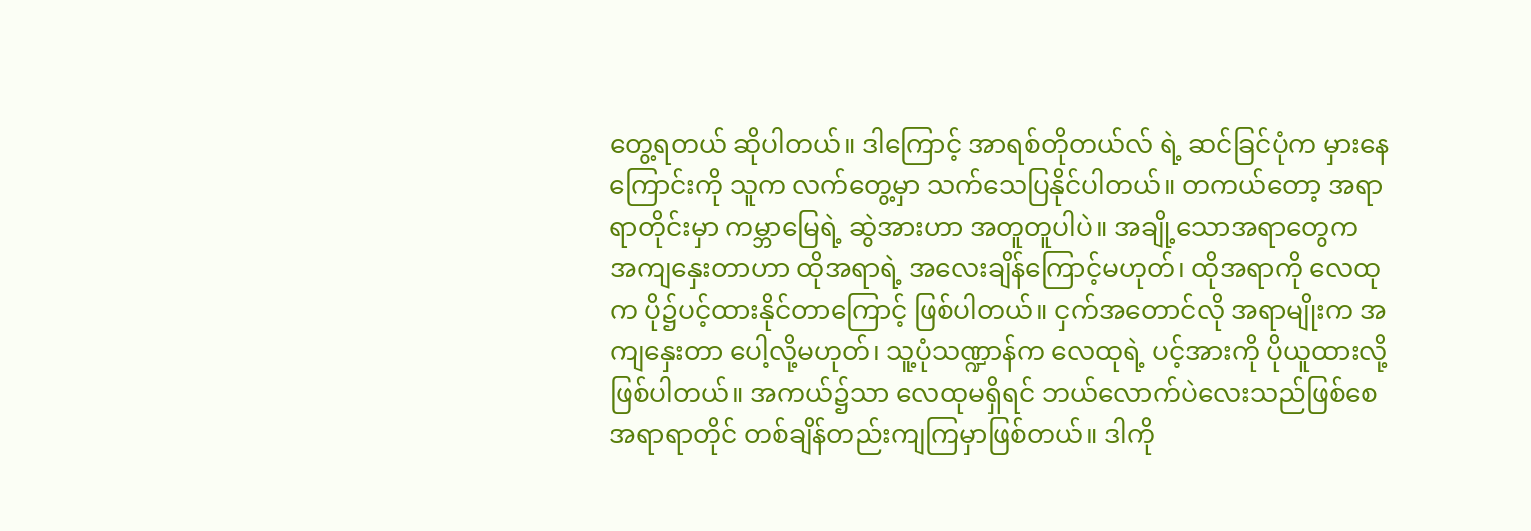တွေ့ရတယ် ဆိုပါတယ်။ ဒါကြောင့် အာရစ်တိုတယ်လ် ရဲ့ ဆင်ခြင်ပုံက မှားနေကြောင်းကို သူက လက်တွေ့မှာ သက်သေပြနိုင်ပါတယ်။ တကယ်တော့ အရာရာတိုင်းမှာ ကမ္ဘာမြေရဲ့ ဆွဲအားဟာ အတူတူပါပဲ။ အချို့သောအရာတွေက အကျနှေးတာဟာ ထိုအရာရဲ့ အလေးချိန်ကြောင့်မဟုတ်၊ ထိုအရာကို လေထုက ပို၌ပင့်ထားနိုင်တာကြောင့် ဖြစ်ပါတယ်။ ငှက်အတောင်လို အရာမျိုးက အကျနှေးတာ ပေါ့လို့မဟုတ်၊ သူ့ပုံသဏ္ဍာန်က လေထုရဲ့ ပင့်အားကို ပိုယူထားလို့ဖြစ်ပါတယ်။ အကယ်၌သာ လေထုမရှိရင် ဘယ်လောက်ပဲလေးသည်ဖြစ်စေ အရာရာတိုင် တစ်ချိန်တည်းကျကြမှာဖြစ်တယ်။ ဒါကို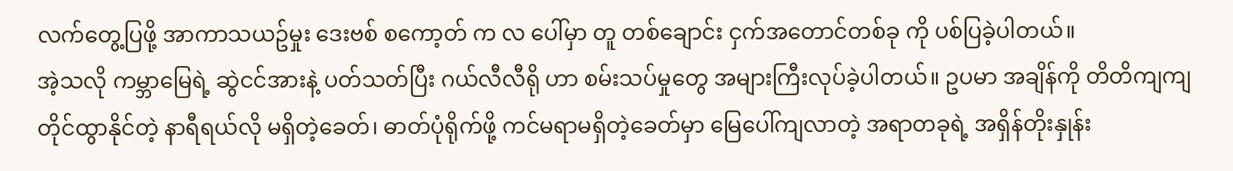လက်တွေ့ပြဖို့ အာကာသယဥ်မှုး ဒေးဗစ် စကော့တ် က လ ပေါ်မှာ တူ တစ်ချောင်း ငှက်အတောင်တစ်ခု ကို ပစ်ပြခဲ့ပါတယ်။
အဲ့သလို ကမ္ဘာမြေရဲ့ ဆွဲငင်အားနဲ့ ပတ်သတ်ပြီး ဂယ်လီလီရို ဟာ စမ်းသပ်မှုတွေ အများကြီးလုပ်ခဲ့ပါတယ်။ ဥပမာ အချိန်ကို တိတိကျကျ တိုင်ထွာနိုင်တဲ့ နာရီရယ်လို မရှိတဲ့ခေတ်၊ ဓာတ်ပုံရိုက်ဖို့ ကင်မရာမရှိတဲ့ခေတ်မှာ မြေပေါ်ကျလာတဲ့ အရာတခုရဲ့ အရှိန်တိုးနှုန်း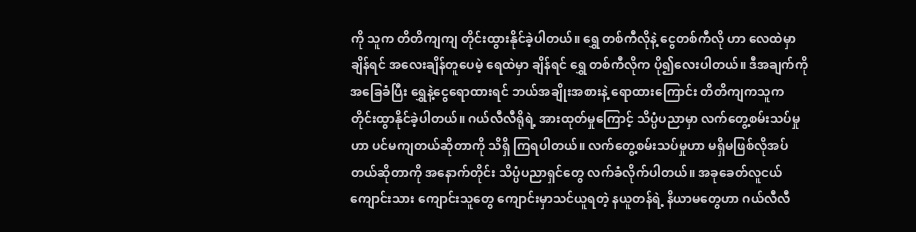ကို သူက တိတိကျကျ တိုင်းထွားနိုင်ခဲ့ပါတယ်။ ရွှေ တစ်ကီလိုနဲ့ ငွေတစ်ကီလို ဟာ လေထဲမှာချိန်ရင် အလေးချိန်တူပေမဲ့ ရေထဲမှာ ချိန်ရင် ရွှေ တစ်ကီလိုက ပို၍လေးပါတယ်။ ဒီအချက်ကို အခြေခံပြီး ရွှေနဲ့ငွေရောထားရင် ဘယ်အချိုးအစားနဲ့ ရောထားကြောင်း တိတိကျကသူက တိုင်းထွာနိုင်ခဲ့ပါတယ်။ ဂယ်လီလီရိုရဲ့ အားထုတ်မှုကြောင့် သိပ္ပံပညာမှာ လက်တွေ့စမ်းသပ်မှုဟာ ပင်မကျတယ်ဆိုတာကို သိရှိ ကြရပါတယ်။ လက်တွေ့စမ်းသပ်မှုဟာ မရှိမဖြစ်လိုအပ်တယ်ဆိုတာကို အနောက်တိုင်း သိပ္ပံပညာရှင်တွေ လက်ခံလိုက်ပါတယ်။ အခုခေတ်လူငယ်ကျောင်းသား ကျောင်းသူတွေ ကျောင်းမှာသင်ယူရတဲ့ နယူတန်ရဲ့ နိယာမတွေဟာ ဂယ်လီလီ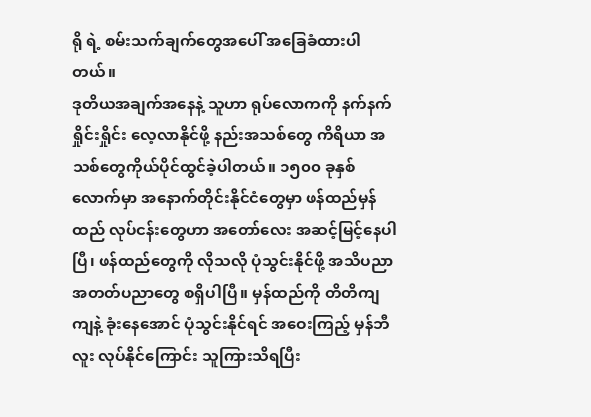ရို ရဲ့ စမ်းသက်ချက်တွေအပေါ် အခြေခံထားပါတယ်။
ဒုတိယအချက်အနေနဲ့ သူဟာ ရုပ်လောကကို နက်နက်ရှိုင်းရှိုင်း လေ့လာနိုင်ဖို့ နည်းအသစ်တွေ ကိရိယာ အသစ်တွေကိုယ်ပိုင်ထွင်ခဲ့ပါတယ်။ ၁၅၀၀ ခုနှစ်လောက်မှာ အနောက်တိုင်းနိုင်ငံတွေမှာ ဖန်ထည်မှန်ထည် လုပ်ငန်းတွေဟာ အတော်လေး အဆင့်မြင့်နေပါပြီ၊ ဖန်ထည်တွေကို လိုသလို ပုံသွင်းနိုင်ဖို့ အသိပညာ အတတ်ပညာတွေ စရှိပါပြီ။ မှန်ထည်ကို တိတိကျကျနဲ့ ခုံးနေအောင် ပုံသွင်းနိုင်ရင် အဝေးကြည့် မှန်ဘီလူး လုပ်နိုင်ကြောင်း သူကြားသိရပြီး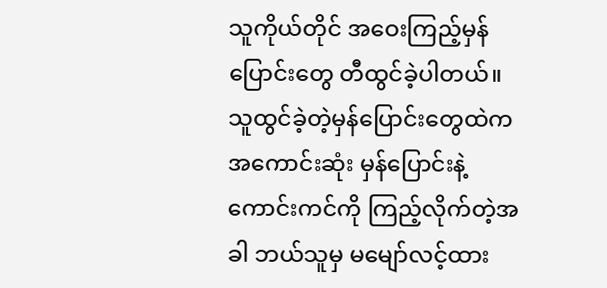သူကိုယ်တိုင် အဝေးကြည့်မှန်ပြောင်းတွေ တီထွင်ခဲ့ပါတယ်။ သူထွင်ခဲ့တဲ့မှန်ပြောင်းတွေထဲက အကောင်းဆုံး မှန်ပြောင်းနဲ့ ကောင်းကင်ကို ကြည့်လိုက်တဲ့အခါ ဘယ်သူမှ မမျော်လင့်ထား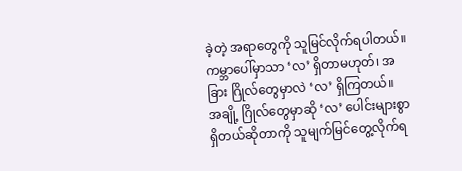ခဲ့တဲ့ အရာတွေကို သူမြင်လိုက်ရပါတယ်။ ကမ္ဘာပေါ်မှာသာ ‘လ’ ရှိတာမဟုတ်၊ အခြား ဂြိုလ်တွေမှာလဲ ‘လ’ ရှိကြတယ်။ အချို့ ဂြိုလ်တွေမှာဆို ‘လ’ ပေါင်းများစွာ ရှိတယ်ဆိုတာကို သူမျက်မြင်တွေ့လိုက်ရ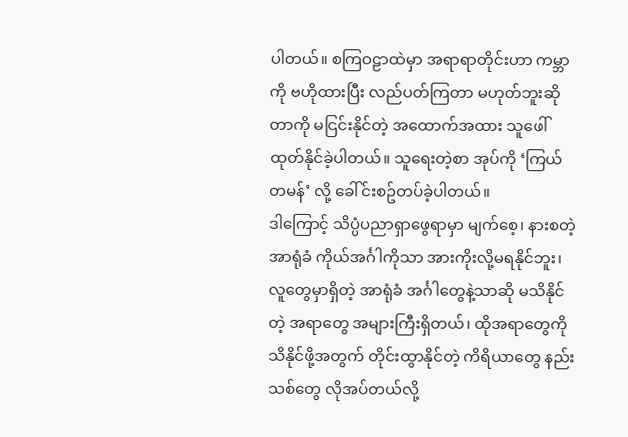ပါတယ်။ စကြဝဠာထဲမှာ အရာရာတိုင်းဟာ ကမ္ဘာကို ဗဟိုထားပြီး လည်ပတ်ကြတာ မဟုတ်ဘူးဆိုတာကို မငြင်းနိုင်တဲ့ အထောက်အထား သူဖေါ်ထုတ်နိုင်ခဲ့ပါတယ်။ သူရေးတဲ့စာ အုပ်ကို ‘ကြယ်တမန်’ လို့ ခေါ်င်းစဥ်တပ်ခဲ့ပါတယ်။
ဒါကြောင့် သိပ္ပံပညာရှာဖွေရာမှာ မျက်စေ့၊ နားစတဲ့ အာရုံခံ ကိုယ်အင်္ဂါကိုသာ အားကိုးလို့မရနိုင်ဘူး၊ လူတွေမှာရှိတဲ့ အာရုံခံ အင်္ဂါတွေနဲ့သာဆို မသိနိုင်တဲ့ အရာတွေ အများကြီးရှိတယ်၊ ထိုအရာတွေကို သိနိုင်ဖို့အတွက် တိုင်းထွာနိုင်တဲ့ ကိရိယာတွေ နည်းသစ်တွေ လိုအပ်တယ်လို့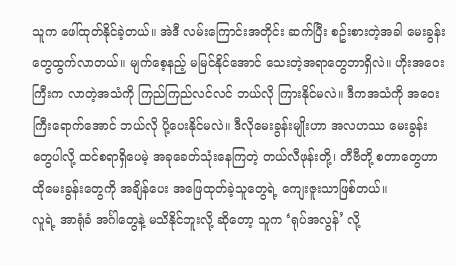သူက ဖေါ်ထုတ်နိုင်ခဲ့တယ်။ အဲဒီ လမ်းကြောင်းအတိုင်း ဆက်ပြီး စဥ်းစားတဲ့အခါ မေးခွန်းတွေထွက်လာတယ်။ မျက်စေ့နည့် မမြင်နိုင်အောင် သေးတဲ့အရာတွေဘာရှိလဲ။ ဟိုးအဝေးကြီးက လာတဲ့အသံကို ကြည်ကြည်လင်လင် ဘယ်လို ကြားနိုင်မလဲ။ ဒီကအသံကို အဝေးကြီးရောက်အောင် ဘယ်လို ပို့ပေးနိုင်မလဲ။ ဒီလိုမေးခွန်းမျိုးဟာ အလဟဿ မေးခွန်းတွေပါလို့ ထင်စရာရှိပေမဲ့ အခုခေတ်သုံးနေကြတဲ့ တယ်လီဖုန်းတို့၊ တီဗီတို့ စတာတွေဟာ ထိုမေးခွန်းတွေကို အချိန်ပေး အဖြေထုတ်ခဲ့သူတွေရဲ့ ကျေးဇူးသာဖြစ်တယ်။
လူရဲ့ အာရုံခံ အင်္ဂါတွေနဲ့ မသိနိုင်ဘူးလို့ ဆိုတော့ သူက ‘ရုပ်အလွန်’ လို့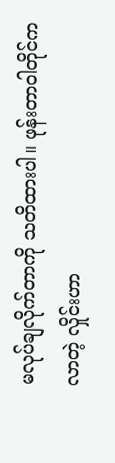မလုပ်ချလိုက်တာကို သတိထားပါ။ ဖုန်းတာဝါတိုင်ကလာတဲ့ လှိုင်းဟာ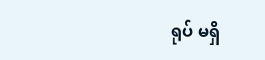ရုပ် မရှိ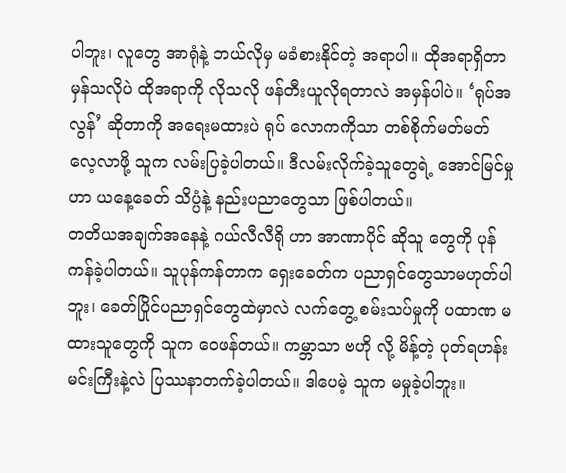ပါဘူး၊ လူတွေ အာရုံနဲ့ ဘယ်လိုမှ မခံစားနိုင်တဲ့ အရာပါ။ ထိုအရာရှိတာ မှန်သလိုပဲ ထိုအရာကို လိုသလို ဖန်တီးယူလိုရတာလဲ အမှန်ပါပဲ။ ‘ရုပ်အလွန်’ ဆိုတာကို အရေးမထားပဲ ရုပ် လောကကိုသာ တစ်စိုက်မတ်မတ် လေ့လာဖို့ သူက လမ်းပြခဲ့ပါတယ်။ ဒီလမ်းလိုက်ခဲ့သူတွေရဲ့ အောင်မြင်မှုဟာ ယနေ့ခေတ် သိပ္ပံနဲ့ နည်းပညာတွေသာ ဖြစ်ပါတယ်။
တတိယအချက်အနေနဲ့ ဂယ်လီလီရို ဟာ အာဏာပိုင် ဆိုသူ တွေကို ပုန်ကန်ခဲ့ပါတယ်။ သူပုန်ကန်တာက ရှေးခေတ်က ပညာရှင်တွေသာမဟုတ်ပါဘူး၊ ခေတ်ပြိုင်ပညာရှင်တွေထဲမှာလဲ လက်တွေ့ စမ်းသပ်မှုကို ပထာဏ မထားသူတွေကို သူက ဝေဖန်တယ်။ ကမ္ဘာသာ ဗဟို လို့ မိန့်တဲ့ ပုတ်ရဟန်းမင်းကြီးနဲ့လဲ ပြဿနာတက်ခဲ့ပါတယ်။ ဒါပေမဲ့ သူက မမှုခဲ့ပါဘူး။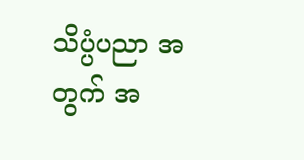သိပ္ပံပညာ အတွက် အ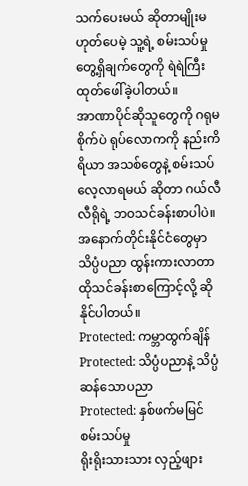သက်ပေးမယ် ဆိုတာမျိုးမဟုတ်ပေမဲ့ သူ့ရဲ့ စမ်းသပ်မှု တွေ့ရှိချက်တွေကို ရဲရဲကြီး ထုတ်ဖေါ်ခဲ့ပါတယ်။
အာဏာပိုင်ဆိုသူတွေကို ဂရုမစိုက်ပဲ ရုပ်လောကကို နည်းကိရိယာ အသစ်တွေနဲ့ စမ်းသပ်လေ့လာရမယ် ဆိုတာ ဂယ်လီလီရိုရဲ့ ဘဝသင်ခန်းစာပါပဲ။ အနောက်တိုင်းနိုင်ငံတွေမှာ သိပ္ပံပညာ ထွန်းကားလာတာ ထိုသင်ခန်းစာကြောင့်လို့ ဆိုနိုင်ပါတယ်။
Protected: ကမ္ဘာထွက်ချိန်
Protected: သိပ္ပံပညာနဲ့ သိပ္ပံဆန်သောပညာ
Protected: နှစ်ဖက်မမြင် စမ်းသပ်မှု
ရိုးရိုးသားသား လှည့်ဖျား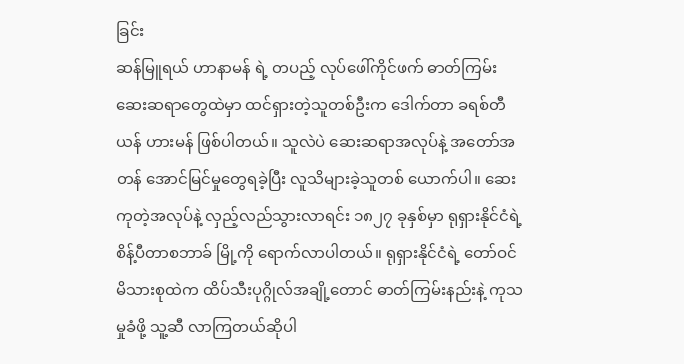ခြင်း
ဆန်မြူရယ် ဟာနာမန် ရဲ့ တပည့် လုပ်ဖေါ်ကိုင်ဖက် ဓာတ်ကြမ်းဆေးဆရာတွေထဲမှာ ထင်ရှားတဲ့သူတစ်ဦးက ဒေါက်တာ ခရစ်တီယန် ဟားမန် ဖြစ်ပါတယ်။ သူလဲပဲ ဆေးဆရာအလုပ်နဲ့ အတော်အတန် အောင်မြင်မှုတွေရခဲ့ပြီး လူသိများခဲ့သူတစ် ယောက်ပါ။ ဆေးကုတဲ့အလုပ်နဲ့ လှည့်လည်သွားလာရင်း ၁၈၂၇ ခုနှစ်မှာ ရုရှားနိုင်ငံရဲ့ စိန့်ပီတာစဘာခ် မြို့ကို ရောက်လာပါတယ်။ ရုရှားနိုင်ငံရဲ့ တော်ဝင်မိသားစုထဲက ထိပ်သီးပုဂ္ဂိုလ်အချို့တောင် ဓာတ်ကြမ်းနည်းနဲ့ ကုသမှုခံဖို့ သူ့ဆီ လာကြတယ်ဆိုပါ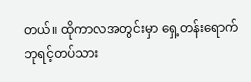တယ်။ ထိုကာလအတွင်းမှာ ရှေ့တန်းရောက် ဘုရင့်တပ်သား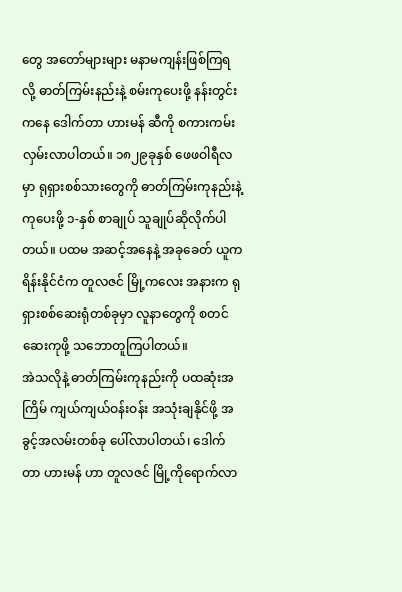တွေ အတော်များများ မနာမကျန်းဖြစ်ကြရလို့ ဓာတ်ကြမ်းနည်းနဲ့ စမ်းကုပေးဖို့ နန်းတွင်းကနေ ဒေါက်တာ ဟားမန် ဆီကို စကားကမ်းလှမ်းလာပါတယ်။ ၁၈၂၉ခုနှစ် ဖေဖဝါရီလမှာ ရုရှားစစ်သားတွေကို ဓာတ်ကြမ်းကုနည်းနဲ့ကုပေးဖို့ ၁-နှစ် စာချုပ် သူချုပ်ဆိုလိုက်ပါတယ်။ ပထမ အဆင့်အနေနဲ့ အခုခေတ် ယူကရိန်းနိုင်ငံက တူလဇင် မြို့ကလေး အနားက ရုရှားစစ်ဆေးရုံတစ်ခုမှာ လူနာတွေကို စတင်ဆေးကုဖို့ သဘောတူကြပါတယ်။
အဲသလိုနဲ့ ဓာတ်ကြမ်းကုနည်းကို ပထဆုံးအကြိမ် ကျယ်ကျယ်ဝန်းဝန်း အသုံးချနိုင်ဖို့ အခွင့်အလမ်းတစ်ခု ပေါ်လာပါတယ်၊ ဒေါက်တာ ဟားမန် ဟာ တူလဇင် မြို့ကိုရောက်လာ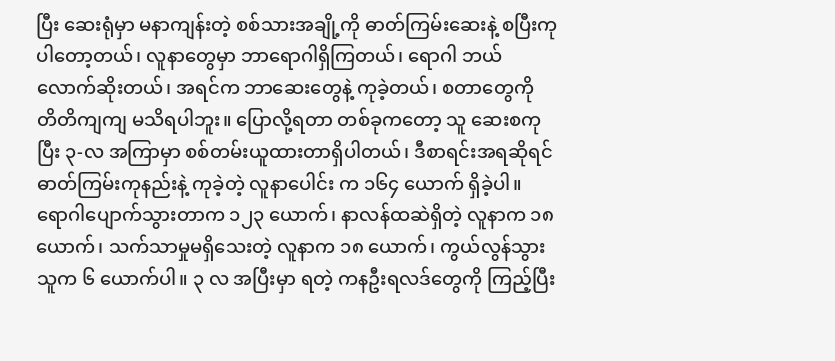ပြီး ဆေးရုံမှာ မနာကျန်းတဲ့ စစ်သားအချို့ကို ဓာတ်ကြမ်းဆေးနဲ့ စပြီးကုပါတော့တယ်၊ လူနာတွေမှာ ဘာရောဂါရှိကြတယ်၊ ရောဂါ ဘယ်လောက်ဆိုးတယ်၊ အရင်က ဘာဆေးတွေနဲ့ ကုခဲ့တယ်၊ စတာတွေကို တိတိကျကျ မသိရပါဘူး။ ပြောလို့ရတာ တစ်ခုကတော့ သူ ဆေးစကုပြီး ၃-လ အကြာမှာ စစ်တမ်းယူထားတာရှိပါတယ်၊ ဒီစာရင်းအရဆိုရင် ဓာတ်ကြမ်းကုနည်းနဲ့ ကုခဲ့တဲ့ လူနာပေါင်း က ၁၆၄ ယောက် ရှိခဲ့ပါ။ ရောဂါပျောက်သွားတာက ၁၂၃ ယောက်၊ နာလန်ထဆဲရှိတဲ့ လူနာက ၁၈ ယောက်၊ သက်သာမှုမရှိသေးတဲ့ လူနာက ၁၈ ယောက်၊ ကွယ်လွန်သွားသူက ၆ ယောက်ပါ။ ၃ လ အပြီးမှာ ရတဲ့ ကနဦးရလဒ်တွေကို ကြည့်ပြီး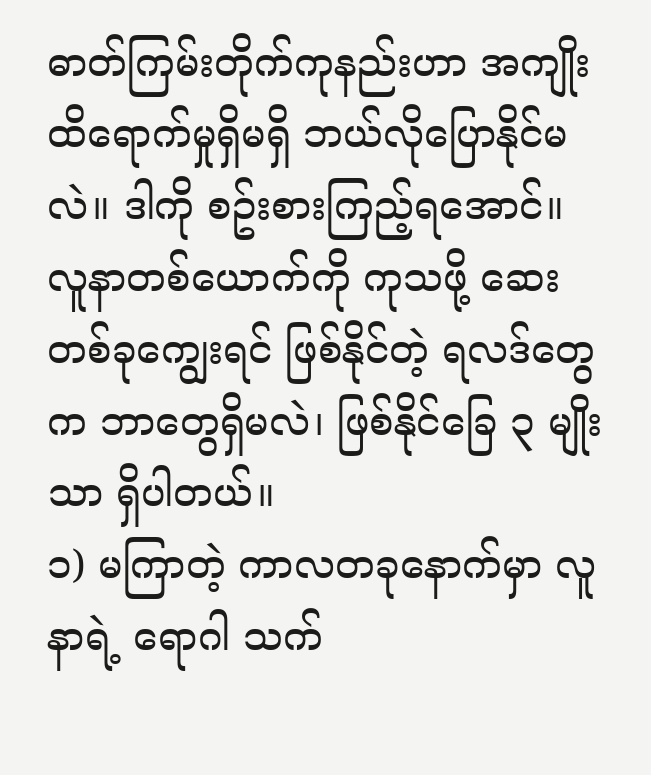ဓာတ်ကြမ်းတိုက်ကုနည်းဟာ အကျိုးထိရောက်မှုရှိမရှိ ဘယ်လိုပြောနိုင်မလဲ။ ဒါကို စဥ်းစားကြည့်ရအောင်။
လူနာတစ်ယောက်ကို ကုသဖို့ ဆေးတစ်ခုကျွေးရင် ဖြစ်နိုင်တဲ့ ရလဒ်တွေက ဘာတွေရှိမလဲ၊ ဖြစ်နိုင်ခြေ ၃ မျိုးသာ ရှိပါတယ်။
၁) မကြာတဲ့ ကာလတခုနောက်မှာ လူနာရဲ့ ရောဂါ သက်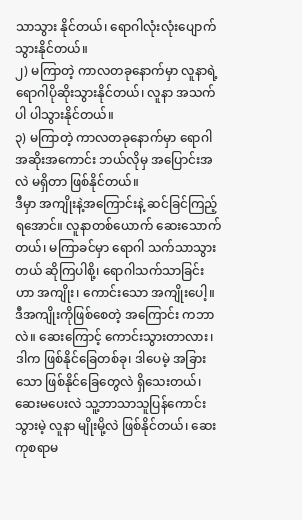သာသွား နိုင်တယ်၊ ရောဂါလုံးလုံးပျောက်သွားနိုင်တယ်။
၂) မကြာတဲ့ ကာလတခုနောက်မှာ လူနာရဲ့ ရောဂါပိုဆိုးသွားနိုင်တယ်၊ လူနာ အသက်ပါ ပါသွားနိုင်တယ်။
၃) မကြာတဲ့ ကာလတခုနောက်မှာ ရောဂါအဆိုးအကောင်း ဘယ်လိုမှ အပြောင်းအလဲ မရှိတာ ဖြစ်နိုင်တယ်။
ဒီမှာ အကျိုးနဲ့အကြောင်းနဲ့ ဆင်ခြင်ကြည့်ရအောင်။ လူနာတစ်ယောက် ဆေးသောက်တယ်၊ မကြာခင်မှာ ရောဂါ သက်သာသွားတယ် ဆိုကြပါစို့၊ ရောဂါသက်သာခြင်းဟာ အကျိုး၊ ကောင်းသော အကျိုးပေါ့။ ဒီအကျိုးကိုဖြစ်စေတဲ့ အကြောင်း ကဘာလဲ။ ဆေးကြောင့် ကောင်းသွားတာလား၊ ဒါက ဖြစ်နိုင်ခြေတစ်ခု၊ ဒါပေမဲ့ အခြားသော ဖြစ်နိုင်ခြေတွေလဲ ရှိသေးတယ်၊ ဆေးမပေးလဲ သူ့ဘာသာသူပြန်ကောင်းသွားမဲ့ လူနာ မျိုးမို့လဲ ဖြစ်နိုင်တယ်၊ ဆေးကုစရာမ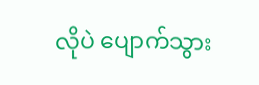လိုပဲ ပျောက်သွား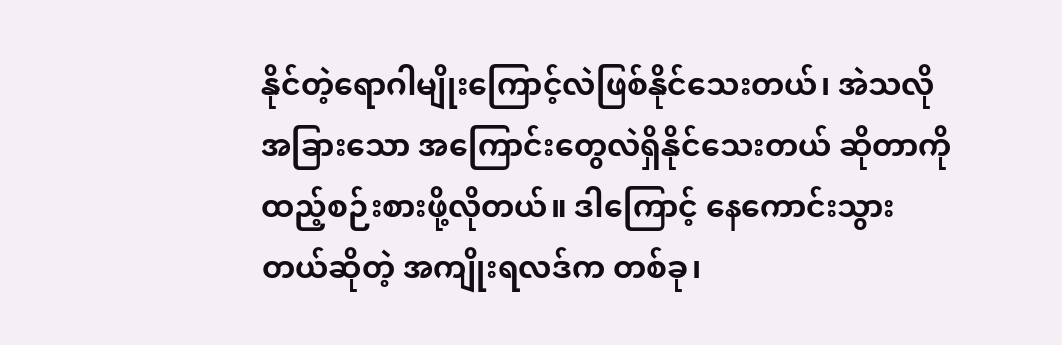နိုင်တဲ့ရောဂါမျိုးကြောင့်လဲဖြစ်နိုင်သေးတယ်၊ အဲသလို အခြားသော အကြောင်းတွေလဲရှိနိုင်သေးတယ် ဆိုတာကိုထည့်စဉ်းစားဖို့လိုတယ်။ ဒါကြောင့် နေကောင်းသွားတယ်ဆိုတဲ့ အကျိုးရလဒ်က တစ်ခု၊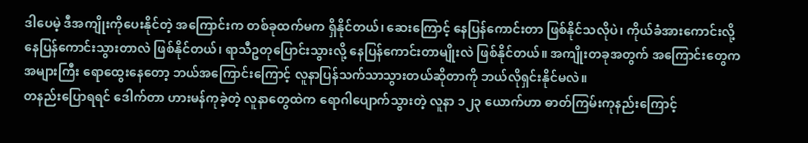ဒါပေမဲ့ ဒီအကျိုးကိုပေးနိုင်တဲ့ အကြောင်းက တစ်ခုထက်မက ရှိနိုင်တယ်၊ ဆေးကြောင့် နေပြန်ကောင်းတာ ဖြစ်နိုင်သလိုပဲ၊ ကိုယ်ခံအားကောင်းလို့ နေပြန်ကောင်းသွားတာလဲ ဖြစ်နိုင်တယ်၊ ရာသီဥတုပြောင်းသွားလို့ နေပြန်ကောင်းတာမျိုးလဲ ဖြစ်နိုင်တယ်။ အကျိုးတခုအတွက် အကြောင်းတွေက အများကြီး ရောထွေးနေတော့ ဘယ်အကြောင်းကြောင့် လူနာပြန်သက်သာသွားတယ်ဆိုတာကို ဘယ်လိုရှင်းနိုင်မလဲ။
တနည်းပြောရရင် ဒေါက်တာ ဟားမန်ကုခဲ့တဲ့ လူနာတွေထဲက ရောဂါပျောက်သွားတဲ့ လူနာ ၁၂၃ ယောက်ဟာ ဓာတ်ကြမ်းကုနည်းကြောင့်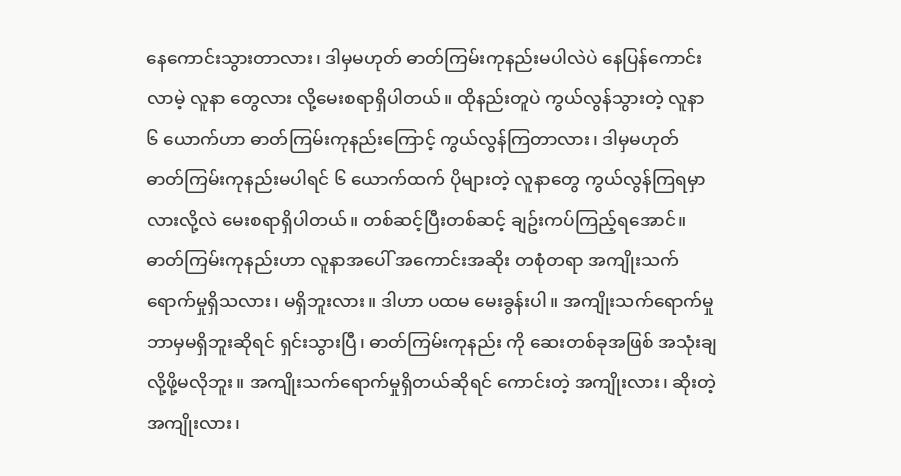နေကောင်းသွားတာလား၊ ဒါမှမဟုတ် ဓာတ်ကြမ်းကုနည်းမပါလဲပဲ နေပြန်ကောင်းလာမဲ့ လူနာ တွေလား လို့မေးစရာရှိပါတယ်။ ထိုနည်းတူပဲ ကွယ်လွန်သွားတဲ့ လူနာ ၆ ယောက်ဟာ ဓာတ်ကြမ်းကုနည်းကြောင့် ကွယ်လွန်ကြတာလား၊ ဒါမှမဟုတ် ဓာတ်ကြမ်းကုနည်းမပါရင် ၆ ယောက်ထက် ပိုများတဲ့ လူနာတွေ ကွယ်လွန်ကြရမှာလားလို့လဲ မေးစရာရှိပါတယ်။ တစ်ဆင့်ပြီးတစ်ဆင့် ချဥ်းကပ်ကြည့်ရအောင်။ ဓာတ်ကြမ်းကုနည်းဟာ လူနာအပေါ် အကောင်းအဆိုး တစုံတရာ အကျိုးသက်ရောက်မှုရှိသလား၊ မရှိဘူးလား။ ဒါဟာ ပထမ မေးခွန်းပါ။ အကျိုးသက်ရောက်မှု ဘာမှမရှိဘူးဆိုရင် ရှင်းသွားပြီ၊ ဓာတ်ကြမ်းကုနည်း ကို ဆေးတစ်ခုအဖြစ် အသုံးချလို့ဖို့မလိုဘူး။ အကျိုးသက်ရောက်မှုရှိတယ်ဆိုရင် ကောင်းတဲ့ အကျိုးလား၊ ဆိုးတဲ့အကျိုးလား၊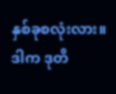နှစ်ခုစလုံးလား။ ဒါက ဒုတိ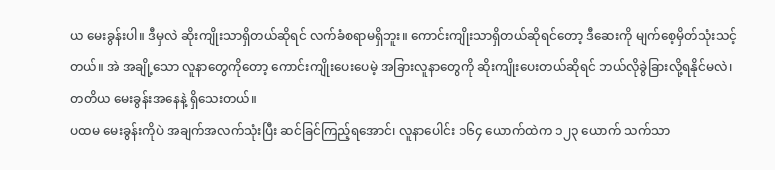ယ မေးခွန်းပါ။ ဒီမှလဲ ဆိုးကျိုးသာရှိတယ်ဆိုရင် လက်ခံစရာမရှိဘူး။ ကောင်းကျိုးသာရှိတယ်ဆိုရင်တော့ ဒီဆေးကို မျက်စေ့မှိတ်သုံးသင့်တယ်။ အဲ အချို့သော လူနာတွေကိုတော့ ကောင်းကျိုးပေးပေမဲ့ အခြားလူနာတွေကို ဆိုးကျိုးပေးတယ်ဆိုရင် ဘယ်လိုခွဲခြားလို့ရနိုင်မလဲ၊ တတိယ မေးခွန်းအနေနဲ့ ရှိသေးတယ်။
ပထမ မေးခွန်းကိုပဲ အချက်အလက်သုံးပြီး ဆင်ခြင်ကြည့်ရအောင်၊ လူနာပေါင်း ၁၆၄ ယောက်ထဲက ၁၂၃ ယောက် သက်သာ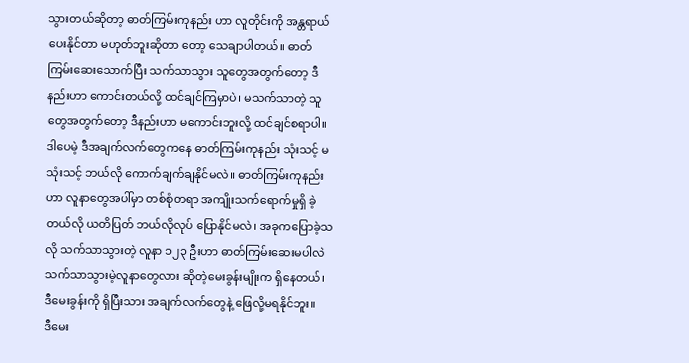သွားတယ်ဆိုတာ့ ဓာတ်ကြမ်းကုနည်း ဟာ လူတိုင်းကို အန္တရာယ်ပေးနိုင်တာ မဟုတ်ဘူးဆိုတာ တော့ သေချာပါတယ်။ ဓာတ်ကြမ်းဆေးသောက်ပြီး သက်သာသွား သူတွေအတွက်တော့ ဒီနည်းဟာ ကောင်းတယ်လို့ ထင်ချင်ကြမှာပဲ၊ မသက်သာတဲ့ သူတွေအတွက်တော့ ဒီနည်းဟာ မကောင်းဘူးလို့ ထင်ချင်စရာပါ။ ဒါပေမဲ့ ဒီအချက်လက်တွေကနေ ဓာတ်ကြမ်းကုနည်း သုံးသင့် မသုံးသင့် ဘယ်လို ကောက်ချက်ချနိုင်မလဲ။ ဓာတ်ကြမ်းကုနည်းဟာ လူနာတွေအပါ်မှာ တစ်စုံတရာ အကျိုးသက်ရောက်မှုရှိ ခဲ့တယ်လို ယတိပြတ် ဘယ်လိုလုပ် ပြောနိုင်မလဲ၊ အခုကပြောခဲ့သလို သက်သာသွားတဲ့ လူနာ ၁၂၃ ဦးဟာ ဓာတ်ကြမ်းဆေးမပါလဲ သက်သာသွားမဲ့လူနာတွေလား ဆိုတဲ့မေးခွန်းမျိုးက ရှိနေတယ်၊ ဒီမေးခွန်းကို ရှိပြီးသား အချက်လက်တွေနဲ့ ဖြေလို့မရနိုင်ဘူး။
ဒီမေး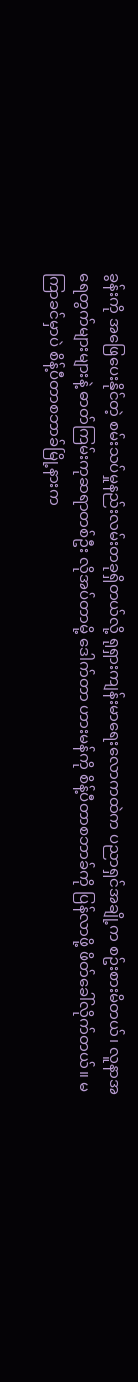ခွန်းကို အဖြေပေးနိုင်တဲ့ စမ်းသပ်မှုနည်းလမ်းတခုရှိတယ်လို့ ရုရှားကျန်းမာရေးလောကထဲက ပညာရှင်အချို့က စဥ်းစားမိတယ်၊ လူနာအရေတွက်များများနဲ့ ဓာတ်ကြမ်းကုဆရာတစ်ဦး လိုအပ်တာမို့ ဒေါက်တာ ဟားမန်ကို စိန့်ပီတာစဘာခ်ကို ပြန်လာဖို့ ဖိတ်ခေါ်လိုက်တယ်။ မကြာခင်မှာပဲ စိန့်ပီတာစဘာခ်မြို့နားက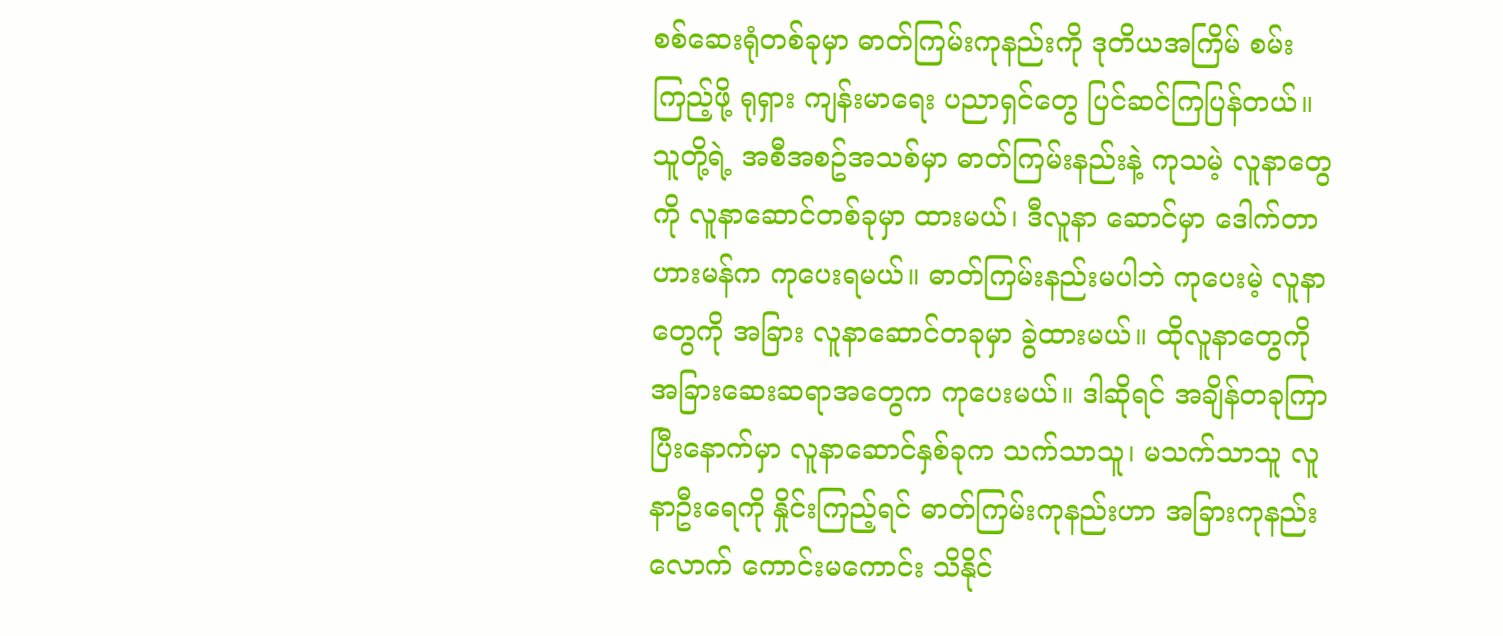စစ်ဆေးရုံတစ်ခုမှာ ဓာတ်ကြမ်းကုနည်းကို ဒုတိယအကြိမ် စမ်းကြည့်ဖို့ ရုရှား ကျန်းမာရေး ပညာရှင်တွေ ပြင်ဆင်ကြပြန်တယ်။ သူတို့ရဲ့ အစီအစဥ်အသစ်မှာ ဓာတ်ကြမ်းနည်းနဲ့ ကုသမဲ့ လူနာတွေကို လူနာဆောင်တစ်ခုမှာ ထားမယ်၊ ဒီလူနာ ဆောင်မှာ ဒေါက်တာ ဟားမန်က ကုပေးရမယ်။ ဓာတ်ကြမ်းနည်းမပါဘဲ ကုပေးမဲ့ လူနာတွေကို အခြား လူနာဆောင်တခုမှာ ခွဲထားမယ်။ ထိုလူနာတွေကို အခြားဆေးဆရာအတွေက ကုပေးမယ်။ ဒါဆိုရင် အချိန်တခုကြာပြီးနောက်မှာ လူနာဆောင်နှစ်ခုက သက်သာသူ၊ မသက်သာသူ လူနာဦးရေကို နှိုင်းကြည့်ရင် ဓာတ်ကြမ်းကုနည်းဟာ အခြားကုနည်းလောက် ကောင်းမကောင်း သိနိုင်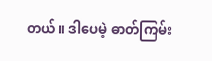တယ်။ ဒါပေမဲ့ ဓာတ်ကြမ်း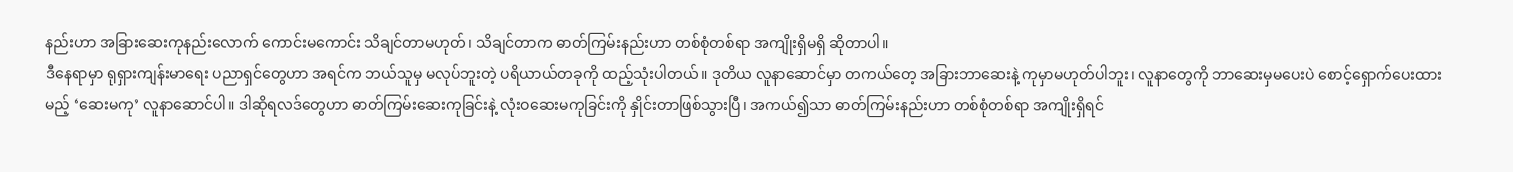နည်းဟာ အခြားဆေးကုနည်းလောက် ကောင်းမကောင်း သိချင်တာမဟုတ်၊ သိချင်တာက ဓာတ်ကြမ်းနည်းဟာ တစ်စုံတစ်ရာ အကျိုးရှိမရှိ ဆိုတာပါ။
ဒီနေရာမှာ ရုရှားကျန်းမာရေး ပညာရှင်တွေဟာ အရင်က ဘယ်သူမှ မလုပ်ဘူးတဲ့ ပရိယာယ်တခုကို ထည့်သုံးပါတယ်။ ဒုတိယ လူနာဆောင်မှာ တကယ်တေ့ အခြားဘာဆေးနဲ့ ကုမှာမဟုတ်ပါဘူး၊ လူနာတွေကို ဘာဆေးမှမပေးပဲ စောင့်ရှောက်ပေးထားမည့် ‘ဆေးမကု’ လူနာဆောင်ပါ။ ဒါဆိုရလဒ်တွေဟာ ဓာတ်ကြမ်းဆေးကုခြင်းနဲ့ လုံးဝဆေးမကုခြင်းကို နှိုင်းတာဖြစ်သွားပြီ၊ အကယ်၍သာ ဓာတ်ကြမ်းနည်းဟာ တစ်စုံတစ်ရာ အကျိုးရှိရင်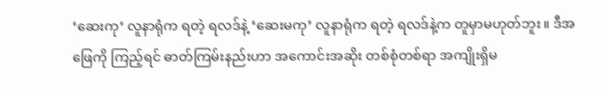‘ဆေးကု’ လူနာရုံက ရတဲ့ ရလဒ်နဲ့ ‘ဆေးမကု’ လူနာရုံက ရတဲ့ ရလဒ်နဲ့က တူမှာမဟုတ်ဘူး။ ဒီအဖြေကို ကြည့်ရင် ဓာတ်ကြမ်းနည်းဟာ အကောင်းအဆိုး တစ်စုံတစ်ရာ အကျိုးရှိမ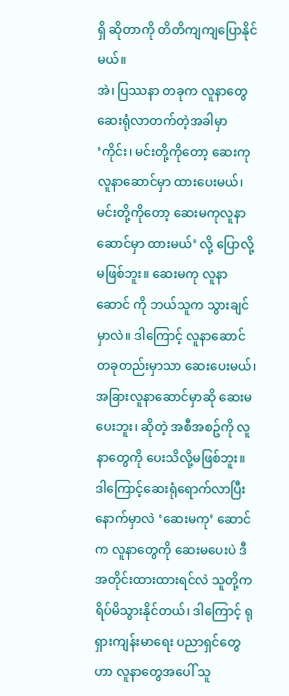ရှိ ဆိုတာကို တိတိကျကျပြောနိုင်မယ်။
အဲ၊ ပြဿနာ တခုက လူနာတွေ ဆေးရုံလာတက်တဲ့အခါမှာ ‘ကိုင်း၊ မင်းတို့ကိုတော့ ဆေးကုလူနာဆောင်မှာ ထားပေးမယ်၊ မင်းတို့ကိုတော့ ဆေးမကုလူနာဆောင်မှာ ထားမယ်’ လို့ ပြောလို့ မဖြစ်ဘူး။ ဆေးမကု လူနာဆောင် ကို ဘယ်သူက သွားချင်မှာလဲ။ ဒါကြောင့် လူနာဆောင်တခုတည်းမှာသာ ဆေးပေးမယ်၊ အခြားလူနာဆောင်မှာဆို ဆေးမပေးဘူး၊ ဆိုတဲ့ အစီအစဥ်ကို လူနာတွေကို ပေးသိလို့မဖြစ်ဘူး။ ဒါကြောင့်ဆေးရုံရောက်လာပြီးနောက်မှာလဲ ‘ဆေးမကု’ ဆောင်က လူနာတွေကို ဆေးမပေးပဲ ဒီအတိုင်းထားထားရင်လဲ သူတို့က ရိပ်မိသွားနိုင်တယ်၊ ဒါကြောင့် ရုရှားကျန်းမာရေး ပညာရှင်တွေဟာ လူနာတွေအပေါ် သူ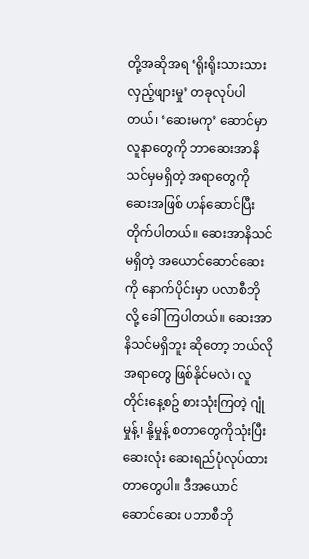တို့အဆိုအရ ‘ရိုးရိုးသားသား လှည့်ဖျားမှု’ တခုလုပ်ပါတယ်၊ ‘ဆေးမကု’ ဆောင်မှာ လူနာတွေကို ဘာဆေးအာနိသင်မှမရှိတဲ့ အရာတွေကို ဆေးအဖြစ် ဟန်ဆောင်ပြီး တိုက်ပါတယ်။ ဆေးအာနိသင်မရှိတဲ့ အယောင်ဆောင်ဆေးကို နောက်ပိုင်းမှာ ပလာစီဘို လို့ ခေါ်ကြပါတယ်။ ဆေးအာနိသင်မရှိဘူး ဆိုတော့ ဘယ်လိုအရာတွေ ဖြစ်နိုင်မလဲ၊ လူတိုင်းနေ့စဥ် စားသုံးကြတဲ့ ဂျုံမှုန့်၊ နို့မှုန့် စတာတွေကိုသုံးပြီး ဆေးလုံး ဆေးရည်ပုံလုပ်ထားတာတွေပါ။ ဒီအယောင်ဆောင်ဆေး ပဘာစီဘို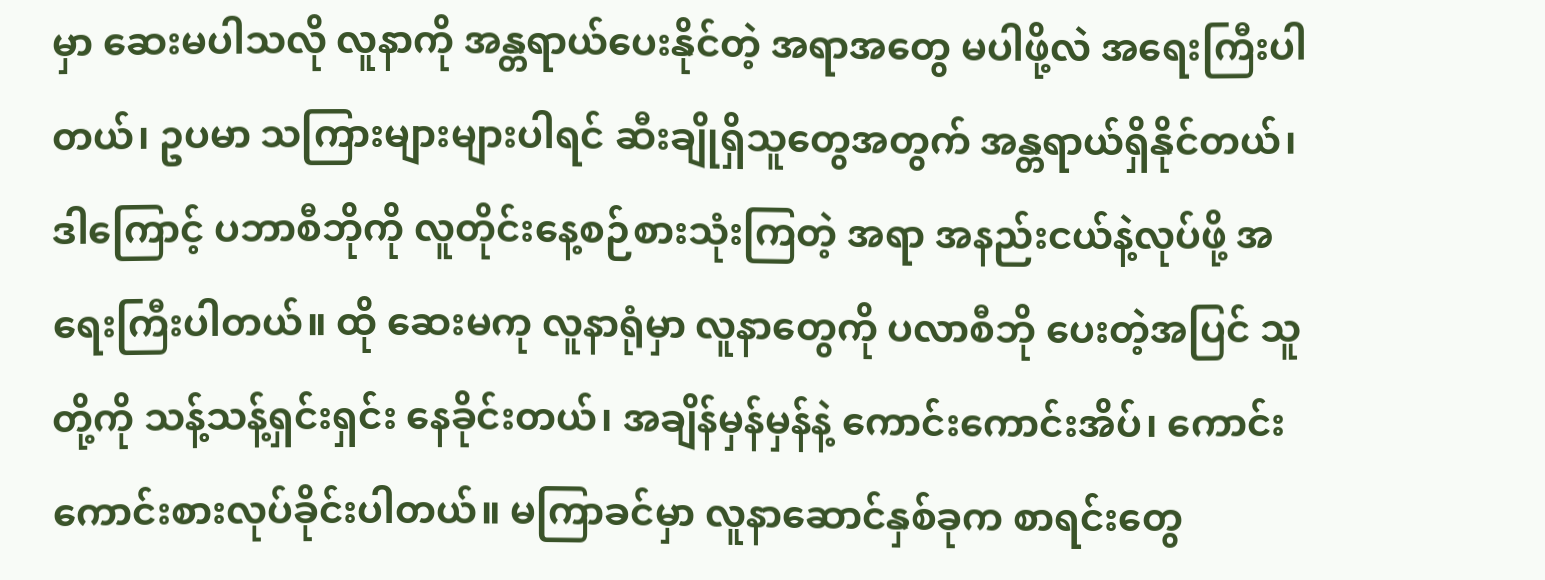မှာ ဆေးမပါသလို လူနာကို အန္တရာယ်ပေးနိုင်တဲ့ အရာအတွေ မပါဖို့လဲ အရေးကြီးပါတယ်၊ ဥပမာ သကြားများများပါရင် ဆီးချိုရှိသူတွေအတွက် အန္တရာယ်ရှိနိုင်တယ်၊ ဒါကြောင့် ပဘာစီဘိုကို လူတိုင်းနေ့စဉ်စားသုံးကြတဲ့ အရာ အနည်းငယ်နဲ့လုပ်ဖို့ အရေးကြီးပါတယ်။ ထို ဆေးမကု လူနာရုံမှာ လူနာတွေကို ပလာစီဘို ပေးတဲ့အပြင် သူတို့ကို သန့်သန့်ရှင်းရှင်း နေခိုင်းတယ်၊ အချိန်မှန်မှန်နဲ့ ကောင်းကောင်းအိပ်၊ ကောင်းကောင်းစားလုပ်ခိုင်းပါတယ်။ မကြာခင်မှာ လူနာဆောင်နှစ်ခုက စာရင်းတွေ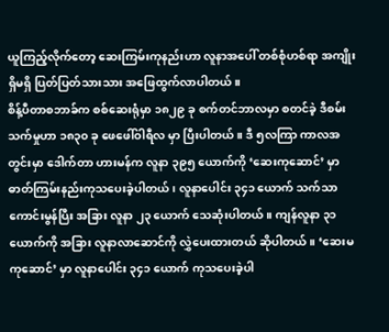ယူကြည့်လိုက်တော့ ဆေးကြမ်းကုနည်းဟာ လူနာအပေါ် တစ်စုံဟစ်ရာ အကျိုးရှိမရှိ ပြတ်ပြတ်သားသား အဖြေထွက်လာပါတယ်။
စိန့်ပီတာစဘာခ်က စစ်ဆေးရုံမှာ ၁၈၂၉ ခု စက်တင်ဘာလမှာ စတင်ခဲ့ ဒီစမ်းသက်မှုဟာ ၁၈၃၀ ခု ဖေဖေါ်ဝါရီလ မှာ ပြီးပါတယ်။ ဒီ ၅လကြာ ကာလအတွင်းမှာ ဒေါက်တာ ဟားမန်က လူနာ ၃၉၅ ယောက်ကို ‘ဆေးကုဆောင်’ မှာ ဓာတ်ကြမ်းနည်းကုသပေးခဲ့ပါတယ်၊ လူနာပေါင်း ၃၄၁ ယောက် သက်သာကောင်းမွန်ပြီး အခြား လူနာ ၂၃ ယောက် သေဆုံးပါတယ်။ ကျန်လူနာ ၃၁ ယောက်ကို အခြား လူနာလာဆောင်ကို လွှဲပေးထားတယ် ဆိုပါတယ်။ ‘ဆေးမကုဆောင်’ မှာ လူနာပေါင်း ၃၄၁ ယောက် ကုသပေးခဲ့ပါ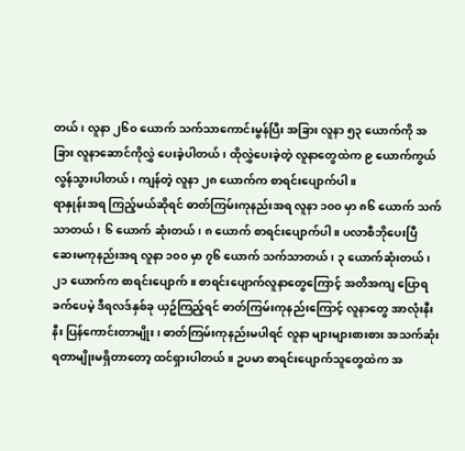တယ်၊ လူနာ ၂၆၀ ယောက် သက်သာကောင်းမွန်ပြီး အခြား လူနာ ၅၃ ယောက်ကို အခြား လူနာဆောင်ကိုလွှဲ ပေးခဲ့ပါတယ်၊ ထိုလွှဲပေးခဲ့တဲ့ လူနာတွေထဲက ၉ ယောက်ကွယ်လွန်သွားပါတယ်၊ ကျန်တဲ့ လူနာ ၂၈ ယောက်က စာရင်းပျောက်ပါ။
ရာနှုန်းအရ ကြည့်မယ်ဆိုရင် ဓာတ်ကြမ်းကုနည်းအရ လူနာ ၁၀၀ မှာ ၈၆ ယောက် သက်သာတယ်၊ ၆ ယောက် ဆုံးတယ်၊ ၈ ယောက် စာရင်းပျောက်ပါ။ ပလာစီဘိုပေးပြီ ဆေးမကုနည်းအရ လူနာ ၁၀၀ မှာ ၇၆ ယောက် သက်သာတယ်၊ ၃ ယောက်ဆုံးတယ်၊ ၂၁ ယောက်က စာရင်းပျောက်။ စာရင်းပျောက်လူနာတွေကြောင့် အတိအကျ ပြောရခက်ပေမဲ့ ဒီရလဒ်နှစ်ခု ယှဥ်ကြည့်ရင် ဓာတ်ကြမ်းကုနည်းကြောင့် လူနာတွေ အာလုံးနီးနီး ပြန်ကောင်းတာမျိုး၊ ဓာတ်ကြမ်းကုနည်းမပါရင် လူနာ များများစားစား အသက်ဆုံးရတာမျိုးမရှိတာတော့ ထင်ရှားပါတယ်။ ဥပမာ စာရင်းပျောက်သူတွေထဲက အ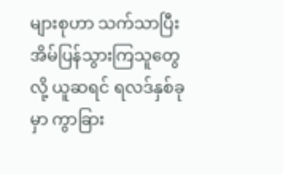များစုဟာ သက်သာပြီး အိမ်ပြန်သွားကြသူတွေလို့ ယူဆရင် ရလဒ်နှစ်ခုမှာ ကွာခြား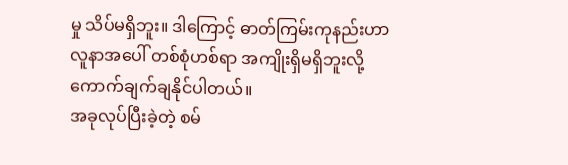မှု သိပ်မရှိဘူး။ ဒါကြောင့် ဓာတ်ကြမ်းကုနည်းဟာ လူနာအပေါ် တစ်စုံဟစ်ရာ အကျိုးရှိမရှိဘူးလို့ ကောက်ချက်ချနိုင်ပါတယ်။
အခုလုပ်ပြီးခဲ့တဲ့ စမ်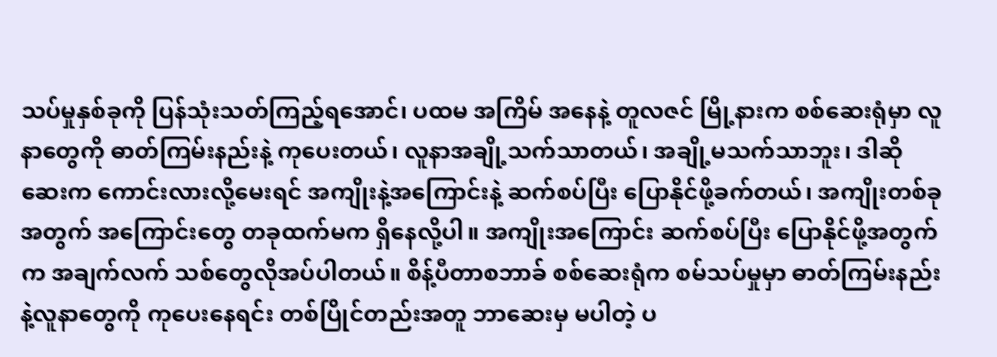သပ်မှုနှစ်ခုကို ပြန်သုံးသတ်ကြည့်ရအောင်၊ ပထမ အကြိမ် အနေနဲ့ တူလဇင် မြို့နားက စစ်ဆေးရုံမှာ လူနာတွေကို ဓာတ်ကြမ်းနည်းနဲ့ ကုပေးတယ်၊ လူနာအချို့သက်သာတယ်၊ အချို့မသက်သာဘူး၊ ဒါဆိုဆေးက ကောင်းလားလို့မေးရင် အကျိုးနဲ့အကြောင်းနဲ့ ဆက်စပ်ပြီး ပြောနိုင်ဖို့ခက်တယ်၊ အကျိုးတစ်ခုအတွက် အကြောင်းတွေ တခုထက်မက ရှိနေလို့ပါ။ အကျိုးအကြောင်း ဆက်စပ်ပြီး ပြောနိုင်ဖို့အတွက်က အချက်လက် သစ်တွေလိုအပ်ပါတယ်။ စိန့်ပီတာစဘာခ် စစ်ဆေးရုံက စမ်သပ်မှုမှာ ဓာတ်ကြမ်းနည်းနဲ့လူနာတွေကို ကုပေးနေရင်း တစ်ပြိုင်တည်းအတူ ဘာဆေးမှ မပါတဲ့ ပ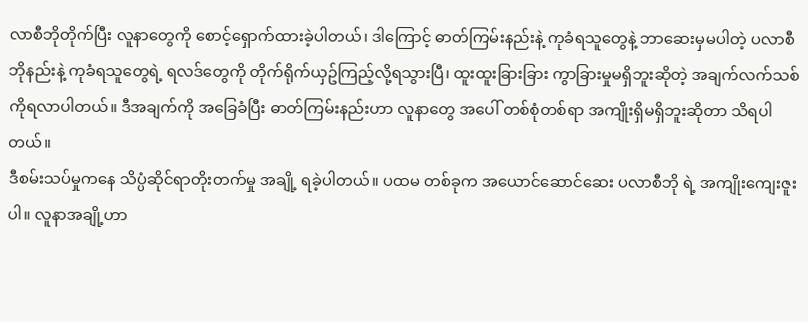လာစီဘိုတိုက်ပြီး လူနာတွေကို စောင့်ရှောက်ထားခဲ့ပါတယ်၊ ဒါကြောင့် ဓာတ်ကြမ်းနည်းနဲ့ ကုခံရသူတွေနဲ့ ဘာဆေးမှမပါတဲ့ ပလာစီဘိုနည်းနဲ့ ကုခံရသူတွေရဲ့ ရလဒ်တွေကို တိုက်ရိုက်ယှဥ်ကြည့်လို့ရသွားပြီ၊ ထူးထူးခြားခြား ကွာခြားမှုမရှိဘူးဆိုတဲ့ အချက်လက်သစ်ကိုရလာပါတယ်။ ဒီအချက်ကို အခြေခံပြီး ဓာတ်ကြမ်းနည်းဟာ လူနာတွေ အပေါ် တစ်စုံတစ်ရာ အကျိုးရှိမရှိဘူးဆိုတာ သိရပါတယ်။
ဒီစမ်းသပ်မှုကနေ သိပ္ပံဆိုင်ရာတိုးတက်မှု အချို့ ရခဲ့ပါတယ်။ ပထမ တစ်ခုက အယောင်ဆောင်ဆေး ပလာစီဘို ရဲ့ အကျိုးကျေးဇူးပါ။ လူနာအချို့ဟာ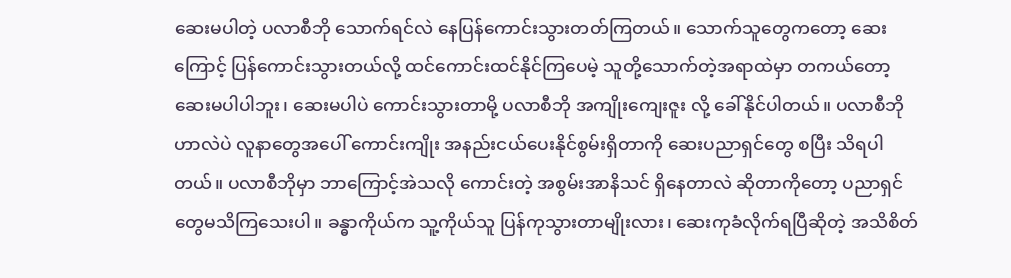ဆေးမပါတဲ့ ပလာစီဘို သောက်ရင်လဲ နေပြန်ကောင်းသွားတတ်ကြတယ်။ သောက်သူတွေကတော့ ဆေးကြောင့် ပြန်ကောင်းသွားတယ်လို့ ထင်ကောင်းထင်နိုင်ကြပေမဲ့ သူတို့သောက်တဲ့အရာထဲမှာ တကယ်တော့ ဆေးမပါပါဘူး၊ ဆေးမပါပဲ ကောင်းသွားတာမို့ ပလာစီဘို အကျိုးကျေးဇူး လို့ ခေါ်နိုင်ပါတယ်။ ပလာစီဘို ဟာလဲပဲ လူနာတွေအပေါ် ကောင်းကျိုး အနည်းငယ်ပေးနိုင်စွမ်းရှိတာကို ဆေးပညာရှင်တွေ စပြီး သိရပါတယ်။ ပလာစီဘိုမှာ ဘာကြောင့်အဲသလို ကောင်းတဲ့ အစွမ်းအာနိသင် ရှိနေတာလဲ ဆိုတာကိုတော့ ပညာရှင်တွေမသိကြသေးပါ။ ခန္ဓာကိုယ်က သူ့ကိုယ်သူ ပြန်ကုသွားတာမျိုးလား၊ ဆေးကုခံလိုက်ရပြီဆိုတဲ့ အသိစိတ်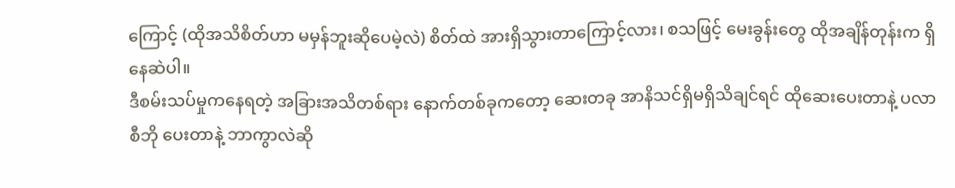ကြောင့် (ထိုအသိစိတ်ဟာ မမှန်ဘူးဆိုပေမဲ့လဲ) စိတ်ထဲ အားရှိသွားတာကြောင့်လား၊ စသဖြင့် မေးခွန်းတွေ ထိုအချိန်တုန်းက ရှိနေဆဲပါ။
ဒီစမ်းသပ်မှုကနေရတဲ့ အခြားအသိတစ်ရား နောက်တစ်ခုကတော့ ဆေးတခု အာနိသင်ရှိမရှိသိချင်ရင် ထိုဆေးပေးတာနဲ့ ပလာစီဘို ပေးတာနဲ့ ဘာကွာလဲဆို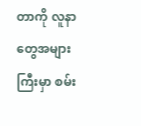တာကို လူနာတွေအများကြီးမှာ စမ်း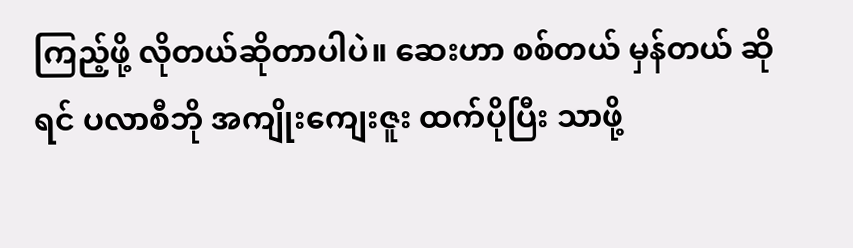ကြည့်ဖို့ လိုတယ်ဆိုတာပါပဲ။ ဆေးဟာ စစ်တယ် မှန်တယ် ဆိုရင် ပလာစီဘို အကျိုးကျေးဇူး ထက်ပိုပြီး သာဖို့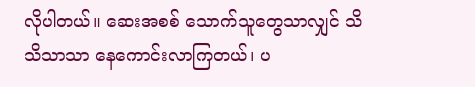လိုပါတယ်။ ဆေးအစစ် သောက်သူတွေသာလျှင် သိသိသာသာ နေကောင်းလာကြတယ်၊ ပ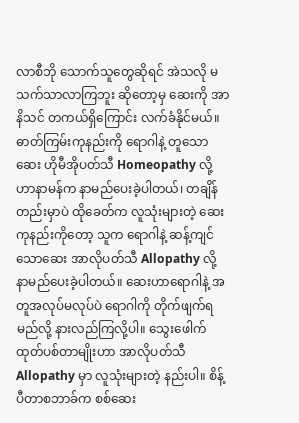လာစီဘို သောက်သူတွေဆိုရင် အဲသလို မသက်သာလာကြဘူး ဆိုတော့မှ ဆေးကို အာနိသင် တကယ်ရှိကြောင်း လက်ခံနိုင်မယ်။
ဓာတ်ကြမ်းကုနည်းကို ရောဂါနဲ့ တူသောဆေး ဟိုမီအိုပတ်သီ Homeopathy လို့ ဟာနာမန်က နာမည်ပေးခဲ့ပါတယ်၊ တချိန်တည်းမှာပဲ ထိုခေတ်က လူသုံးများတဲ့ ဆေးကုနည်းကိုတော့ သူက ရောဂါနဲ့ ဆန့်ကျင်သောဆေး အာလိုပတ်သီ Allopathy လို့ နာမည်ပေးခဲ့ပါတယ်။ ဆေးဟာရောဂါနဲ့ အတူအလုပ်မလုပ်ပဲ ရောဂါကို တိုက်ဖျက်ရမည်လို့ နားလည်ကြလို့ပါ။ သွေးဖေါက်ထုတ်ပစ်တာမျိုးဟာ အာလိုပတ်သီ Allopathy မှာ လူသုံးများတဲ့ နည်းပါ။ စိန့်ပီတာစဘာခ်က စစ်ဆေး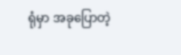ရုံမှာ အခုပြောတဲ့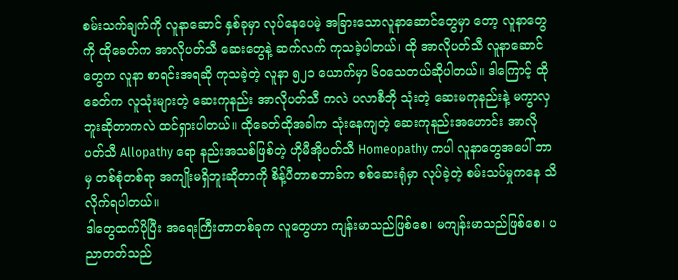စမ်းသက်ချက်ကို လူနာဆောင် နှစ်ခုမှာ လုပ်နေပေမဲ့ အခြားသောလူနာဆောင်တွေမှာ တော့ လူနာတွေကို ထိုခေတ်က အာလိုပတ်သီ ဆေးတွေနဲ့ ဆက်လက် ကုသခဲ့ပါတယ်၊ ထို အာလိုပတ်သီ လူနာဆောင်တွေက လူနာ စာရင်းအရဆို ကုသခဲ့တဲ့ လူနာ ၅၂၁ ယောက်မှာ ၆၀သေတယ်ဆိုပါတယ်။ ဒါကြောင့် ထိုခေတ်က လူသုံးများတဲ့ ဆေးကုနည်း အာလိုပတ်သီ ကလဲ ပလာစီဘို သုံးတဲ့ ဆေးမကုနည်းနဲ့ မကွာလှဘူးဆိုတာကလဲ ထင်ရှားပါတယ်။ ထိုခေတ်ထိုအခါက သုံးနေကျတဲ့ ဆေးကုနည်းအဟောင်း အာလိုပတ်သီ Allopathy ရော နည်းအသစ်ဖြစ်တဲ့ ဟိုမီအိုပတ်သီ Homeopathy ကပါ လူနာတွေအပေါ် ဘာမှ တစ်စုံတစ်ရာ အကျိုးမရှိဘူးဆိုတာကို စိန့်ပီတာစဘာခ်က စစ်ဆေးရုံမှာ လုပ်ခဲ့တဲ့ စမ်းသပ်မှုကနေ သိလိုက်ရပါတယ်။
ဒါတွေထက်ပိုပြီး အရေးကြီးတာတစ်ခုက လူတွေဟာ ကျန်းမာသည်ဖြစ်စေ၊ မကျန်းမာသည်ဖြစ်စေ၊ ပညာတတ်သည်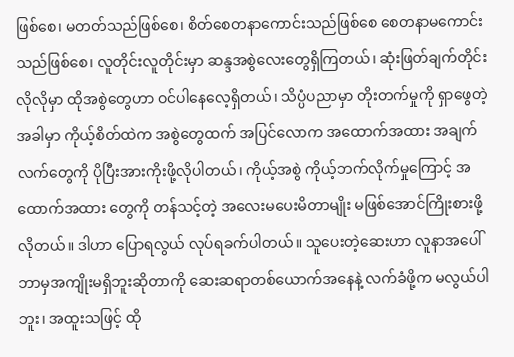ဖြစ်စေ၊ မတတ်သည်ဖြစ်စေ၊ စိတ်စေတနာကောင်းသည်ဖြစ်စေ စေတနာမကောင်းသည်ဖြစ်စေ၊ လူတိုင်းလူတိုင်းမှာ ဆန္ဒအစွဲလေးတွေရှိကြတယ်၊ ဆုံးဖြတ်ချက်တိုင်းလိုလိုမှာ ထိုအစွဲတွေဟာ ဝင်ပါနေလေ့ရှိတယ်၊ သိပ္ပံပညာမှာ တိုးတက်မှုကို ရှာဖွေတဲ့အခါမှာ ကိုယ့်စိတ်ထဲက အစွဲတွေထက် အပြင်လောက အထောက်အထား အချက်လက်တွေကို ပိုပြီးအားကိုးဖို့လိုပါတယ်၊ ကိုယ့်အစွဲ ကိုယ့်ဘက်လိုက်မှုကြောင့် အထောက်အထား တွေကို တန်သင့်တဲ့ အလေးမပေးမိတာမျိုး မဖြစ်အောင်ကြိုးစားဖို့လိုတယ်။ ဒါဟာ ပြောရလွယ် လုပ်ရခက်ပါတယ်။ သူပေးတဲ့ဆေးဟာ လူနာအပေါ် ဘာမှအကျိုးမရှိဘူးဆိုတာကို ဆေးဆရာတစ်ယောက်အနေနဲ့ လက်ခံဖို့က မလွယ်ပါဘူး၊ အထူးသဖြင့် ထို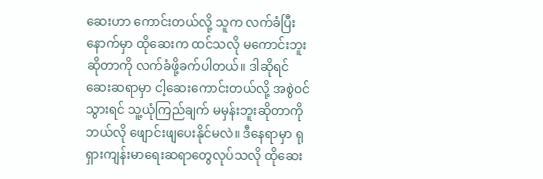ဆေးဟာ ကောင်းတယ်လို့ သူက လက်ခံပြီးနောက်မှာ ထိုဆေးက ထင်သလို မကောင်းဘူးဆိုတာကို လက်ခံဖို့ခက်ပါတယ်။ ဒါဆိုရင် ဆေးဆရာမှာ ငါ့ဆေးကောင်းတယ်လို့ အစွဲဝင်သွားရင် သူ့ယုံကြည်ချက် မမှန်းဘူးဆိုတာကို ဘယ်လို ဖျောင်းဖျပေးနိုင်မလဲ။ ဒီနေရာမှာ ရုရှားကျန်းမာရေးဆရာတွေလုပ်သလို ထိုဆေး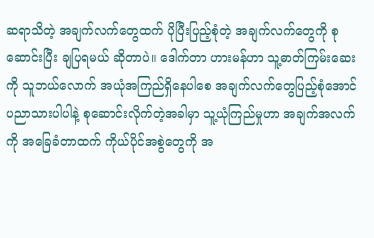ဆရာသိတဲ့ အချက်လက်တွေထက် ပိုပြီးပြည့်စုံတဲ့ အချက်လက်တွေကို စုဆောင်းပြီး ချပြရမယ် ဆိုတာပဲ။ ဒေါက်တာ ဟားမန်ဟာ သူ့ဓာတ်ကြမ်းဆေးကို သူဘယ်လောက် အယုံအကြည်ရှိနေပါစေ အချက်လက်တွေပြည့်စုံအောင် ပညာသားပါပါနဲ့ စုဆောင်းလိုက်တဲ့အခါမှာ သူ့ယုံကြည်မှုဟာ အချက်အလက်ကို အခြေခံတာထက် ကိုယ်ပိုင်အစွဲတွေကို အ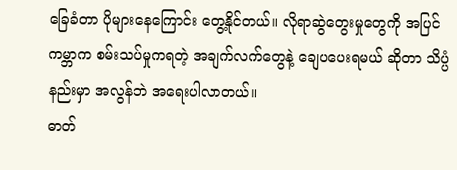ခြေခံတာ ပိုများနေကြောင်း တွေ့နိုင်တယ်။ လိုရာဆွဲတွေးမှုတွေကို အပြင်ကမ္ဘာက စမ်းသပ်မှုကရတဲ့ အချက်လက်တွေနဲ့ ချေပပေးရမယ် ဆိုတာ သိပ္ပံနည်းမှာ အလွန်ဘဲ အရေးပါလာတယ်။
ဓာတ်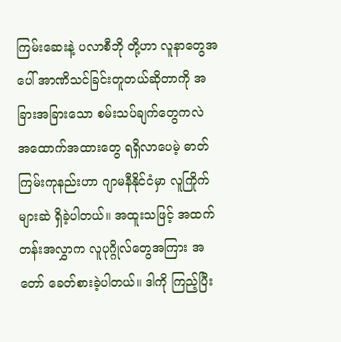ကြမ်းဆေးနဲ့ ပလာစီဘို တို့ဟာ လူနာတွေအပေါ် အာဏိသင်ခြင်းတူတယ်ဆိုတာကို အခြားအခြားသော စမ်းသပ်ချက်တွေကလဲ အထောက်အထားတွေ ရရှိလာပေမဲ့ ဓာတ်ကြမ်းကုနည်းဟာ ဂျာမနီနိုင်ငံမှာ လူကြိုက်များဆဲ ရှိခဲ့ပါတယ်။ အထူးသဖြင့် အထက်တန်းအလွှာက လူပုဂ္ဂိုလ်တွေအကြား အတော် ခေတ်စားခဲ့ပါတယ်။ ဒါကို ကြည့်ပြီး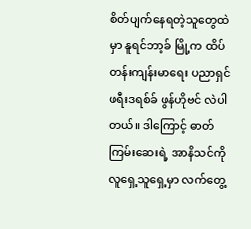စိတ်ပျက်နေရတဲ့သူတွေထဲမှာ နူရင်ဘာ့ခ် မြို့က ထိပ်တန်းကျန်းမာရေး ပညာရှင် ဖရီးဒရစ်ခ် ဖွန်ဟိုဗင် လဲပါတယ်။ ဒါကြောင့် ဓာတ်ကြမ်းဆေးရဲ့ အာနိသင်ကို လူရှေ့သူရှေ့မှာ လက်တွေ့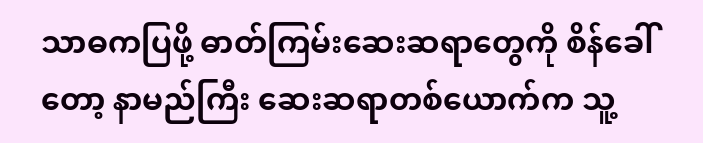သာဓကပြဖို့ ဓာတ်ကြမ်းဆေးဆရာတွေကို စိန်ခေါ်တော့ နာမည်ကြီး ဆေးဆရာတစ်ယောက်က သူ့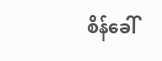စိန်ခေါ်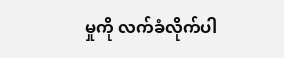မှုကို လက်ခံလိုက်ပါ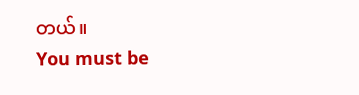တယ်။
You must be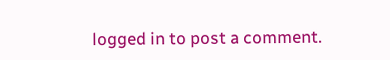logged in to post a comment.